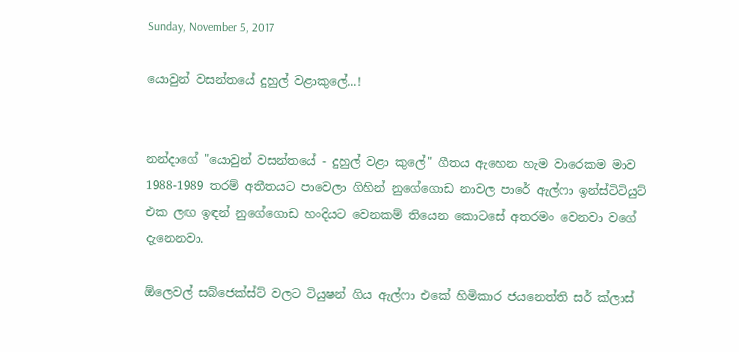Sunday, November 5, 2017

යොවුන් වසන්තයේ දුහුල් වළාකුලේ...!


නන්දාගේ "යොවුන් වසන්තයේ - දුහුල් වළා කුලේ" ගීතය ඇහෙන හැම වාරෙකම මාව 1988-1989 තරම් අතීතයට පාවෙලා ගිහින් නුගේගොඩ නාවල පාරේ ඇල්ෆා ඉන්ස්ටිටියුට් එක ලඟ ඉඳන් නුගේගොඩ හංදියට වෙනකම් තියෙන කොටසේ අතරමං වෙනවා වගේ දැනෙනවා.

ඕලෙවල් සබ්ජෙක්ස්ට් වලට ටියුෂන් ගිය ඇල්ෆා එකේ හිමිකාර ජයනෙත්ති සර් ක්ලාස්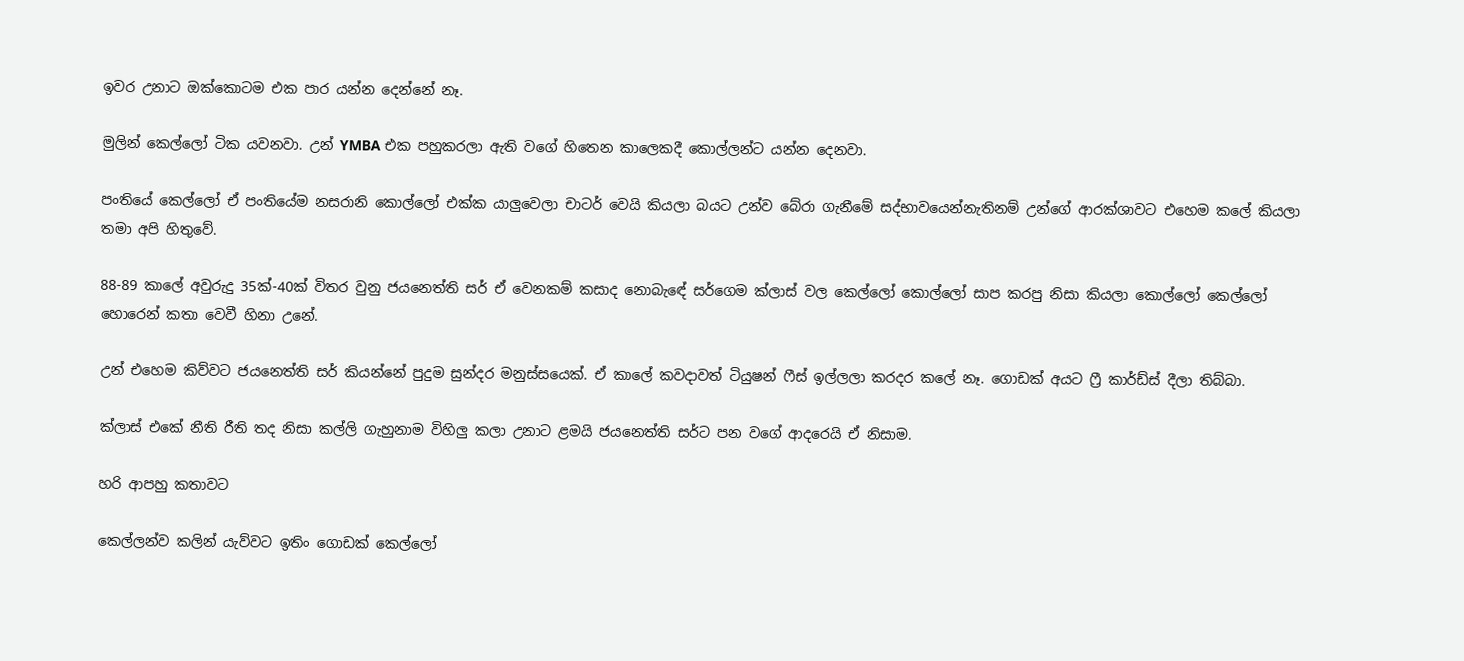ඉවර උනාට ඔක්කොටම එක පාර යන්න දෙන්නේ නෑ.

මුලින් කෙල්ලෝ ටික යවනවා. උන් ‍YMBA එක පහුකරලා ඇති වගේ හිතෙන කාලෙකදී කොල්ලන්ට යන්න දෙනවා.

පංතියේ කෙල්ලෝ ඒ පංතියේම නසරානි කොල්ලෝ එක්ක යාලුවෙලා චාටර් වෙයි කියලා බයට උන්ව බේරා ගැනීමේ සද්භාවයෙන්නැතිනම් උන්ගේ ආරක්ශාවට එහෙම කලේ කියලා තමා අපි හිතුවේ.

88-89 කාලේ අවුරුදු 35ක්-40ක් විතර වුනු ජයනෙත්ති සර් ඒ වෙනකම් කසාද නොබැඳේ සර්ගෙම ක්ලාස් වල කෙල්ලෝ කොල්ලෝ සාප කරපු නිසා කියලා කොල්ලෝ කෙල්ලෝ හොරෙන් කතා වෙවී හිනා උනේ.

උන් එහෙම කිව්වට ජයනෙත්ති සර් කියන්නේ පුදුම සුන්දර මනුස්සයෙක්. ඒ කාලේ කවදාවත් ටියුෂන් ෆීස් ඉල්ලලා කරදර කලේ නෑ. ගොඩක් අයට ෆ්‍රී කාර්ඩ්ස් දීලා තිබ්බා.

ක්ලාස් එකේ නීති රීති තද නිසා කල්ලි ගැහුනාම විහිලු කලා උනාට ළමයි ජයනෙත්ති සර්ට පන වගේ ආදරෙයි ඒ නිසාම.

හරි ආපහු කතාවට

කෙල්ලන්ව කලින් යැව්වට ඉතිං ගොඩක් කෙල්ලෝ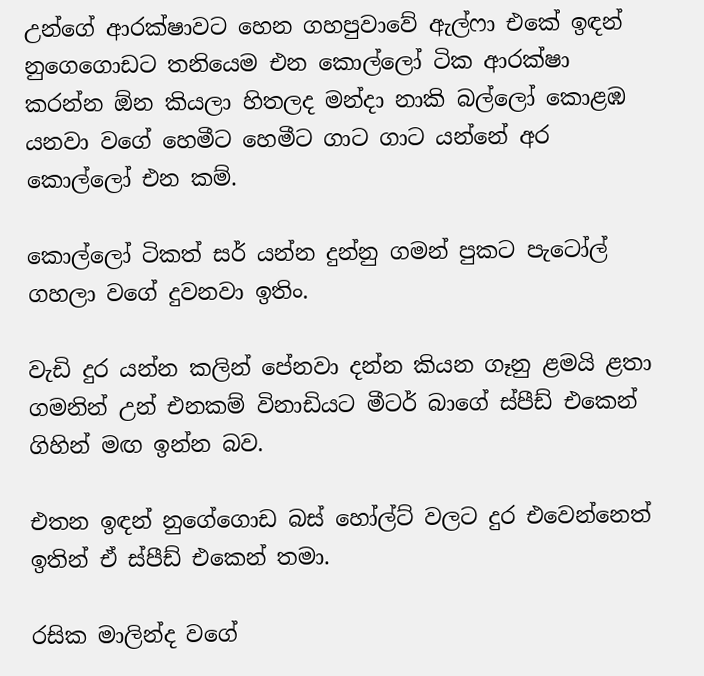උන්ගේ ආරක්ෂාවට හෙන ගහපුවාවේ ඇල්ෆා එකේ ඉඳන් නුගෙගොඩට තනියෙම එන කොල්ලෝ ටික ආරක්ෂා කරන්න ඕන කියලා හිතලද මන්දා නාකි බල්ලෝ කොළඹ යනවා වගේ හෙමීට හෙමීට ගාට ගාට යන්නේ අර කොල්ලෝ එන කම්.

කොල්ලෝ ටිකත් සර් යන්න දුන්නු ගමන් පුකට පැටෝල් ගහලා වගේ දුවනවා ඉතිං.

වැඩි දුර යන්න කලින් පේනවා දන්න කියන ගෑනු ළමයි ළතා ගමනින් උන් එනකම් විනාඩියට මීටර් බාගේ ස්පීඩ් එකෙන් ගිහින් මඟ ඉන්න බව.

එතන ඉඳන් නුගේගොඩ බස් හෝල්ට් වලට දුර එවෙන්නෙත් ඉතින් ඒ ස්පීඩ් එකෙන් තමා.

රසික මාලින්ද වගේ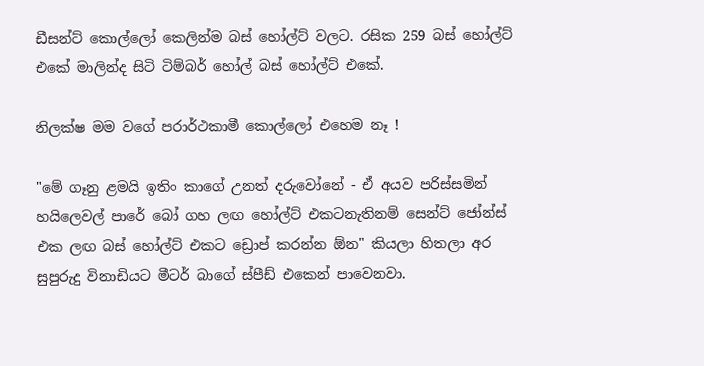ඩීසන්ට් කොල්ලෝ කෙලින්ම බස් හෝල්ට් වලට. රසික 259 බස් හෝල්ට් එකේ මාලින්ද සිටි ටිම්බර් හෝල් බස් හෝල්ට් එකේ.

නිලක්ෂ මම වගේ පරාර්ථකාමී කොල්ලෝ එහෙම නෑ !

"මේ ගෑනු ළමයි ඉතිං කාගේ උනත් දරුවෝනේ - ඒ අයව පරිස්සමින් හයිලෙවල් පාරේ බෝ ගහ ලඟ හෝල්ට් එකටනැතිනම් සෙන්ට් ජෝන්ස් එක ලඟ බස් හෝල්ට් එකට ඩ්‍රොප් කරන්න ඕන" කියලා හිතලා අර සුපුරුදු විනාඩියට මීටර් බාගේ ස්පීඩ් එකෙන් පාවෙනවා.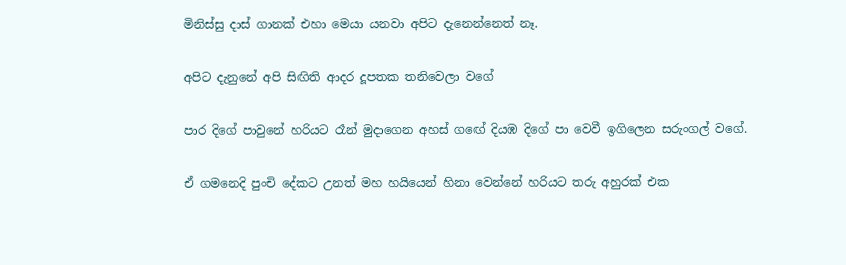මිනිස්සු දාස් ගානක් එහා මෙයා යනවා අපිට දැනෙන්නෙත් නෑ.

අපිට දැනුනේ අපි සිඟිති ආදර දූපතක තනිවෙලා වගේ

පාර දිගේ පාවුනේ හරියට රෑන් මුදාගෙන අහස් ගඟේ දියඹ දිගේ පා වෙවී ඉගිලෙන සරුංගල් වගේ.

ඒ ගමනෙදි පුංචි දේකට උනත් මහ හයියෙන් හිනා වෙන්නේ හරියට තරු අහුරක් එක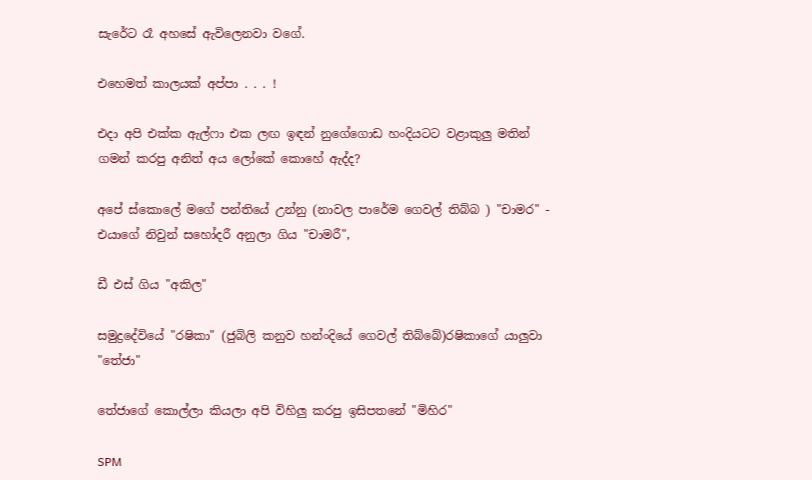සැරේට රෑ අහසේ ඇවිලෙනවා වගේ.

එහෙමත් කාලයක් අප්පා . . . !

එදා අපි එක්ක ඇල්ෆා එක ලඟ ඉඳන් නුගේගොඩ හංදියටට වළාකුලු මතින් ගමන් කරපු අනිත් අය ලෝකේ කොහේ ඇද්ද?

අපේ ස්කොලේ මගේ පන්තියේ උන්නු (නාවල පාරේම ගෙවල් තිබ්බ ) "චාමර" - එයාගේ නිවුන් සහෝදරී අනුලා ගිය "චාමරී",

ඩී එස් ගිය "අකිල"

සමුද්‍රදේවියේ "රෂිකා" (ජුබිලි කනුව හන්ංදියේ ගෙවල් තිබ්බේ)රෂිකාගේ යාලුවා "තේජා"

තේජාගේ කොල්ලා කියලා අපි විහිලු කරපු ඉසිපතනේ "මිහිර"

SPM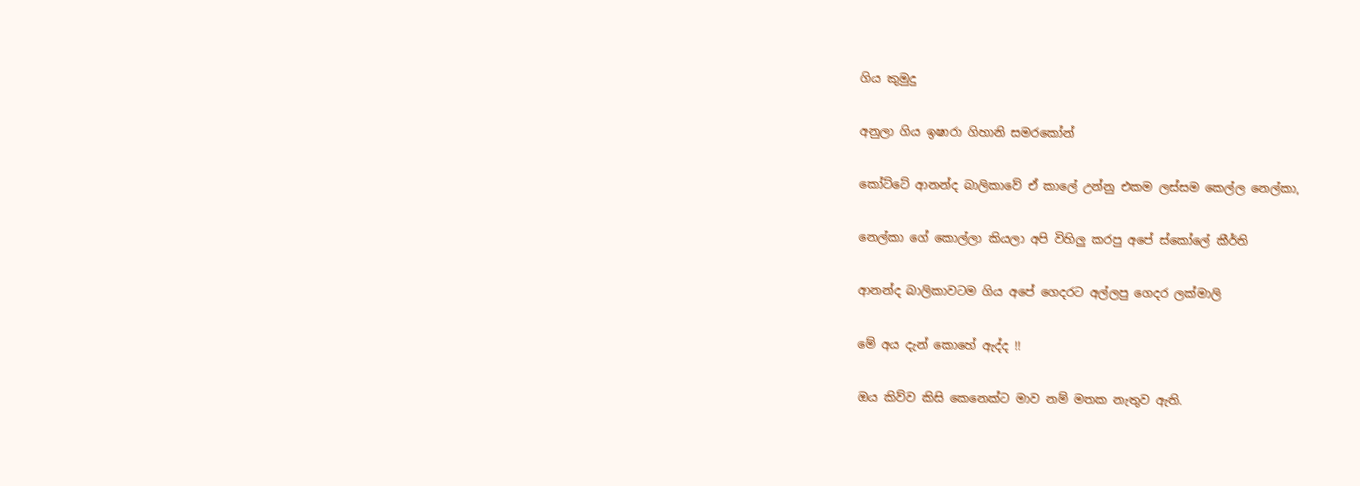ගිය කුමුදු

අනුලා ගිය ඉෂාරා ගිහානි සමරකෝන්

කෝට්ටේ ආනන්ද බාලිකාවේ ඒ කාලේ උන්නු එකම ලස්සම කෙල්ල නෙල්කා,

නෙල්කා ගේ කොල්ලා කියලා අපි විහිලු කරපු අපේ ස්කෝලේ කීර්ති

ආනන්ද බාලිකාවටම ගිය අපේ ගෙදරට අල්ලපු ගෙදර ලක්මාලි

මේ අය දැන් කොහේ ඇද්ද !!

ඔය කිව්ව කිසි කෙනෙක්ට මාව නම් මතක නැතුව ඇති.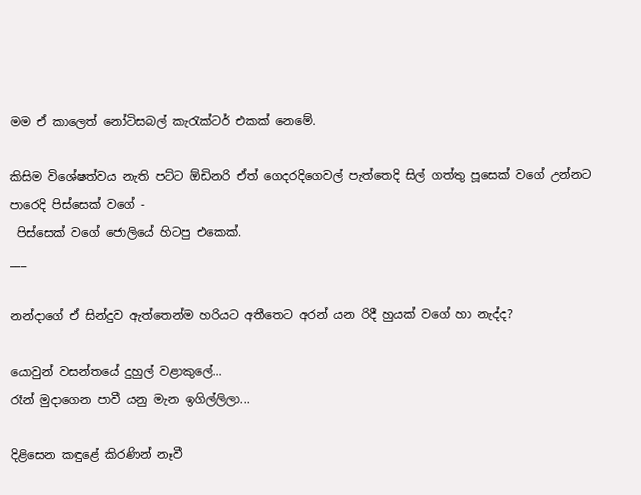මම ඒ කාලෙත් නෝටිසබල් කැරැක්ටර් එකක් නෙමේ.

කිසිම විශේෂත්වය නැති පට්ට ඕඩිනරි ඒත් ගෙදරදිගෙවල් පැත්තෙදි සිල් ගත්තු පූසෙක් වගේ උන්නට පාරෙදි පිස්සෙක් වගේ -
 පිස්සෙක් වගේ ජොලියේ හිටපු එකෙක්.
___

නන්දාගේ ඒ සින්දුව ඇත්තෙන්ම හරියට අතීතෙට අරන් යන රිදී හුයක් වගේ හා නැද්ද?

යොවුන් වසන්තයේ දුහුල් වළාකුලේ...
රෑන් මුදාගෙන පාවී යනු මැන ඉගිල්ලිලා...

දිළිසෙන කඳුළේ කිරණින් නෑවී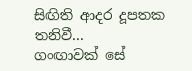සිඟිති ආදර දූපතක තනිවී...
ගංඟාවක් සේ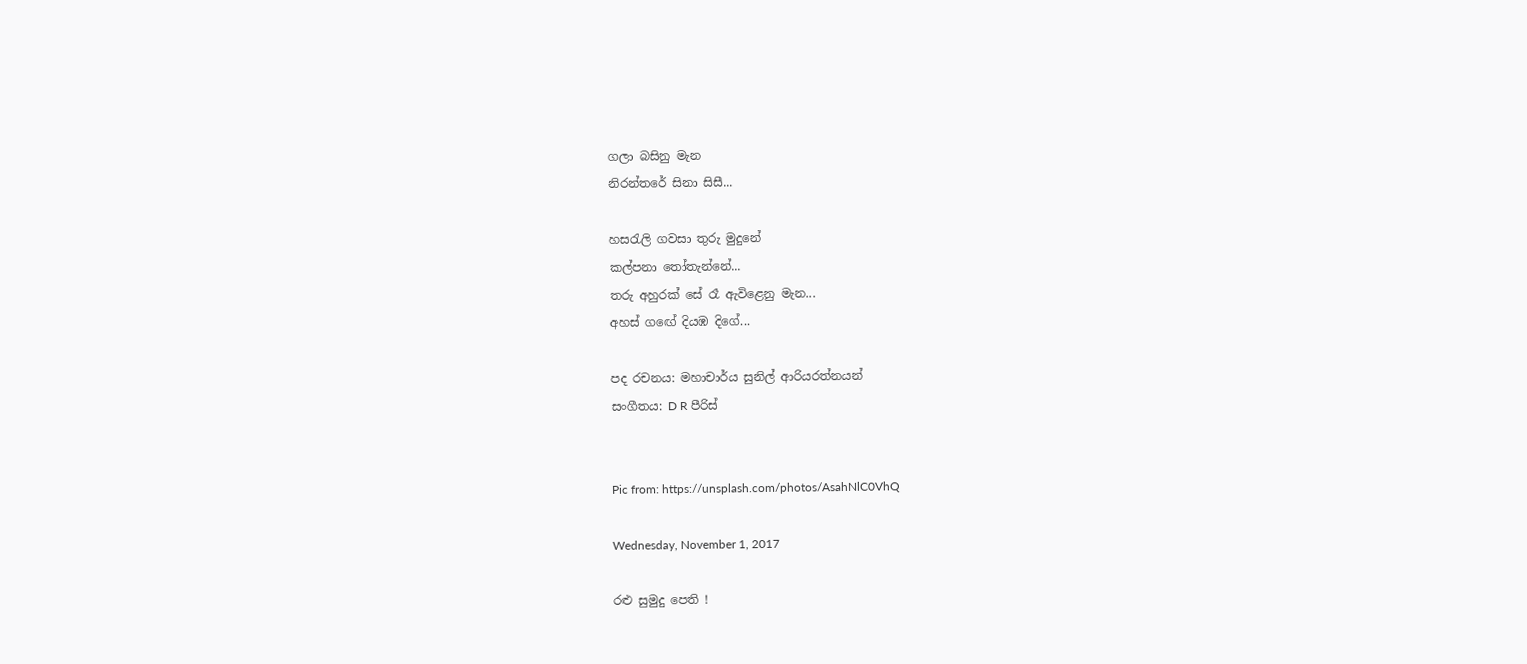ගලා බසිනු මැන
නිරන්තරේ සිනා සිසී...

හසරැලි ගවසා තුරු මුදුනේ
කල්පනා තෝතැන්නේ...
තරු අහුරක් සේ රෑ ඇවිළෙනු මැන...
අහස් ගඟේ දියඹ දිගේ...

පද රචනය: මහාචාර්ය සුනිල් ආරියරත්නයන්
සංගීතය: D R පීරිස්


Pic from: https://unsplash.com/photos/AsahNlC0VhQ

Wednesday, November 1, 2017

රළු සුමුදු පෙති !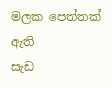මලක පෙත්තක් ඇති
සැඩ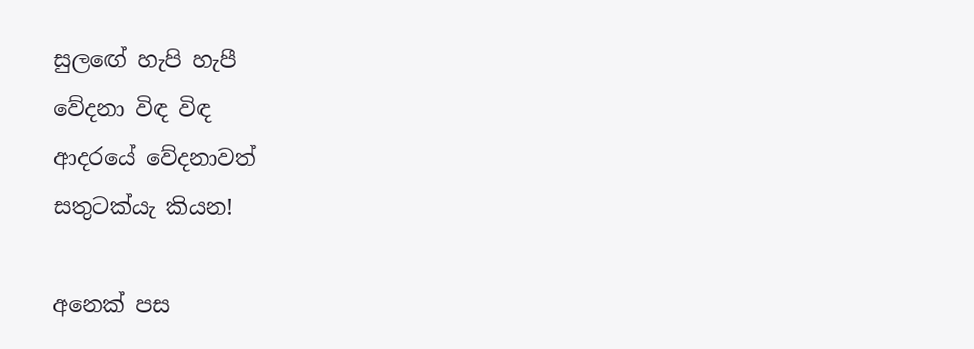සුලඟේ හැපි හැපී
වේදනා විඳ විඳ
ආදරයේ වේදනාවත්
සතුටක්යැ කියන!

අනෙක් පස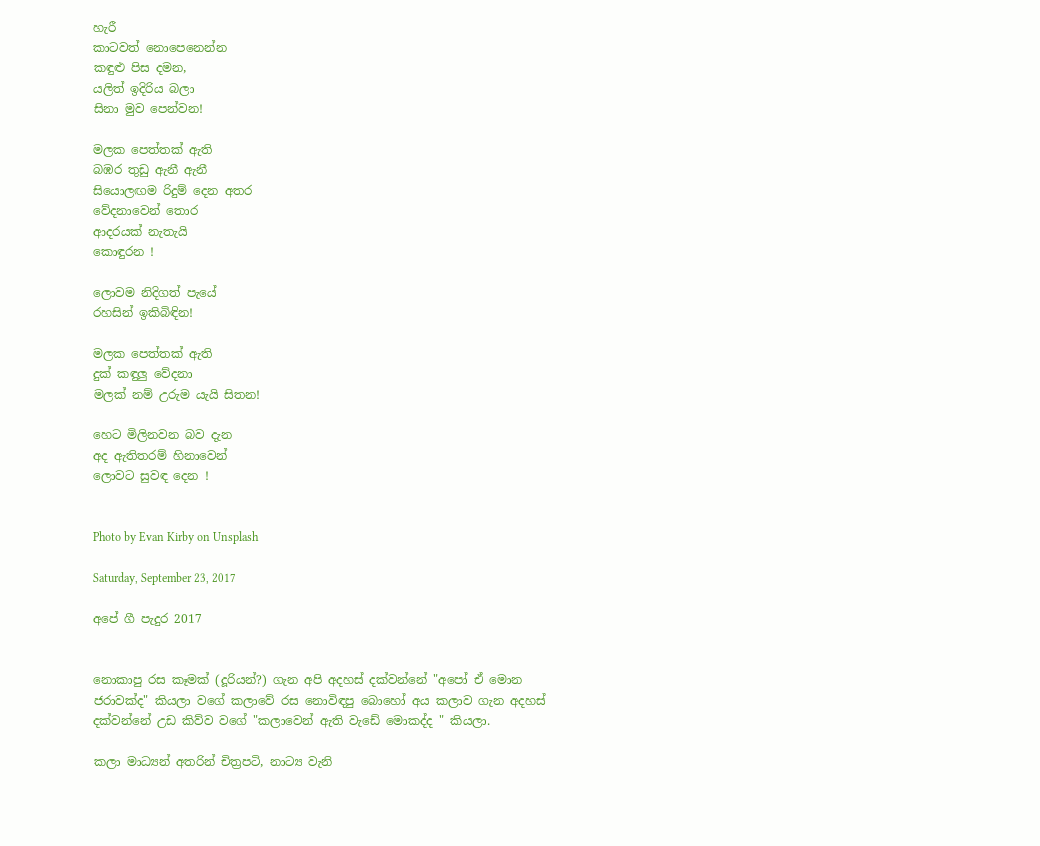හැරී
කාටවත් නොපෙනෙන්න
කඳුළු පිස දමන,
යලිත් ඉදිරිය බලා
සිනා මුව පෙන්වන!

මලක පෙත්තක් ඇති
බඹර තුඩු ඇනී ඇනී
සියොලඟම රිදුම් දෙන අතර
වේදනාවෙන් තොර
ආදරයක් නැතැයි
කොඳුරන !

ලොවම නිදිගත් පැයේ
රහසින් ඉකිබිඳින!

මලක පෙත්තක් ඇති
දුක් කඳුලු වේදනා
මලක් නම් උරුම යැයි සිතන!

හෙට මිලිනවන බව දැන
අද ඇතිතරම් හිනාවෙන්
ලොවට සුවඳ දෙන !


Photo by Evan Kirby on Unsplash

Saturday, September 23, 2017

අපේ ගී පැදුර 2017


නොකාපු රස කෑමක් (දූරියන්?) ගැන අපි අදහස් දක්වන්නේ "අපෝ ඒ මොන ජරාවක්ද" කියලා වගේ කලාවේ රස නොවිඳපු බොහෝ අය කලාව ගැන අදහස් දක්වන්නේ උඩ කිව්ව වගේ "කලාවෙන් ඇති වැඩේ මොකද්ද " කියලා.

කලා මාධ්‍යන් අතරින් චිත්‍රපටි, නාට්‍ය වැනි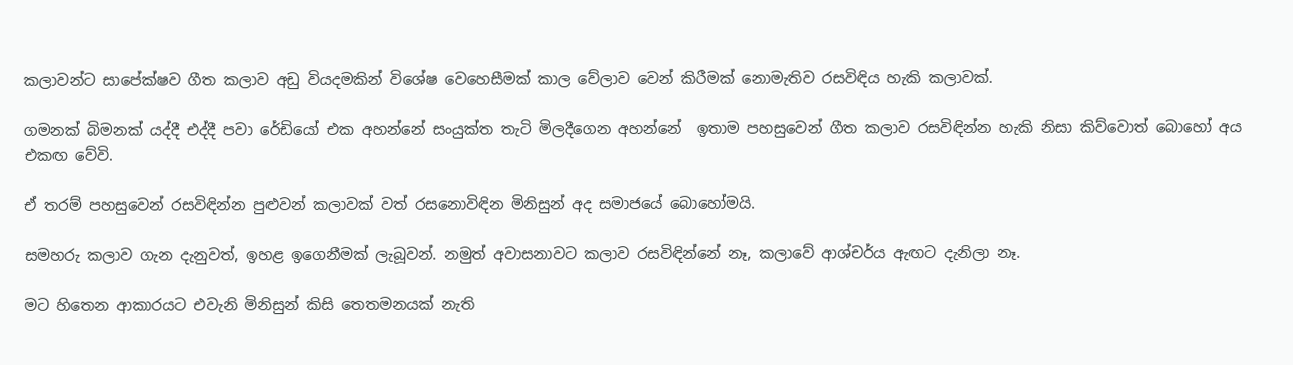කලාවන්ට සාපේක්ෂව ගීත කලාව අඩු වියදමකින් විශේෂ වෙහෙසීමක් කාල වේලාව වෙන් කිරීමක් නොමැතිව රසවිඳිය හැකි කලාවක්.

ගමනක් බිමනක් යද්දී එද්දී පවා රේඩියෝ එක අහන්නේ සංයුක්ත තැටි මිලදීගෙන අහන්නේ  ඉතාම පහසුවෙන් ගීත කලාව රසවිඳින්න හැකි නිසා කිව්වොත් බොහෝ අය එකඟ වේවි.

ඒ තරම් පහසුවෙන් රසවිඳින්න පුළුවන් කලාවක් වත් රසනොවිඳින මිනිසුන් අද සමාජයේ බොහෝමයි.

සමහරු කලාව ගැන දැනුවත්, ඉහළ ඉගෙනීමක් ලැබූවන්. නමුත් අවාසනාවට කලාව රසවිඳින්නේ නෑ, කලාවේ ආශ්චර්ය ඇඟට දැනිලා නෑ.

මට හිතෙන ආකාරයට එවැනි මිනිසුන් කිසි තෙතමනයක් නැති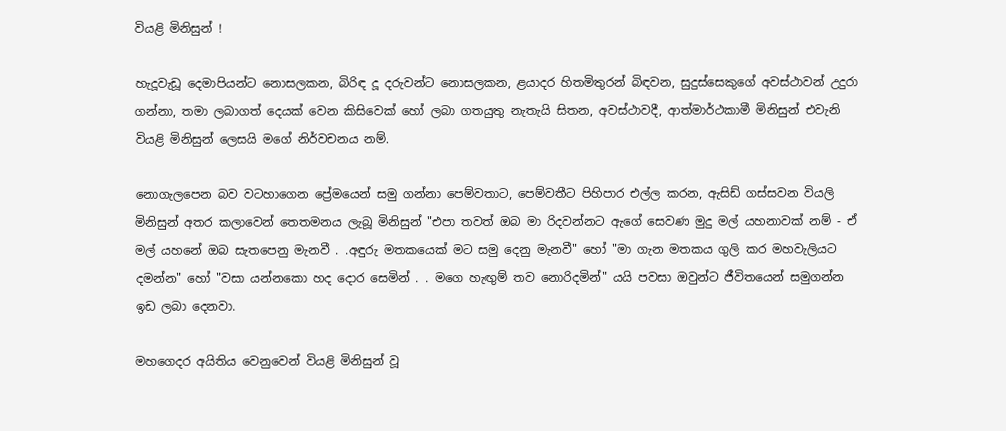වියළි මිනිසුන් !

හැදූවැඩූ දෙමාපියන්ට නොසලකන, බිරිඳ දූ දරුවන්ට නොසලකන, ළයාදර හිතමිතුරන් බිඳවන, සුදුස්සෙකුගේ අවස්ථාවන් උදුරා ගන්නා, තමා ලබාගත් දෙයක් වෙන කිසිවෙක් හෝ ලබා ගතයුතු නැතැයි සිතන, අවස්ථාවදී, ආත්මාර්ථකාමී මිනිසුන් එවැනි වියළි මිනිසුන් ලෙසයි මගේ නිර්වචනය නම්.

නොගැලපෙන බව වටහාගෙන ප්‍රේමයෙන් සමු ගන්නා පෙම්වතාට, පෙම්වතීට පිහිපාර එල්ල කරන, ඇසිඩ් ගස්සවන වියලි මිනිසුන් අතර කලාවෙන් තෙතමනය ලැබූ මිනිසුන් "එපා තවත් ඔබ මා රිදවන්නට ඇගේ සෙවණ මුදු මල් යහනාවක් නම් - ඒ මල් යහනේ ඔබ සැතපෙනු මැනවී . .අඳුරු මතකයෙක් මට සමු දෙනු මැනවී" හෝ "මා ගැන මතකය ගුලි කර මහවැලියට දමන්න" හෝ "වසා යන්නකො හද දොර සෙමින් . . මගෙ හැඟුම් තව නොරිදමින්" යයි පවසා ඔවුන්ට ජීවිතයෙන් සමුගන්න ඉඩ ලබා දෙනවා.

මහගෙදර අයිතිය වෙනුවෙන් වියළි මිනිසුන් වූ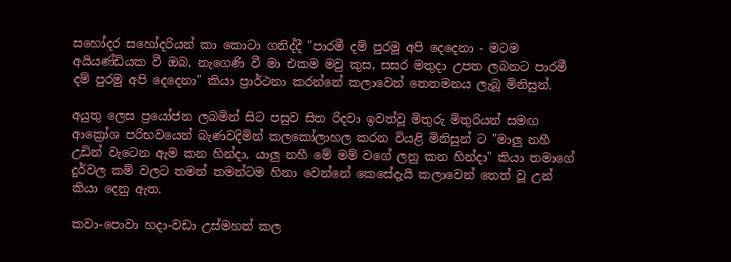සහෝදර සහෝදරියන් කා කොටා ගනිද්දී "පාරමී දම් පුරමු අපි දෙදෙනා - මටම අයියණ්ඩියක වී ඔබ, නැගෙණි වී මා එකම මවු කුස, සසර මතුදා උපත ලබනට පාරමී දම් පුරමු අපි දෙදෙනා" කියා ප්‍රාර්ථනා කරන්නේ කලාවෙන් තෙතමනය ලැබූ මිනිසුන්.

අයුතු ලෙස ප්‍රයෝජන ලබමින් සිට පසුව සිත රිදවා ඉවත්වූ මිතුරු මිතුරියන් සමඟ ආක්‍රෝශ පරිභවයෙන් බැණවදිමින් කලකෝලාහල කරන වියළි මිනිසුන් ට "මාලු නහී උඩින් වැටෙන ඇම කන හින්දා, යාලු නහී මේ මම් වගේ ලනු කන හින්දා" කියා තමාගේ දුර්වල කම් වලට තමන් තමන්ටම හිනා වෙන්නේ කෙසේදැයි කලාවෙන් තෙත් වූ උන් කියා දෙනු ඇත.

කවා-පොවා හදා-වඩා උස්මහත් කල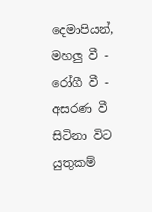දෙමාපියන්, මහලු වී - රෝගී වී - අසරණ වී සිටිනා විට යුතුකම්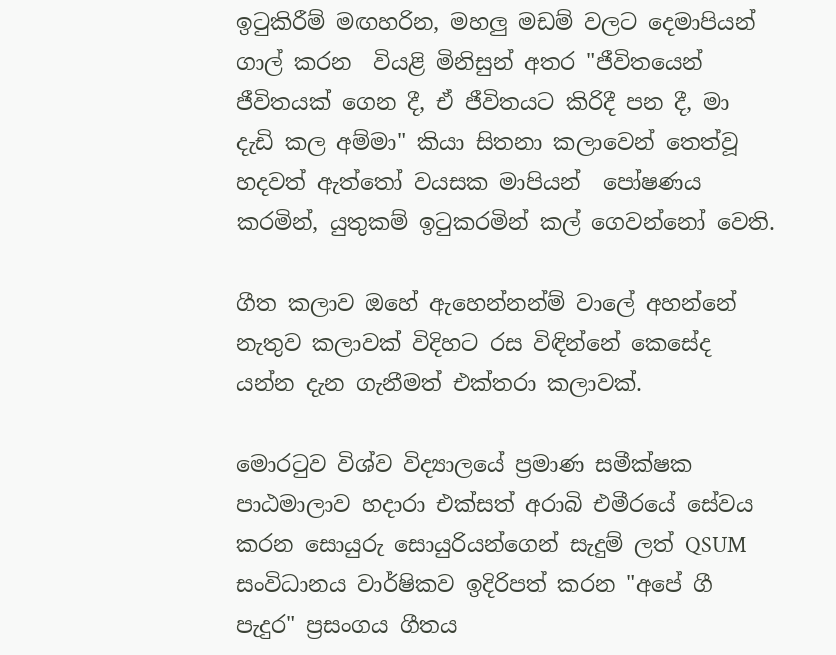ඉටුකිරීම් මඟහරින, මහලු මඩම් වලට දෙමාපියන් ගාල් කරන  වියළි මිනිසුන් අතර "ජීවිතයෙන් ජීවිතයක් ගෙන දී, ඒ ජීවිතයට කිරිදී පන දී, මා දැඩි කල අම්මා" කියා සිතනා කලාවෙන් තෙත්වූ හදවත් ඇත්තෝ වයසක මාපියන්  පෝෂණය කරමින්, යුතුකම් ඉටුකරමින් කල් ගෙවන්නෝ වෙති.

ගීත කලාව ඔහේ ඇහෙන්නන්ම් වාලේ අහන්නේ නැතුව කලාවක් විදිහට රස විඳින්නේ කෙසේද යන්න දැන ගැනීමත් එක්තරා කලාවක්.

මොරටුව විශ්ව විද්‍යාලයේ ප්‍රමාණ සමීක්ෂක පාඨමාලාව හදාරා එක්සත් අරාබි එමීරයේ සේවය කරන සොයුරු සොයුරියන්ගෙන් සැදුම් ලත් QSUM සංවිධානය වාර්ෂිකව ඉදිරිපත් කරන "අපේ ගී පැදුර" ප්‍රසංගය ගීතය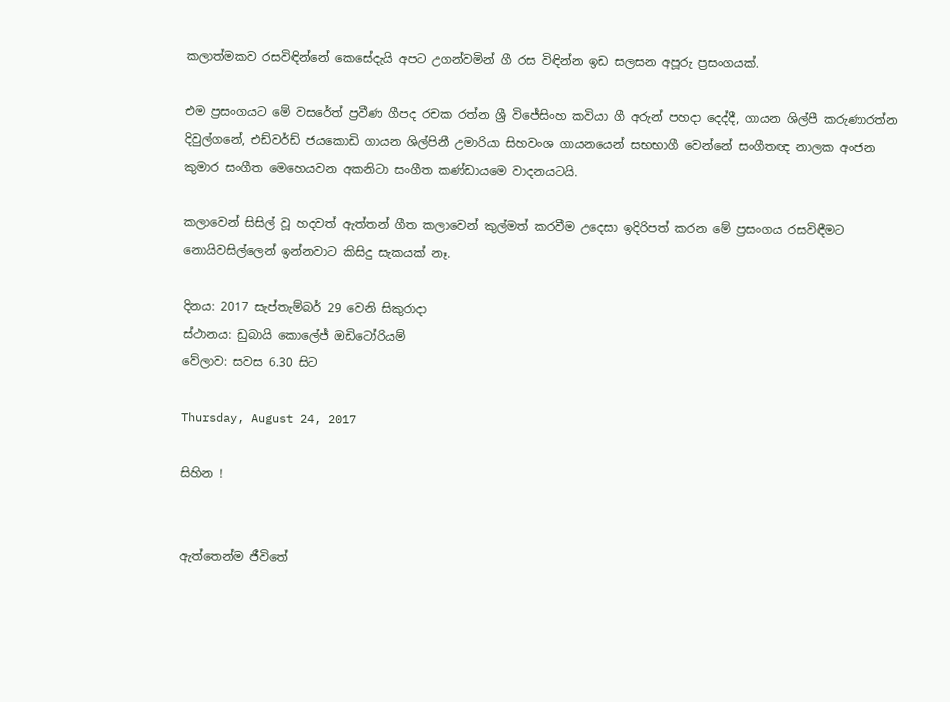කලාත්මකව රසවිඳින්නේ කෙසේදැයි අපට උගන්වමින් ගී රස විඳින්න ඉඩ සලසන අපූරු ප්‍රසංගයක්.

එම ප්‍රසංගයට මේ වසරේත් ප්‍රවීණ ගීපද රචක රත්න ශ්‍රී විජේසිංහ කවියා ගී අරුන් පහදා දෙද්දී, ගායන ශිල්පී කරුණාරත්න දිවුල්ගනේ, එඩ්වර්ඩ් ජයකොඩි ගායන ශිල්පිනී උමාරියා සිහවංශ ගායනයෙන් සභභාගී වෙන්නේ සංගීතඥ නාලක අංජන කුමාර සංගීත මෙහෙයවන අකනිටා සංගීත කණ්ඩායමෙ වාදනයටයි.

කලාවෙන් සිසිල් වූ හදවත් ඇත්තන් ගීත කලාවෙන් කුල්මත් කරවීම උදෙසා ඉදිරිපත් කරන මේ ප්‍රසංගය රසවිඳීමට නොයිවසිල්ලෙන් ඉන්නවාට කිසිදු සැකයක් නෑ.

දිනය: 2017 සැප්තැම්බර් 29 වෙනි සිකුරාදා
ස්ථානය: ඩුබායි කොලේජ් ඔඩිටෝරියම්
වේලාව: සවස 6.30 සිට

Thursday, August 24, 2017

සිහින !


ඇත්තෙන්ම ජීවිතේ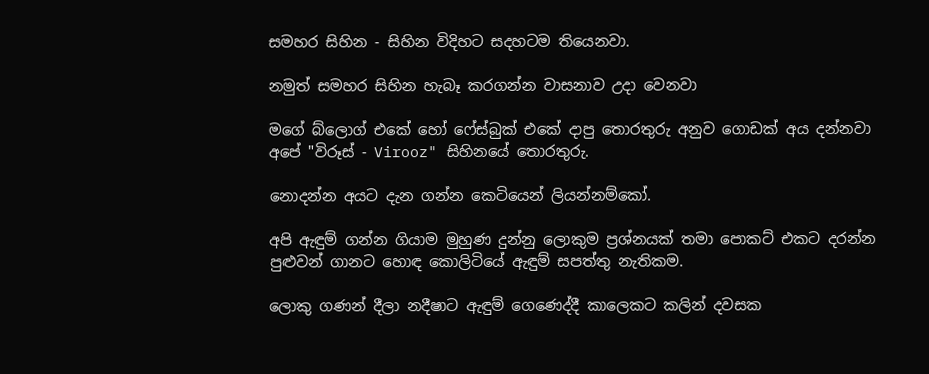සමහර සිහින - සිහින විදිහට සදහටම තියෙනවා.

නමුත් සමහර සිහින හැබෑ කරගන්න වාසනාව උදා වෙනවා

මගේ බ්ලොග් එකේ හෝ ෆේස්බුක් එකේ දාපු තොරතුරු අනුව ගොඩක් අය දන්නවා අපේ "විරූස් - Virooz" සිහිනයේ තොරතුරු.

නොදන්න අයට දැන ගන්න කෙටියෙන් ලියන්නම්කෝ.

අපි ඇඳුම් ගන්න ගියාම මුහුණ දුන්නු ලොකුම ප්‍රශ්නයක් තමා පොකට් එකට දරන්න පුළුවන් ගානට හොඳ කොලිටියේ ඇඳුම් සපත්තු නැතිකම.

ලොකු ගණන් දීලා නදීෂාට ඇඳුම් ගෙණෙද්දී කාලෙකට කලින් දවසක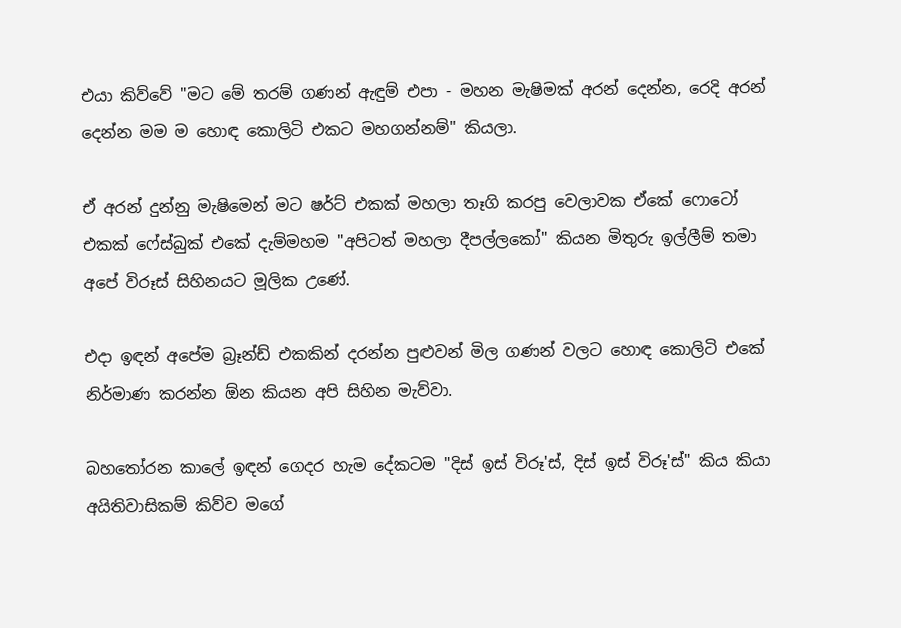එයා කිව්වේ "මට මේ තරම් ගණන් ඇඳුම් එපා - මහන මැෂිමක් අරන් දෙන්න, රෙදි අරන් දෙන්න මම ම හොඳ කොලිටි එකට මහගන්නම්" කියලා.

ඒ අරන් දුන්නු මැෂිමෙන් මට ෂර්ට් එකක් මහලා තෑගි කරපු වෙලාවක ඒකේ ෆොටෝ එකක් ෆේස්බුක් එකේ දැම්මහම "අපිටත් මහලා දීපල්ලකෝ" කියන මිතුරු ඉල්ලීම් තමා අපේ විරූස් සිහිනයට මූලික උණේ.

එදා ඉඳන් අපේම බ්‍රෑන්ඩ් එකකින් දරන්න පුළුවන් මිල ගණන් වලට හොඳ කොලිටි එකේ නිර්මාණ කරන්න ඕන කියන අපි සිහින මැව්වා.

බහතෝරන කාලේ ඉඳන් ගෙදර හැම දේකටම "දිස් ඉස් විරූ'ස්, දිස් ඉස් විරූ'ස්" කිය කියා අයිතිවාසිකම් කිව්ව මගේ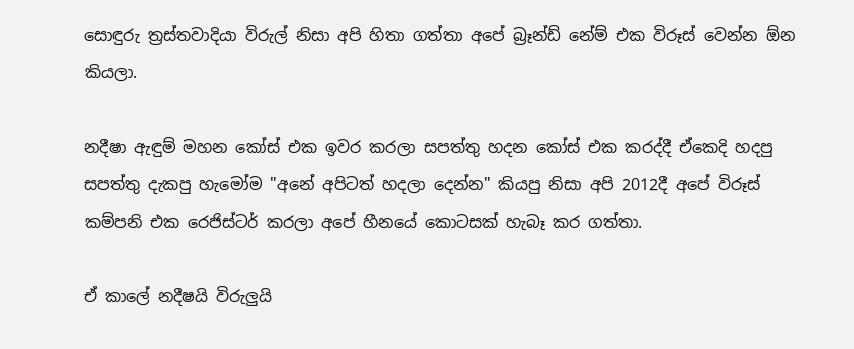සොඳුරු ත්‍රස්තවාදියා විරුල් නිසා අපි හිතා ගත්තා අපේ බ්‍රෑන්ඩ් නේම් එක විරූස් වෙන්න ඕන කියලා.

නදීෂා ඇඳුම් මහන කෝස් එක ඉවර කරලා සපත්තු හදන කෝස් එක කරද්දී ඒකෙදි හදපු සපත්තු දැකපු හැමෝම "අනේ අපිටත් හදලා දෙන්න" කියපු නිසා අපි 2012දී අපේ විරූස් කම්පනි එක රෙජිස්ටර් කරලා අපේ හීනයේ කොටසක් හැබෑ කර ගත්තා.

ඒ කාලේ නදීෂයි විරුලුයි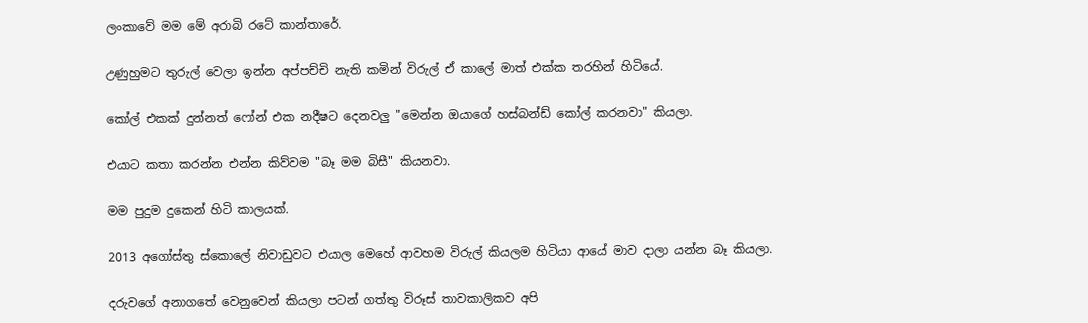ලංකාවේ මම මේ අරාබි රටේ කාන්තාරේ.

උණුහුමට තුරුල් වෙලා ඉන්න අප්පච්චි නැති කමින් විරුල් ඒ කාලේ මාත් එක්ක තරහින් හිටියේ.

කෝල් එකක් දුන්නත් ෆෝන් එක නදීෂට දෙනවලු "මෙන්න ඔයාගේ හස්බන්ඩ් කෝල් කරනවා" කියලා.

එයාට කතා කරන්න එන්න කිව්වම "බෑ මම බිසී" කියනවා.

මම පුදුම දුකෙන් හිටි කාලයක්.

2013 අගෝස්තු ස්කොලේ නිවාඩුවට එයාල මෙහේ ආවහම විරුල් කියලම හිටියා ආයේ මාව දාලා යන්න බෑ කියලා.

දරුවගේ අනාගතේ වෙනුවෙන් කියලා පටන් ගත්තු විරූස් තාවකාලිකව අපි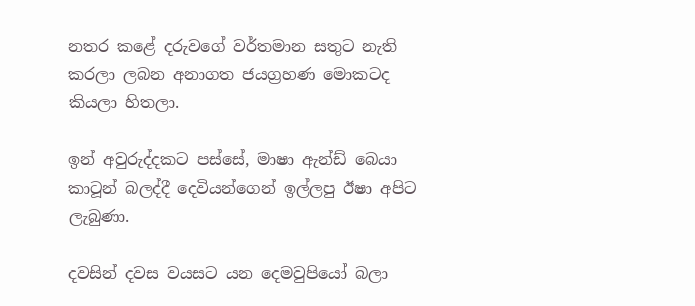නතර කළේ දරුවගේ වර්තමාන සතුට නැති කරලා ලබන අනාගත ජයග්‍රහණ මොකටද කියලා හිතලා.

ඉන් අවුරුද්දකට පස්සේ, මාෂා ඇන්ඩ් බෙයා කාටූන් බලද්දී දෙවියන්ගෙන් ඉල්ලපු ඊෂා අපිට ලැබුණා.

දවසින් දවස වයසට යන දෙමවුපියෝ බලා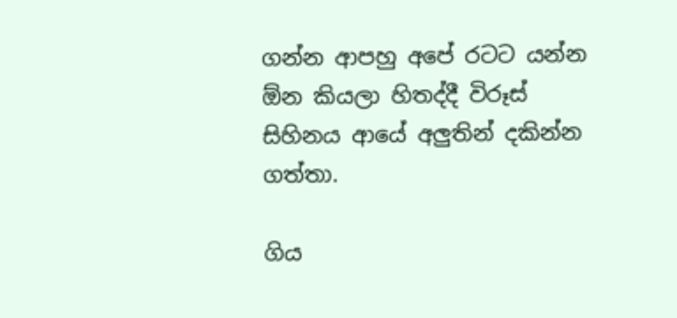ගන්න ආපහු අපේ රටට යන්න ඕන කියලා හිතද්දී විරූස් සිහිනය ආයේ අලුතින් දකින්න ගත්තා.

ගිය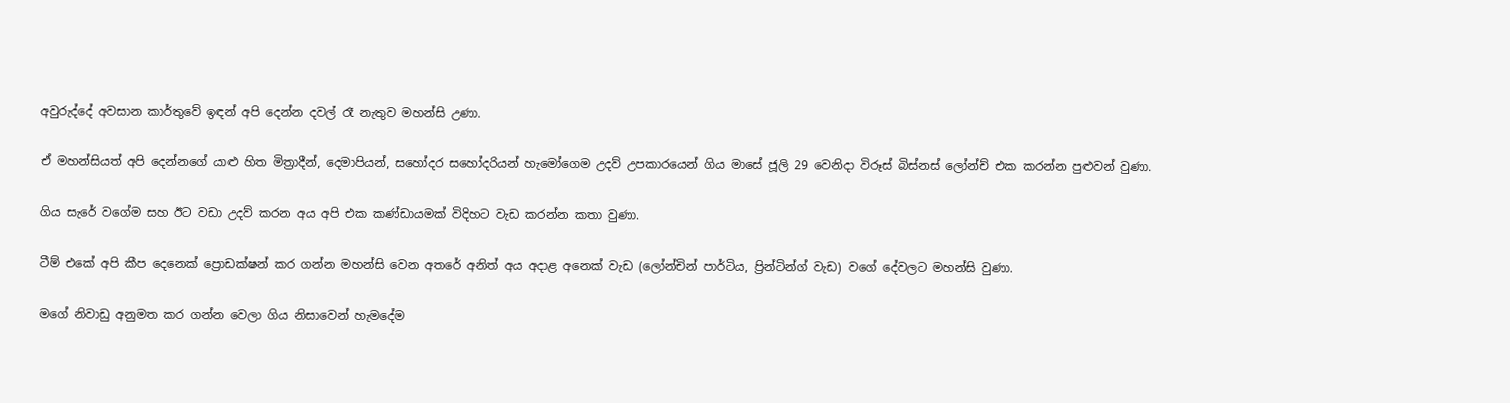අවුරුද්දේ අවසාන කාර්තුවේ ඉඳන් අපි දෙන්න දවල් රෑ නැතුව මහන්සි උණා.

ඒ මහන්සියත් අපි දෙන්නගේ යාළු හිත මිත්‍රාදීන්, දෙමාපියන්, සහෝදර සහෝදරියන් හැමෝගෙම උදව් උපකාරයෙන් ගිය මාසේ ජූලි 29 වෙනිදා විරූස් බිස්නස් ලෝන්ච් එක කරන්න පුළුවන් වුණා.

ගිය සැරේ වගේම සහ ඊට වඩා උදව් කරන අය අපි එක කණ්ඩායමක් විදිහට වැඩ කරන්න කතා වුණා.

ටීම් එකේ අපි කීප දෙනෙක් ප්‍රොඩක්ෂන් කර ගන්න මහන්සි වෙන අතරේ අනිත් අය අදාළ අනෙක් වැඩ (ලෝන්චින් පාර්ටිය, ප්‍රින්ටින්ග් වැඩ) වගේ දේවලට මහන්සි වුණා.

මගේ නිවාඩු අනුමත කර ගන්න වෙලා ගිය නිසාවෙන් හැමදේම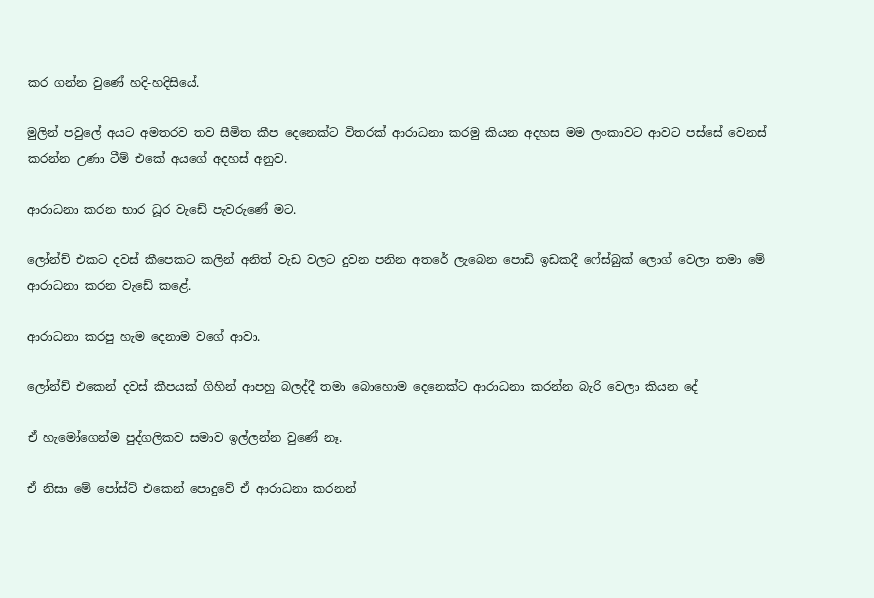කර ගන්න වුණේ හදි-හදිසියේ.

මුලින් පවුලේ අයට අමතරව තව සීමිත කීප දෙනෙක්ට විතරක් ආරාධනා කරමු කියන අදහස මම ලංකාවට ආවට පස්සේ වෙනස් කරන්න උණා ටීම් එකේ අයගේ අදහස් අනුව.

ආරාධනා කරන භාර ධූර වැඩේ පැවරුණේ මට.

ලෝන්ච් එකට දවස් කීපෙකට කලින් අනිත් වැඩ වලට දුවන පනින අතරේ ලැබෙන පොඩි ඉඩකදී ෆේස්බුක් ලොග් වෙලා තමා මේ ආරාධනා කරන වැඩේ කළේ.

ආරාධනා කරපු හැම දෙනාම වගේ ආවා.

ලෝන්ච් එකෙන් දවස් කීපයක් ගිහින් ආපහු බලද්දී තමා බොහොම දෙනෙක්ට ආරාධනා කරන්න බැරි වෙලා කියන දේ

ඒ හැමෝගෙන්ම පුද්ගලිකව සමාව ඉල්ලන්න වුණේ නෑ.

ඒ නිසා මේ පෝස්ට් එකෙන් පොදුවේ ඒ ආරාධනා කරනන්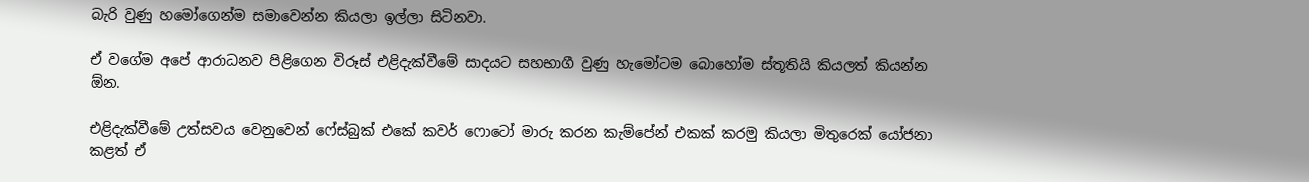බැරි වුණු හමෝගෙන්ම සමාවෙන්න කියලා ඉල්ලා සිටිනවා.

ඒ වගේම අපේ ආරාධනව පිළිගෙන විරූස් එළිදැක්වීමේ සාදයට සහභාගී වුණු හැමෝටම බොහෝම ස්තූතියි කියලත් කියන්න ඕන.

එළිදැක්වීමේ උත්සවය වෙනුවෙන් ෆේස්බුක් එකේ කවර් ෆොටෝ මාරු කරන කැම්පේන් එකක් කරමු කියලා මිතුරෙක් යෝජනා කළත් ඒ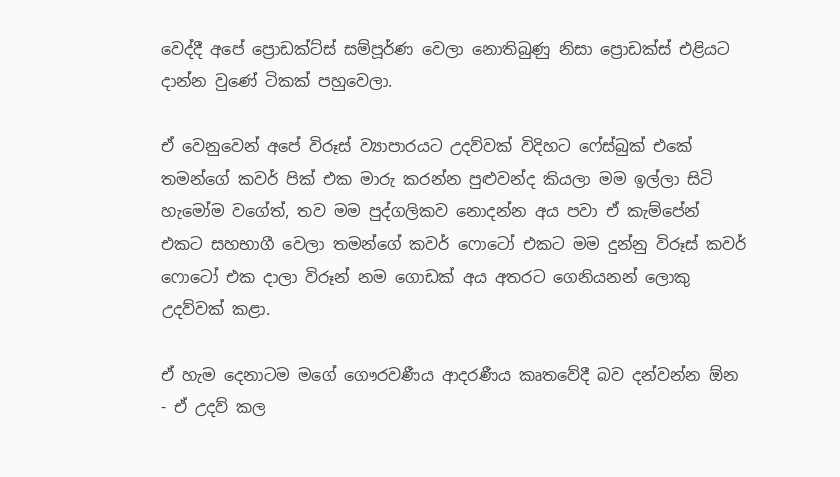වෙද්දී අපේ ප්‍රොඩක්ට්ස් සම්පූර්ණ වෙලා නොතිබුණු නිසා ප්‍රොඩක්ස් එළියට දාන්න වුණේ ටිකක් පහුවෙලා.

ඒ වෙනුවෙන් අපේ විරූස් ව්‍යාපාරයට උදව්වක් විදිහට ෆේස්බුක් එකේ තමන්ගේ කවර් පික් එක මාරු කරන්න පුළුවන්ද කියලා මම ඉල්ලා සිටි හැමෝම වගේත්, තව මම පුද්ගලිකව නොදන්න අය පවා ඒ කැම්පේන් එකට සහභාගී වෙලා තමන්ගේ කවර් ෆොටෝ එකට මම දුන්නු විරූස් කවර් ෆොටෝ එක දාලා විරූන් නම ගොඩක් අය අතරට ගෙනියනන් ලොකු උදව්වක් කළා.

ඒ හැම දෙනාටම මගේ ගෞරවණීය ආදරණීය කෘතවේදී බව දන්වන්න ඕන - ඒ උදව් කල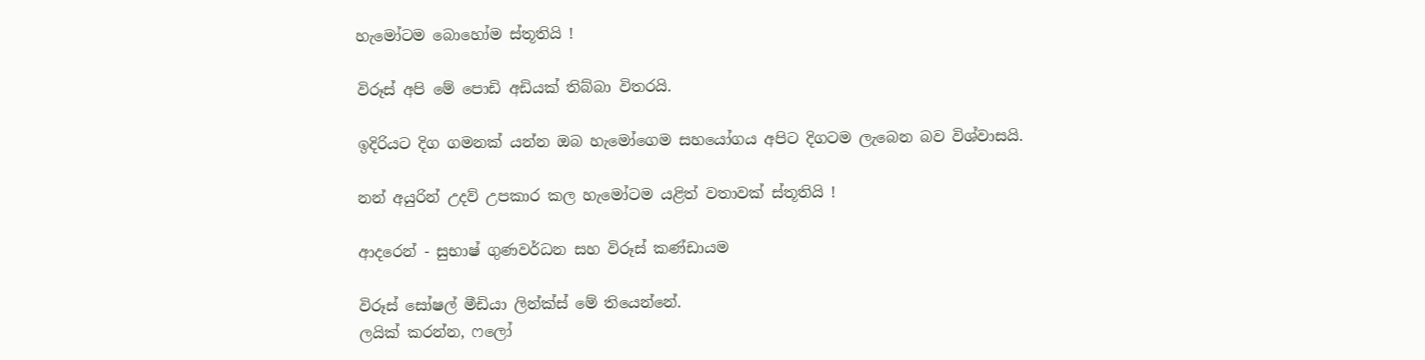හැමෝටම බොහෝම ස්තූතියි !

විරූස් අපි මේ පොඩි අඩියක් තිබ්බා විතරයි.

ඉදිරියට දිග ගමනක් යන්න ඔබ හැමෝගෙම සහයෝගය අපිට දිගටම ලැබෙන බව විශ්වාසයි.

නන් අයුරින් උදව් උපකාර කල හැමෝටම යළිත් වතාවක් ස්තූතියි !

ආදරෙන් - සුභාෂ් ගුණවර්ධන සහ විරූස් කණ්ඩායම

විරූස් සෝෂල් මීඩියා ලින්ක්ස් මේ තියෙන්නේ.
ලයික් කරන්න, ෆලෝ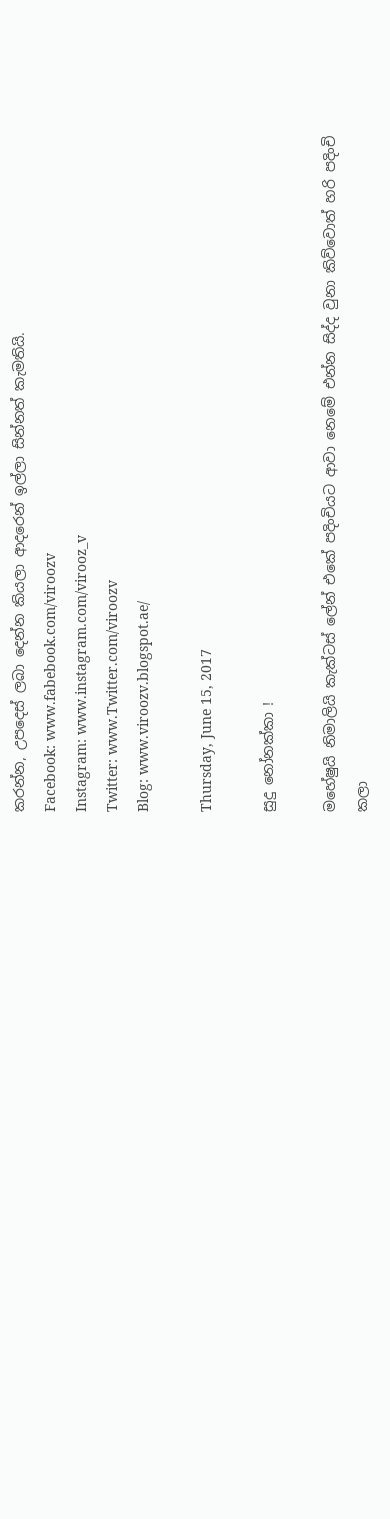කරන්න, උපදෙස් ලබා දෙන්න කියලා ආදරෙන් ඉල්ලා සින්නත් කැමතියි.
Facebook: www.fabebook.com/viroozv
Instagram: www.instagram.com/virooz_v
Twitter: www.Twitter.com/viroozv
Blog: www.viroozv.blogspot.ae/

Thursday, June 15, 2017

සුදු නෝනක්කා !

මහේෂුයි නිමාලියි කැක්ටස් ලේන් එකේ පදිංචියට ආවා නෙමේ එන්න සිද්ද වුනා කිව්වොත් හරි පදිංචි කලා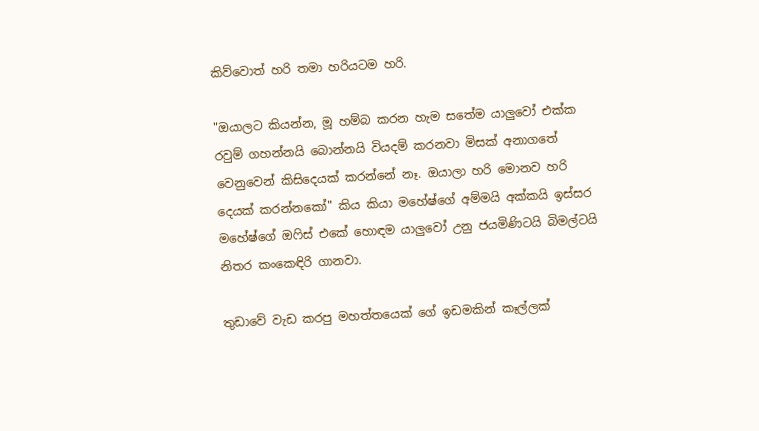කිව්වොත් හරි තමා හරියටම හරි.

"ඔයාලට කියන්න, මූ හම්බ කරන හැම සතේම යාලුවෝ එක්ක රවුම් ගහන්නයි බොන්නයි වියදම් කරනවා මිසක් අනාගතේ වෙනුවෙන් කිසිදෙයක් කරන්නේ නෑ. ඔයාලා හරි මොනව හරි දෙයක් කරන්නකෝ" කිය කියා මහේෂ්ගේ අම්මයි අක්කයි ඉස්සර මහේෂ්ගේ ඔෆිස් එකේ හොඳම යාලුවෝ උනු ජයමිණිටයි බිමල්ටයි නිතර කංකෙඳිරි ගානවා.

තුඩාවේ වැඩ කරපු මහත්තයෙක් ගේ ඉඩමකින් කෑල්ලක්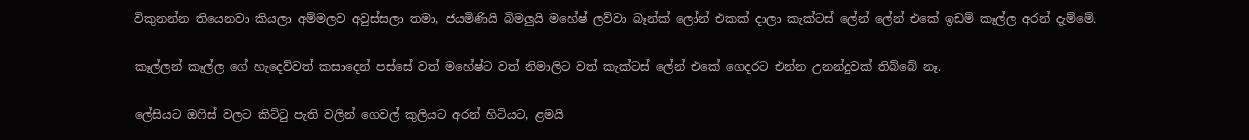විකුනන්න තියෙනවා කියලා අම්මලව අවුස්සලා තමා, ජයමිණියි බිමලුයි මහේෂ් ලව්වා බෑන්ක් ලෝන් එකක් දාලා කැක්ටස් ලේන් ලේන් එකේ ඉඩම් කෑල්ල අරන් දැම්මේ.

කෑල්ලන් කෑල්ල ගේ හැදෙව්වත් කසාදෙන් පස්සේ වත් මහේෂ්ට වත් නිමාලිට වත් කැක්ටස් ලේන් එකේ ගෙදරට එන්න උනන්දුවක් තිබ්බේ නෑ.

ලේසියට ඔෆිස් වලට කිට්ටු පැති වලින් ගෙවල් කුලියට අරන් හිටියට, ළමයි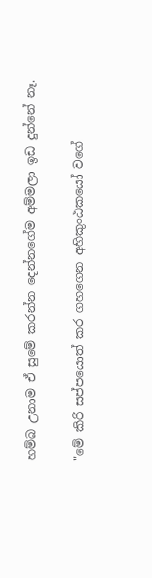හම්බ උනාම ඒ සුමේ කරන්න දෙන්නගේම අම්මලා ඉඩ දුන්නේ නෑ.

"මේ කිරි සප්පයොත් කර ගහගෙන අහිකුංඨකයෝ වගේ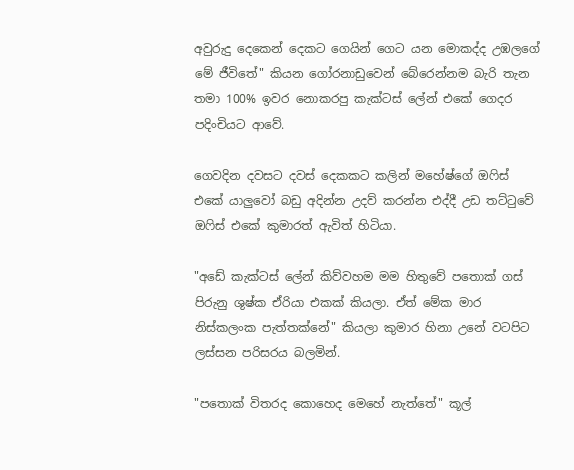අවුරුදු දෙකෙන් දෙකට ගෙයින් ගෙට යන මොකද්ද උඹලගේ මේ ජීවිතේ" කියන ගෝරනාඩුවෙන් බේරෙන්නම බැරි තැන තමා 100% ඉවර නොකරපු කැක්ටස් ලේන් එකේ ගෙදර පදිංචියට ආවේ.

ගෙවදින දවසට දවස් දෙකකට කලින් මහේෂ්ගේ ඔෆිස් එකේ යාලුවෝ බඩු අදින්න උදව් කරන්න එද්දී උඩ තට්ටුවේ ඔෆිස් එකේ කුමාරත් ඇවිත් හිටියා.

"අඩේ කැක්ටස් ලේන් කිව්වහම මම හිතුවේ පතොක් ගස් පිරුනු ශුෂ්ක ඒරියා එකක් කියලා. ඒත් මේක මාර නිස්කලංක පැත්තක්නේ" කියලා කුමාර හිනා උනේ වටපිට ලස්සන පරිසරය බලමින්.

"පතොක් විතරද කොහෙද මෙහේ නැත්තේ" කූල්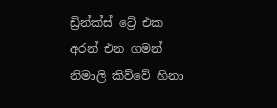ඩ්‍රින්ක්ස් ට්‍රේ එක අරන් එන ගමන් නිමාලි කිව්වේ හිනා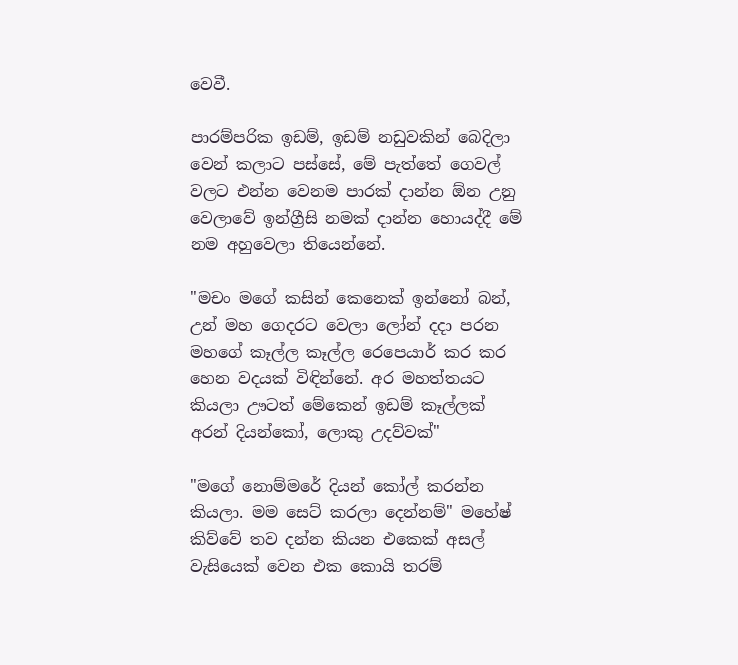වෙවී.

පාරම්පරික ඉඩම්, ඉඩම් නඩුවකින් බෙදිලා වෙන් කලාට පස්සේ, මේ පැත්තේ ගෙවල් වලට එන්න වෙනම පාරක් දාන්න ඕන උනු වෙලාවේ ඉන්ග්‍රීසි නමක් දාන්න හොයද්දී මේ නම අහුවෙලා තියෙන්නේ.

"මචං මගේ කසින් කෙනෙක් ඉන්නෝ බන්, උන් මහ ගෙදරට වෙලා ලෝන් දදා පරන මහගේ කෑල්ල කෑල්ල රෙපෙයාර් කර කර හෙන වදයක් විඳින්නේ. අර මහත්තයට කියලා ඌටත් මේකෙන් ඉඩම් කෑල්ලක් අරන් දියන්කෝ, ලොකු උදව්වක්"

"මගේ නොම්මරේ දියන් කෝල් කරන්න කියලා. මම සෙට් කරලා දෙන්නම්" මහේෂ් කිව්වේ තව දන්න කියන එකෙක් අසල් වැසියෙක් වෙන එක කොයි තරම්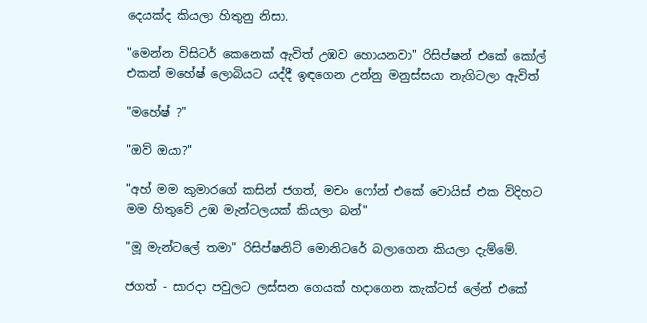දෙයක්ද කියලා හිතුනු නිසා.

"මෙන්න විසිටර් කෙනෙක් ඇවිත් උඹව හොයනවා" රිසිප්ෂන් එකේ කෝල් එකන් මහේෂ් ලොබියට යද්දී ඉඳගෙන උන්නු මනුස්සයා නැගිටලා ඇවිත්

"මහේෂ් ?"

"ඔව් ඔයා?"

"අහ් මම කුමාරගේ කසින් ජගත්, මචං ෆෝන් එකේ වොයිස් එක විදිහට මම හිතුවේ උඹ මැන්ටලයක් කියලා බන්"

"මූ මැන්ටලේ තමා" රිසිප්ෂනිට් මොනිටරේ බලාගෙන කියලා දැම්මේ.

ජගත් - සාරදා පවුලට ලස්සන ගෙයක් හදාගෙන කැක්ටස් ලේන් එකේ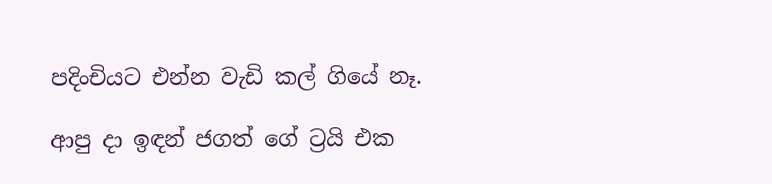පදිංචියට එන්න වැඩි කල් ගියේ නෑ.

ආපු දා ඉඳන් ජගත් ගේ ට්‍රයි එක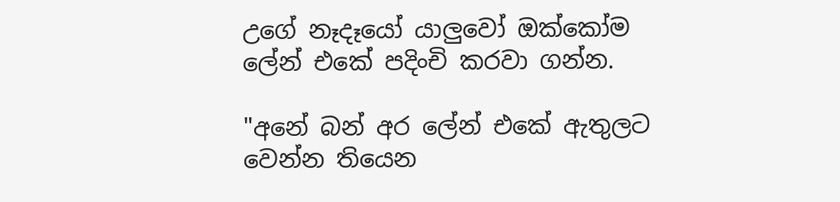උගේ නෑදෑයෝ යාලුවෝ ඔක්කෝම ලේන් එකේ පදිංචි කරවා ගන්න.

"අනේ බන් අර ලේන් එකේ ඇතුලට වෙන්න තියෙන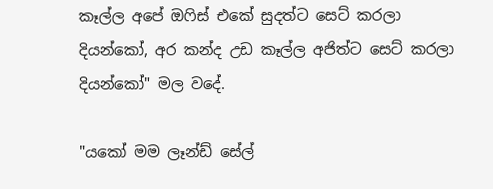කෑල්ල අපේ ඔෆිස් එකේ සුදත්ට සෙට් කරලා දියන්කෝ, අර කන්ද උඩ කෑල්ල අජිත්ට සෙට් කරලා දියන්කෝ" මල වදේ.

"යකෝ මම ලෑන්ඩ් සේල්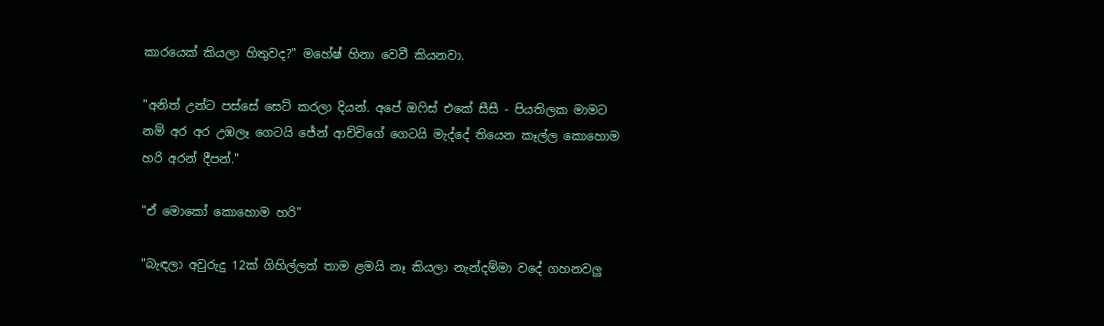කාරයෙක් කියලා හිතුවද?" මහේෂ් හිනා වෙවී කියනවා.

"අනිත් උන්ට පස්සේ සෙට් කරලා දියන්. අපේ ඔෆිස් එකේ සීසී - පියතිලක මාමට නම් අර අර උඹලෑ ගෙටයි ජේන් ආච්චිගේ ගෙටයි මැද්දේ තියෙන කෑල්ල කොහොම හරි අරන් දීපන්."

"ඒ මොකෝ කොහොම හරි"

"බැඳලා අවුරුදු 12ක් ගිහිල්ලත් තාම ළමයි නෑ කියලා නැන්දම්මා වදේ ගහනවලු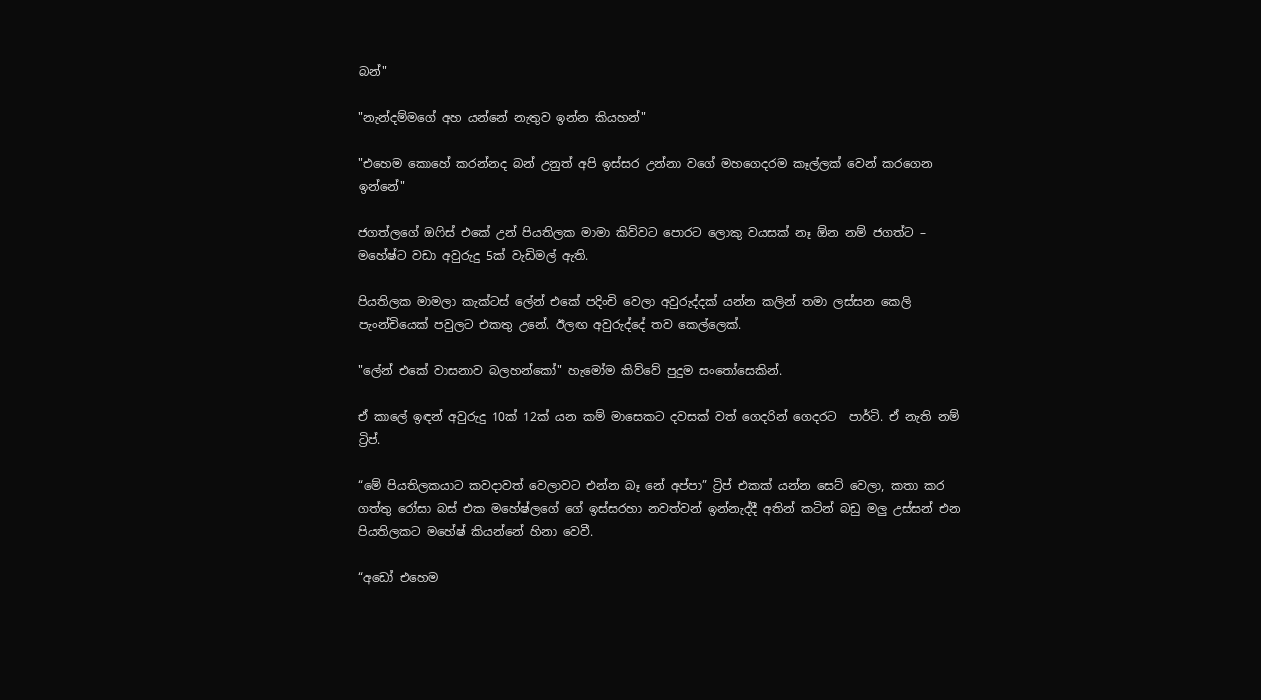බන්"

"නැන්දම්මගේ අහ යන්නේ නැතුව ඉන්න කියහන්"

"එහෙම කොහේ කරන්නද බන් උනුත් අපි ඉස්සර උන්නා වගේ මහගෙදරම කෑල්ලක් වෙන් කරගෙන ඉන්නේ"

ජගත්ලගේ ඔෆිස් එකේ උන් පියතිලක මාමා කිව්වට පොරට ලොකු වයසක් නෑ ඕන නම් ජගත්ට – මහේෂ්ට වඩා අවුරුදු 5ක් වැඩිමල් ඇති.

පියතිලක මාමලා කැක්ටස් ලේන් එකේ පදිංචි වෙලා අවුරුද්දක් යන්න කලින් තමා ලස්සන කෙලි පැංන්චියෙක් පවුලට එකතු උනේ. ඊලඟ අවුරුද්දේ තව කෙල්ලෙක්.

"ලේන් එකේ වාසනාව බලහන්කෝ" හැමෝම කිව්වේ පුදුම සංතෝසෙකින්.

ඒ කාලේ ඉඳන් අවුරුදු 10ක් 12ක් යන කම් මාසෙකට දවසක් වත් ගෙදරින් ගෙදරට  පාර්ටි. ඒ නැති නම් ට්‍රිප්.

“මේ පියතිලකයාට කවදාවත් වෙලාවට එන්න බෑ නේ අප්පා” ට්‍රිප් එකක් යන්න සෙට් වෙලා, කතා කර ගත්තු රෝසා බස් එක මහේෂ්ලගේ ගේ ඉස්සරහා නවත්වන් ඉන්නැද්දී අතින් කටින් බඩු මලු උස්සන් එන පියතිලකට මහේෂ් කියන්නේ හිනා වෙවී.

“අඩෝ එහෙම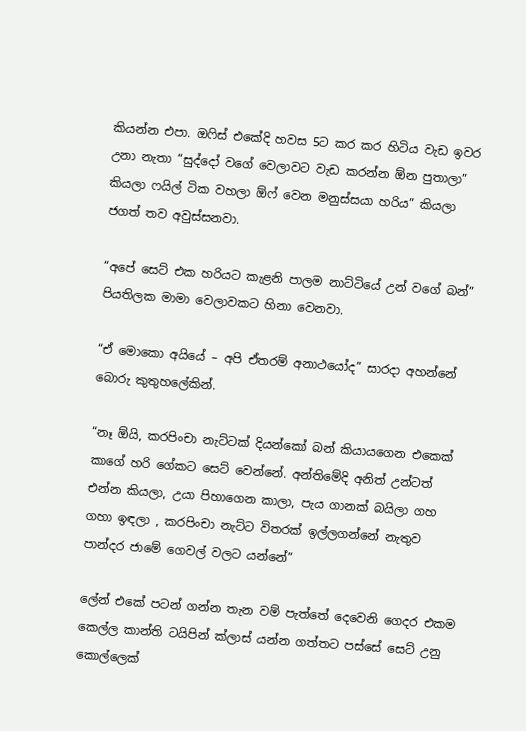කියන්න එපා. ඔෆිස් එකේදි හවස 5ට කර කර හිටිය වැඩ ඉවර උනා නැතා “සුද්දෝ වගේ වෙලාවට වැඩ කරන්න ඕන පුතාලා” කියලා ෆයිල් ටික වහලා ඕෆ් වෙන මනුස්සයා හරිය” කියලා ජගත් තව අවුස්සනවා.

“අපේ සෙට් එක හරියට කැළනි පාලම නාට්ටියේ උන් වගේ බන්” පියතිලක මාමා වෙලාවකට හිනා වෙනවා.

“ඒ මොකො අයියේ – අපි ඒතරම් අනාථයෝද” සාරදා අහන්නේ බොරු කුතුහලේකින්.

“නෑ ඕයි, කරපිංචා නැට්ටක් දියන්කෝ බන් කියායගෙන එකෙක් කාගේ හරි ගේකට සෙට් වෙන්නේ. අන්තිමේදි අනිත් උන්ටත් එන්න කියලා, උයා පිහාගෙන කාලා, පැය ගානක් බයිලා ගහ ගහා ඉඳලා , කරපිංචා නැට්ට විතරක් ඉල්ලගන්නේ නැතුව පාන්දර ජාමේ ගෙවල් වලට යන්නේ”

ලේන් එකේ පටන් ගන්න තැන වම් පැත්තේ දෙවෙනි ගෙදර එකම කෙල්ල කාන්ති ටයිපින් ක්ලාස් යන්න ගත්තට පස්සේ සෙට් උනු කොල්ලෙක්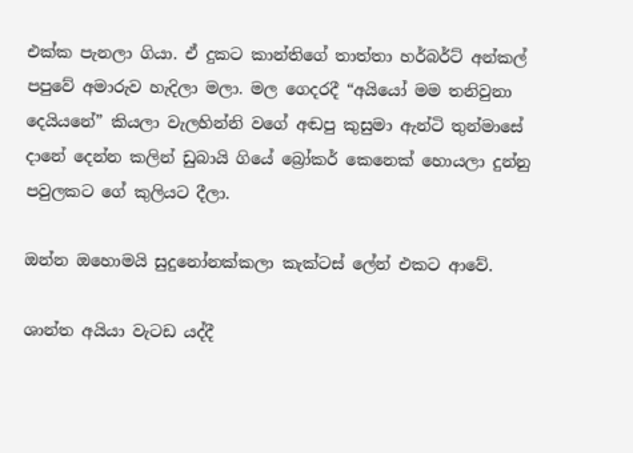එක්ක පැනලා ගියා. ඒ දුකට කාන්තිගේ තාත්තා හර්බර්ට් අන්කල් පපුවේ අමාරුව හැදිලා මලා. මල ගෙදරදී “අයියෝ මම තනිවුනා දෙයියනේ” කියලා වැලහින්නි වගේ අඬපු කුසුමා ඇන්ටි තුන්මාසේ දානේ දෙන්න කලින් ඩුබායි ගියේ බ්‍රෝකර් කෙනෙක් හොයලා දුන්නු පවුලකට ගේ කුලියට දීලා.

ඔන්න ඔහොමයි සුදුනෝනක්කලා කැක්ටස් ලේන් එකට ආවේ.

ශාන්ත අයියා වැටඩ යද්දී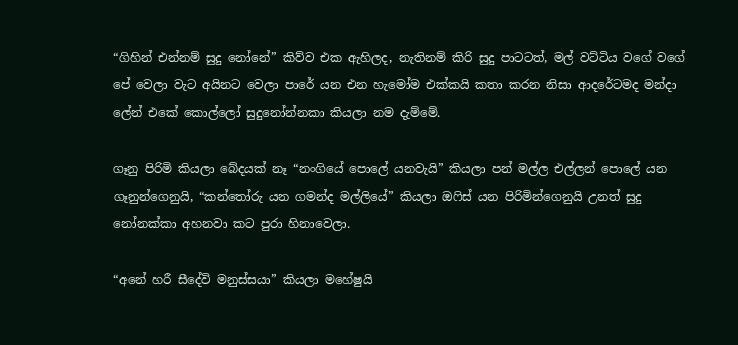“ගිහින් එන්නම් සුදු නෝනේ” කිව්ව එක ඇහිලද, නැතිනම් කිරි සුදු පාටටත්, මල් වට්ටිය වගේ වගේ පේ වෙලා වැට අයිනට වෙලා පාරේ යන එන හැමෝම එක්කයි කතා කරන නිසා ආදරේටමද මන්දා ලේන් එකේ කොල්ලෝ සුදුනෝන්නකා කියලා නම දැම්මේ.

ගෑනු පිරිමි කියලා බේදයක් නෑ “නංගියේ පොලේ යනවැයි” කියලා පන් මල්ල එල්ලන් පොලේ යන ගෑනුන්ගෙනුයි, “කන්තෝරු යන ගමන්ද මල්ලියේ” කියලා ඔෆිස් යන පිරිමින්ගෙනුයි උනත් සුදු නෝනක්කා අහනවා කට පුරා හිනාවෙලා.

“අනේ හරී සීදේවි මනුස්සයා” කියලා මහේෂුයි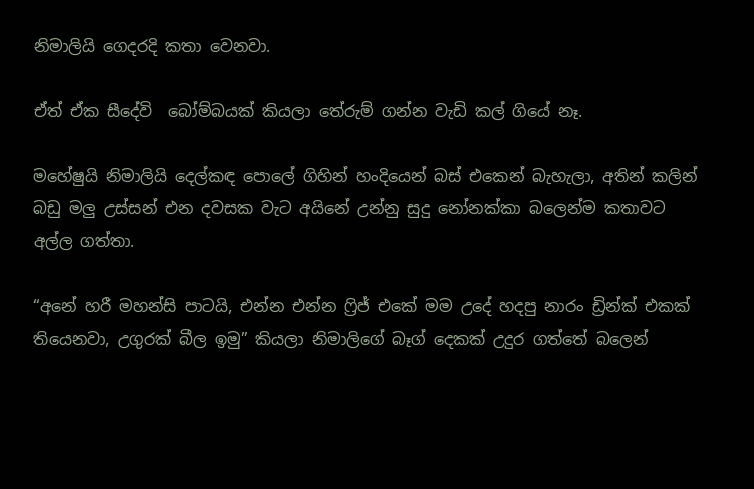නිමාලියි ගෙදරදි කතා වෙනවා.

ඒත් ඒක සීදේවි  බෝම්බයක් කියලා තේරුම් ගන්න වැඩි කල් ගියේ නෑ.

මහේෂුයි නිමාලියි දෙල්කඳ පොලේ ගිහින් හංදියෙන් බස් එකෙන් බැහැලා, අතින් කලින් බඩු මලු උස්සන් එන දවසක වැට අයිනේ උන්නු සුදු නෝනක්කා බලෙන්ම කතාවට අල්ල ගත්තා.

“අනේ හරී මහන්සි පාටයි, එන්න එන්න ෆ්‍රිජ් එකේ මම උදේ හදපු නාරං ඩ්‍රින්ක් එකක් තියෙනවා, උගුරක් බීල ඉමු” කියලා නිමාලිගේ බෑග් දෙකක් උදුර ගත්තේ බලෙන්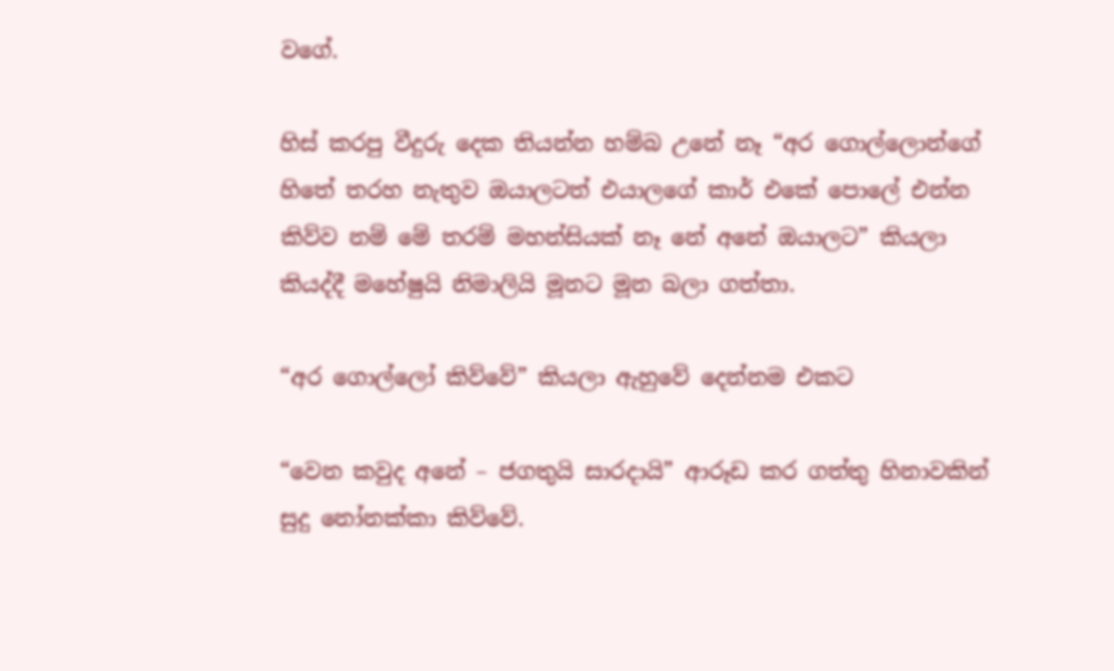වගේ.

හිස් කරපු වීදුරු දෙක තියන්න හම්බ උනේ නෑ “අර ගොල්ලොන්ගේ හිතේ තරහ නැතුව ඔයාලටත් එයාලගේ කාර් එකේ පොලේ එන්න කිව්ව නම් මේ තරම් මහන්සියක් නෑ නේ අනේ ඔයාලට” කියලා කියද්දී මහේෂුයි නිමාලියි මූනට මූන බලා ගත්තා.

“අර ගොල්ලෝ කිව්වේ” කියලා ඇහුවේ දෙන්නම එකට

“වෙන කවුද අනේ – ජගතුයි සාරදායි” ආරූඩ කර ගත්තු හිනාවකින් සුදු නෝනක්කා කිව්වේ.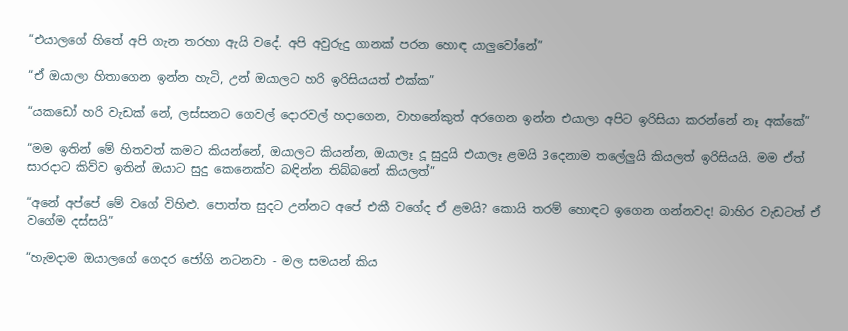“එයාලගේ හිතේ අපි ගැන තරහා ඇයි වදේ. අපි අවුරුදු ගානක් පරන හොඳ යාලුවෝනේ”

“ඒ ඔයාලා හිතාගෙන ඉන්න හැටි, උන් ඔයාලට හරි ඉරිසියයත් එක්ක”

“යකඩෝ හරි වැඩක් නේ, ලස්සනට ගෙවල් දොරවල් හදාගෙන, වාහනේකුත් අරගෙන ඉන්න එයාලා අපිට ඉරිසියා කරන්නේ නෑ අක්කේ”

“මම ඉතින් මේ හිතවත් කමට කියන්නේ, ඔයාලට කියන්න, ඔයාලෑ දූ සුදුයි එයාලෑ ළමයි 3දෙනාම තලේලුයි කියලත් ඉරිසියයි. මම ඒත් සාරදාට කිව්ව ඉතින් ඔයාට සුදු කෙනෙක්ව බඳින්න තිබ්බනේ කියලත්”

“අනේ අප්පේ මේ වගේ විහිළු. පොත්ත සුදට උන්නට අපේ එකී වගේද ඒ ළමයි? කොයි තරම් හොඳට ඉගෙන ගන්නවද! බාහිර වැඩටත් ඒ වගේම දස්සයි”

“හැමදාම ඔයාලගේ ගෙදර ජෝගි නටනවා - මල සමයන් කිය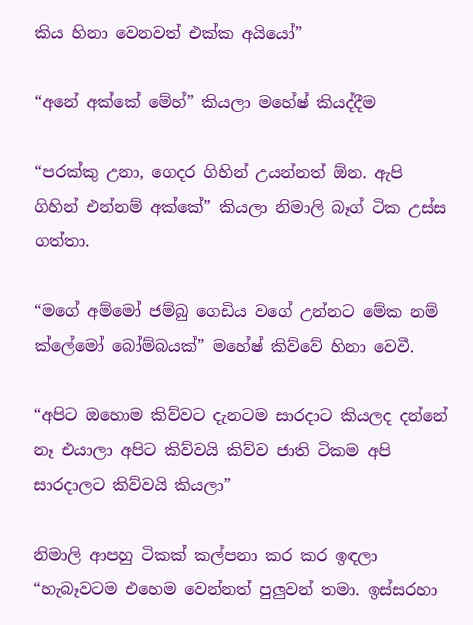කිය හිනා වෙනවත් එක්ක අයියෝ”

“අනේ අක්කේ මේහ්” කියලා මහේෂ් කියද්දීම

“පරක්කු උනා, ගෙදර ගිහින් උයන්නත් ඕන. ඇපි ගිහින් එන්නම් අක්කේ” කියලා නිමාලි බෑග් ටික උස්ස ගත්තා.

“මගේ අම්මෝ ජම්බු ගෙඩිය වගේ උන්නට මේක නම් ක්ලේමෝ බෝම්බයක්” මහේෂ් කිව්වේ හිනා වෙවී.

“අපිට ඔහොම කිව්වට දැනටම සාරදාට කියලද දන්නේ නෑ එයාලා අපිට කිව්වයි කිව්ව ජාති ටිකම අපි සාරදාලට කිව්වයි කියලා”

නිමාලි ආපහු ටිකක් කල්පනා කර කර ඉඳලා “හැබෑවටම එහෙම වෙන්නත් පුලුවන් තමා. ඉස්සරහා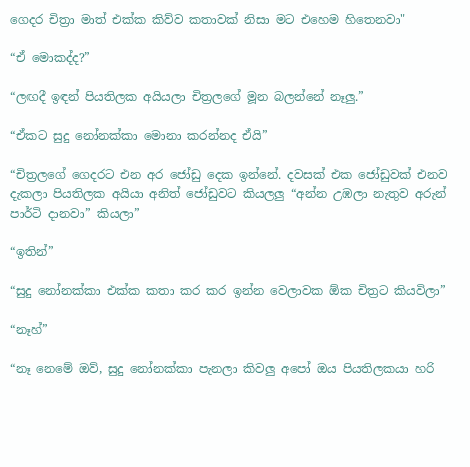ගෙදර චිත්‍රා මාත් එක්ක කිව්ව කතාවක් නිසා මට එහෙම හිතෙනවා"

“ඒ මොකද්ද?”

“ලඟදී ඉඳන් පියතිලක අයියලා චිත්‍රලගේ මූන බලන්නේ නෑලු.”

“ඒකට සුදු නෝනක්කා මොනා කරන්නද ඒයි”

“චිත්‍රලගේ ගෙදරට එන අර ජෝඩු දෙක ඉන්නේ. දවසක් එක ජෝඩුවක් එනව දැකලා පියතිලක අයියා අනිත් ජෝඩුවට කියලලු “අන්න උඹලා නැතුව අරුන් පාර්ටි දානවා” කියලා”

“ඉතින්”

“සුදු නෝනක්කා එක්ක කතා කර කර ඉන්න වෙලාවක ඕක චිත්‍රට කියවිලා”

“නෑහ්”

“නෑ නෙමේ ඔව්, සුදු නෝනක්කා පැනලා කිවලු අපෝ ඔය පියතිලකයා හරි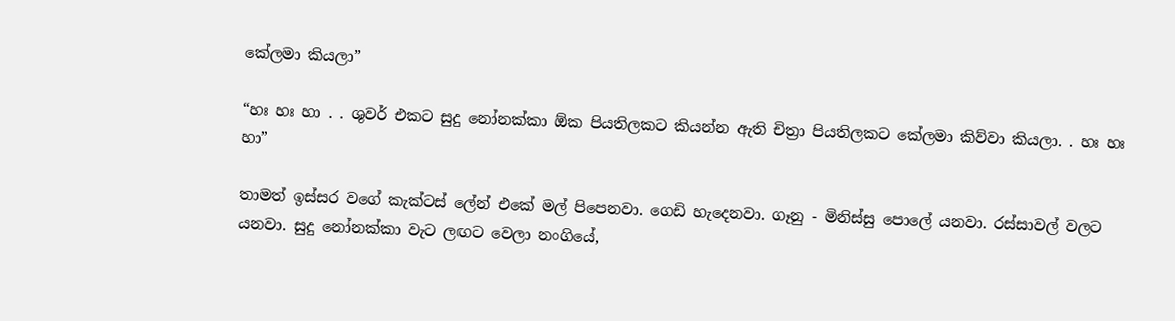කේලමා කියලා”

“හඃ හඃ හා . . ශුවර් එකට සුදු නෝනක්කා ඕක පියතිලකට කියන්න ඇති චිත්‍රා පියතිලකට කේලමා කිව්වා කියලා. . හඃ හඃ හා”

තාමත් ඉස්සර වගේ කැක්ටස් ලේන් එකේ මල් පිපෙනවා. ගෙඩි හැදෙනවා. ගෑනු - මිනිස්සු පොලේ යනවා. රස්සාවල් වලට යනවා. සුදු නෝනක්කා වැට ලඟට වෙලා නංගියේ,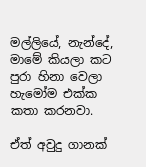මල්ලියේ, නැන්දේ, මාමේ කියලා කට පුරා හිනා වෙලා හැමෝම එක්ක කතා කරනවා.

ඒත් අවුදු ගානක්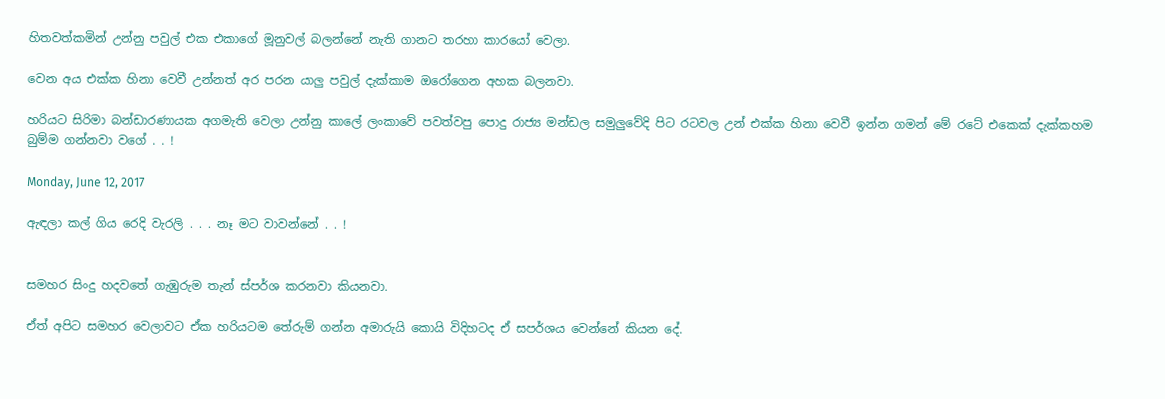හිතවත්කමින් උන්නු පවුල් එක එකාගේ මූනුවල් බලන්නේ නැති ගානට තරහා කාරයෝ වෙලා.

වෙන අය එක්ක හිනා වෙවී උන්නත් අර පරන යාලු පවුල් දැක්කාම ඔරෝගෙන අහක බලනවා.

හරියට සිරිමා බන්ඩාරණායක අගමැති වෙලා උන්නු කාලේ ලංකාවේ පවත්වපු පොදු රාජ්‍ය මන්ඩල සමුලුවේදි පිට රටවල උන් එක්ක හිනා වෙවී ඉන්න ගමන් මේ රටේ එකෙක් දැක්කහම බුම්ම ගන්නවා වගේ . . !

Monday, June 12, 2017

ඇඳලා කල් ගිය රෙදි වැරලි . . . නෑ මට වාවන්නේ . . !


සමහර සිංදු හදවතේ ගැඹුරුම තැන් ස්පර්ශ කරනවා කියනවා.

ඒත් අපිට සමහර වෙලාවට ඒක හරියටම තේරුම් ගන්න අමාරුයි කොයි විදිහටද ඒ සපර්ශය වෙන්නේ කියන දේ.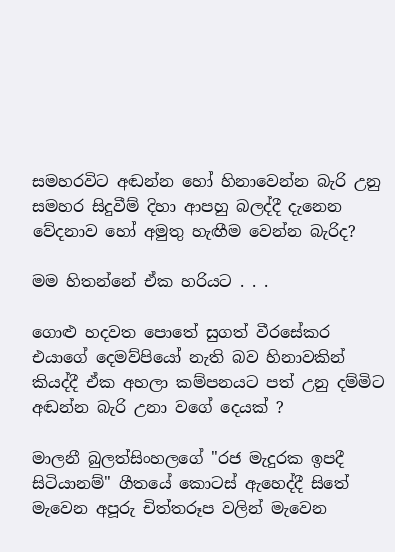සමහරවිට අඬන්න හෝ හිනාවෙන්න බැරි උනු සමහර සිදුවීම් දිහා ආපහු බලද්දී දැනෙන වේදනාව හෝ අමුතු හැඟීම වෙන්න බැරිද?

මම හිතන්නේ ඒක හරියට . . .

ගොළු හදවත පොතේ සුගත් වීරසේකර එයාගේ දෙමව්පියෝ නැති බව හිනාවකින් කියද්දී ඒක අහලා කම්පනයට පත් උනු දම්මිට අඬන්න බැරි උනා වගේ දෙයක් ?

මාලනී බුලත්සිංහලගේ "රජ මැදුරක ඉපදී සිටියානම්" ගීතයේ කොටස් ඇහෙද්දී සිතේ මැවෙන අපූරු චිත්තරූප වලින් මැවෙන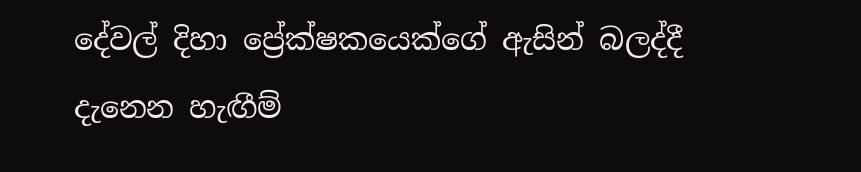දේවල් දිහා ප්‍රේක්ෂකයෙක්ගේ ඇසින් බලද්දී දැනෙන හැඟීම්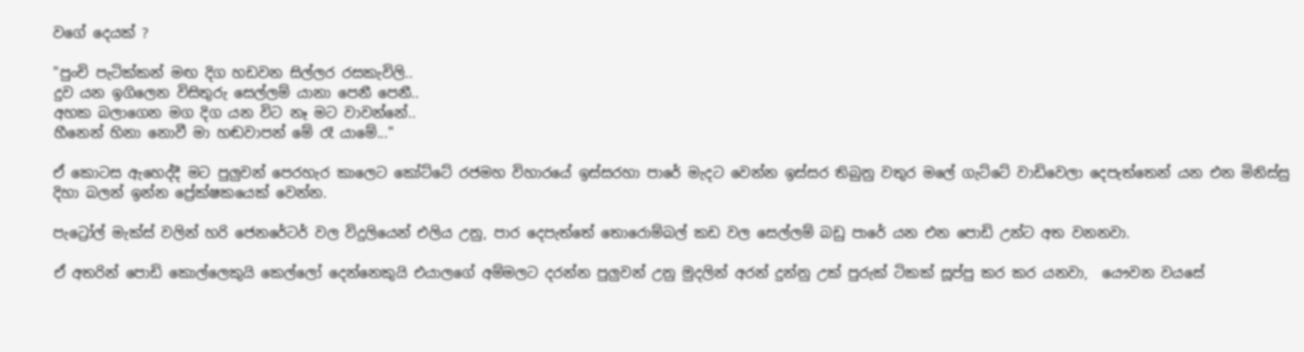වගේ දෙයක් ?

"පුංචි පැටික්කන් මඟ දිග හඩවන සිල්ලර රසකැවිලි..
දුව යන ඉගිලෙන විසිතුරු සෙල්ලම් යානා පෙනී පෙනී..
අහක බලාගෙන මග දිග යන විට නෑ මට වාවන්නේ..
හීනෙන් හිනා නොවී මා හඬවාපන් මේ රෑ යාමේ..."

ඒ කොටස ඇහෙද්දී මට පුලුවන් පෙරහැර කාලෙට කෝට්ටේ රජමහ විහාරයේ ඉස්සරහා පාරේ මැදට වෙන්න ඉස්සර තිබුනු වතුර මලේ ගැට්ටේ වාඩිවෙලා දෙපැත්තෙන් යන එන මිනිස්සු දිහා බලන් ඉන්න ප්‍රේක්ෂකයෙක් වෙන්න.

පැට්‍රෝල් මැක්ස් වලින් හරි ජෙනරේටර් වල විදුලියෙන් එලිය උනු, පාර දෙපැත්තේ තොරොම්බල් කඩ වල සෙල්ලම් බඩු පාරේ යන එන පොඩි උන්ට අත වනනවා.

ඒ අතරින් පොඩි කොල්ලෙකුයි කෙල්ලෝ දෙන්නෙකුයි එයාලගේ අම්මලට දරන්න පුලුවන් උනු මුදලින් අරන් දුන්නු උක් පුරුක් ටිකක් සූප්පු කර කර යනවා,  යෞවන වයසේ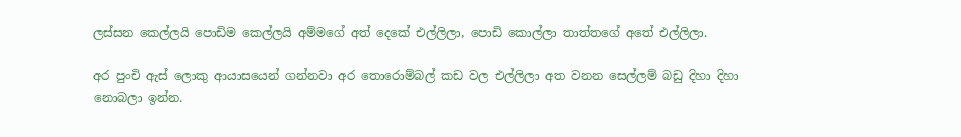ලස්සන කෙල්ලයි පොඩිම කෙල්ලයි අම්මගේ අත් දෙකේ එල්ලිලා, පොඩි කොල්ලා තාත්තගේ අතේ එල්ලිලා.

අර පුංචි ඇස් ලොකු ආයාසයෙන් ගන්නවා අර තොරොම්බල් කඩ වල එල්ලිලා අත වනන සෙල්ලම් බඩු දිහා දිහා නොබලා ඉන්න.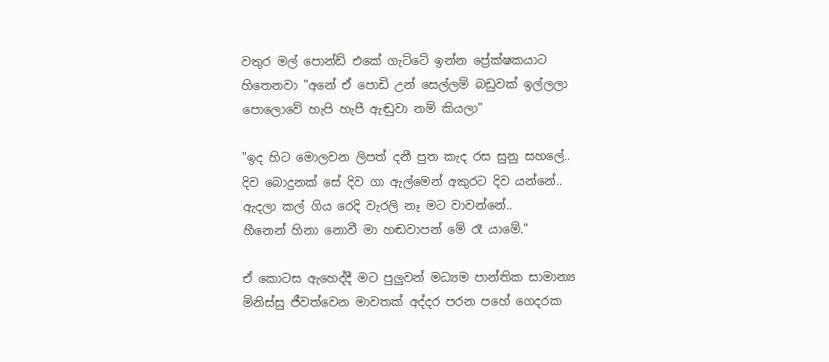වතුර මල් පොන්ඩ් එකේ ගැට්ටේ ඉන්න ප්‍රේක්ෂකයාට හිතෙනවා "අනේ ඒ පොඩි උන් සෙල්ලම් බඩුවක් ඉල්ලලා පොලොවේ හැපි හැපී ඇඬුවා නම් කියලා"

"ඉද හිට මොලවන ලිපත් දනී පුත කැද රස සුනු සහලේ..
දිව බොදුනක් සේ දිව ගා ඇල්මෙන් අකුරට දිව යන්නේ..
ඇදලා කල් ගිය රෙදි වැරලි නෑ මට වාවන්නේ..
හීනෙන් හිනා නොවී මා හඬවාපන් මේ රෑ යාමේ."

ඒ කොටස ඇහෙද්දී මට පුලුවන් මධ්‍යම පාන්තික සාමාන්‍ය මිනිස්සු ජීවත්වෙන මාවතක් අද්දර පරන පහේ ගෙදරක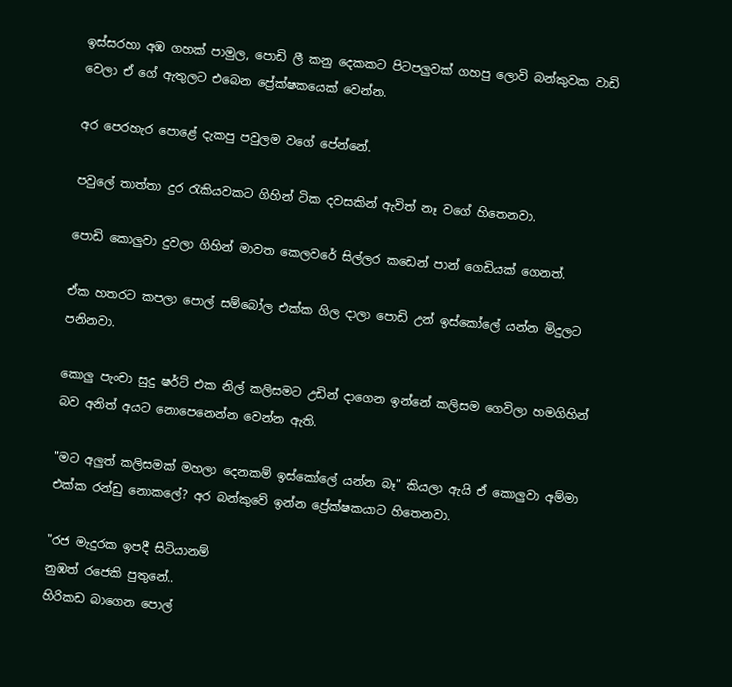ඉස්සරහා අඹ ගහක් පාමුල, පොඩි ලී කනු දෙකකට පිටපලුවක් ගහපු ලොවි බන්කුවක වාඩි වෙලා ඒ ගේ ඇතුලට එබෙන ප්‍රේක්ෂකයෙක් වෙන්න.

අර පෙරහැර පොළේ දැකපු පවුලම වගේ පේන්නේ.

පවුලේ තාත්තා දුර රැකියවකට ගිහින් ටික දවසකින් ඇවිත් නෑ වගේ හිතෙනවා.

පොඩි කොලුවා දුවලා ගිහින් මාවත කෙලවරේ සිල්ලර කඩෙන් පාන් ගෙඩියක් ගෙනත්.

ඒක හතරට කපලා පොල් සම්බෝල එක්ක ගිල දාලා පොඩි උන් ඉස්කෝලේ යන්න මිදුලට පනිනවා.

කොලු පැංචා සුදු ෂර්ට් එක නිල් කලිසමට උඩින් දාගෙන ඉන්නේ කලිසම ගෙවිලා හමගිහින් බව අනිත් අයට නොපෙනෙන්න වෙන්න ඇති.

"මට අලුත් කලිසමක් මහලා දෙනකම් ඉස්කෝලේ යන්න බෑ" කියලා ඇයි ඒ කොලුවා අම්මා එක්ක රන්ඩු නොකලේ? අර බන්කුවේ ඉන්න ප්‍රේක්ෂකයාට හිතෙනවා.

"රජ මැදුරක ඉපදී සිටියානම්
නුඹත් රජෙකි පුතුනේ..
හිරිකඩ බාගෙන පොල්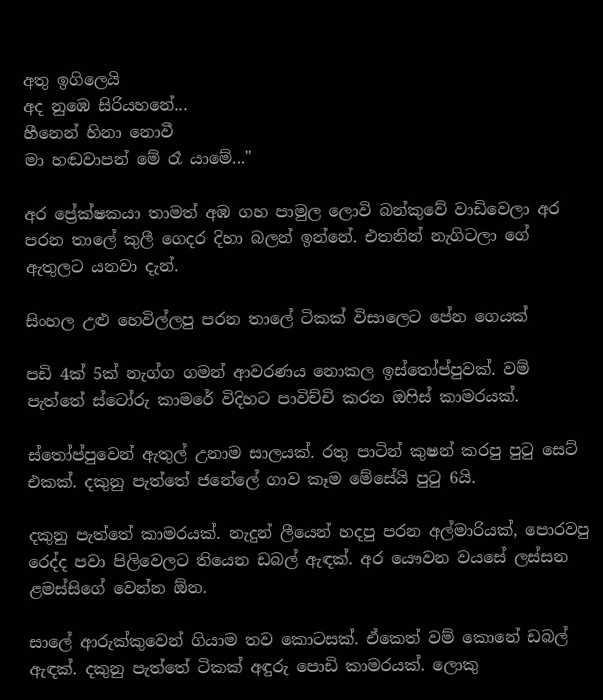අතු ඉගිලෙයි
අද නුඹෙ සිරියහනේ...
හීනෙන් හිනා නොවී
මා හඬවාපන් මේ රෑ යාමේ..."

අර ප්‍රේක්ෂකයා තාමත් අඹ ගහ පාමුල ලොවි බන්කුවේ වාඩිවෙලා අර පරන තාලේ කුලී ගෙදර දිහා බලන් ඉන්නේ. එතනින් නැගිටලා ගේ ඇතුලට යනවා දැන්.

සිංහල උළු හෙවිල්ලපු පරන තාලේ ටිකක් විසාලෙට පේන ගෙයක්

පඩි 4ක් 5ක් නැග්ග ගමන් ආවරණය නොකල ඉස්තෝප්පුවක්. වම් පැත්තේ ස්ටෝරු කාමරේ විදිහට පාවිච්චි කරන ඔෆිස් කාමරයක්.

ස්තෝප්පුවෙන් ඇතුල් උනාම සාලයක්. රතු පාටින් කුෂන් කරපු පුටු සෙට් එකක්. දකුනු පැත්තේ ජනේලේ ගාව කෑම මේසේයි පුටු 6යි.

දකුනු පැත්තේ කාමරයක්. නැදුන් ලීයෙන් හදපු පරන අල්මාරියක්, පොරවපු රෙද්ද පවා පිලිවෙලට තියෙන ඩබල් ඇඳක්. අර යෞවන වයසේ ලස්සන ළමස්සිගේ වෙන්න ඕන.

සාලේ ආරුක්කුවෙන් ගියාම තව කොටසක්. ඒකෙත් වම් කොනේ ඩබල් ඇඳක්. දකුනු පැත්තේ ටිකක් අඳුරු පොඩි කාමරයක්. ලොකු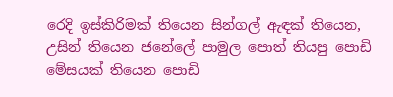රෙදි ඉස්කිරිමක් තියෙන සින්ගල් ඇඳක් තියෙන, උසින් තියෙන ජනේලේ පාමුල පොත් තියපු පොඩි  මේසයක් තියෙන පොඩි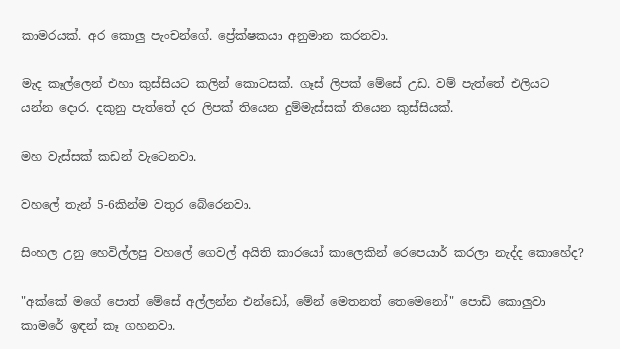කාමරයක්. අර කොලු පැංචන්ගේ. ප්‍රේක්ෂකයා අනුමාන කරනවා.

මැද කෑල්ලෙන් එහා කුස්සියට කලින් කොටසක්. ගෑස් ලිපක් මේසේ උඩ. වම් පැත්තේ එලියට යන්න දොර. දකුනු පැත්තේ දර ලිපක් තියෙන දුම්මැස්සක් තියෙන කුස්සියක්.

මහ වැස්සක් කඩන් වැටෙනවා.

වහලේ තැන් 5-6කින්ම වතුර බේරෙනවා.

සිංහල උනු හෙවිල්ලපු වහලේ ගෙවල් අයිති කාරයෝ කාලෙකින් රෙපෙයාර් කරලා නැද්ද කොහේද?

"අක්කේ මගේ පොත් මේසේ අල්ලන්න එන්ඩෝ, මේන් මෙතනත් තෙමෙනෝ" පොඩි කොලුවා කාමරේ ඉඳන් කෑ ගහනවා.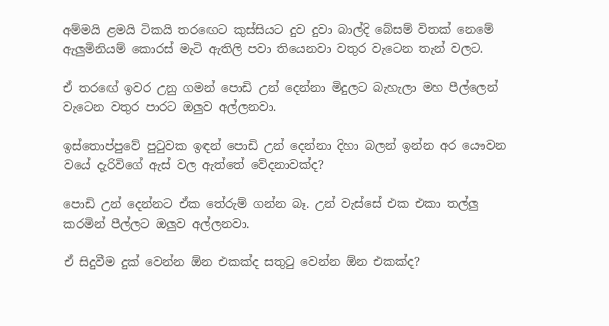අම්මයි ළමයි ටිකයි තරඟෙට කුස්සියට දුව දුවා බාල්දි බේසම් විතක් නෙමේ ඇලුමිනියම් කොරස් මැටි ඇතිලි පවා තියෙනවා වතුර වැටෙන තැන් වලට.

ඒ තරඟේ ඉවර උනු ගමන් පොඩි උන් දෙන්නා මිදුලට බැහැලා මහ පීල්ලෙන් වැටෙන වතුර පාරට ඔලුව අල්ලනවා.

ඉස්තොප්පුවේ පුටුවක ඉඳන් පොඩි උන් දෙන්නා දිහා බලන් ඉන්න අර යෞවන වයේ දැරිවිගේ ඇස් වල ඇත්තේ වේදනාවක්ද?

පොඩි උන් දෙන්නට ඒක තේරුම් ගන්න බෑ. උන් වැස්සේ එක එකා තල්ලු කරමින් පීල්ලට ඔලුව අල්ලනවා.

ඒ සිදුවීම දුක් වෙන්න ඕන එකක්ද සතුටු වෙන්න ඕන එකක්ද?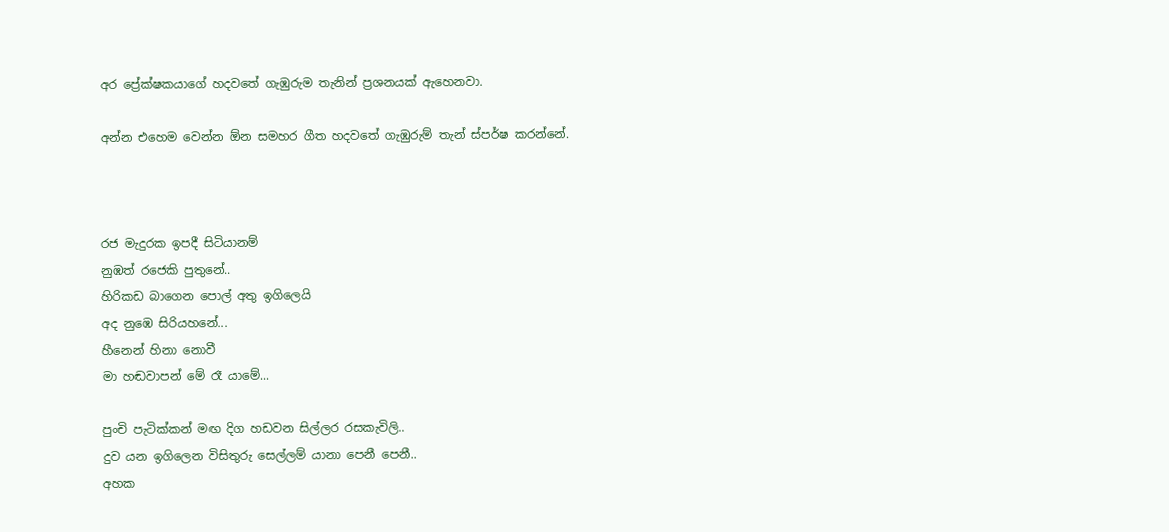අර ප්‍රේක්ෂකයාගේ හදවතේ ගැඹුරුම තැනින් ප්‍රශනයක් ඇහෙනවා.

අන්න එහෙම වෙන්න ඕන සමහර ගීත හදවතේ ගැඹුරුම් තැන් ස්පර්ෂ කරන්නේ.



රජ මැදුරක ඉපදී සිටියානම්
නුඹත් රජෙකි පුතුනේ..
හිරිකඩ බාගෙන පොල් අතු ඉගිලෙයි
අද නුඹෙ සිරියහනේ...
හීනෙන් හිනා නොවී
මා හඬවාපන් මේ රෑ යාමේ...

පුංචි පැටික්කන් මඟ දිග හඩවන සිල්ලර රසකැවිලි..
දුව යන ඉගිලෙන විසිතුරු සෙල්ලම් යානා පෙනී පෙනී..
අහක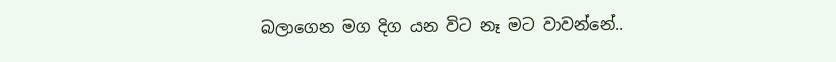බලාගෙන මග දිග යන විට නෑ මට වාවන්නේ..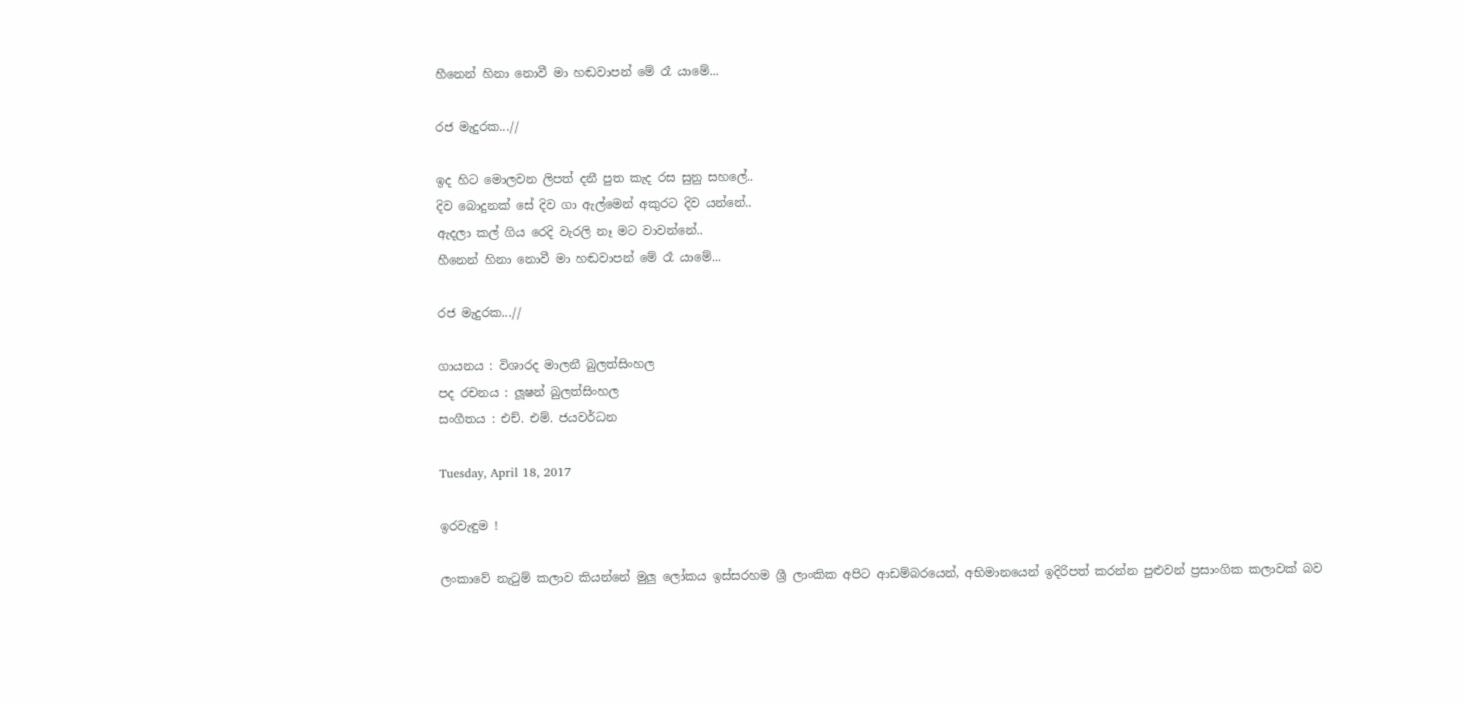හීනෙන් හිනා නොවී මා හඬවාපන් මේ රෑ යාමේ...

රජ මැදුරක...//

ඉද හිට මොලවන ලිපත් දනී පුත කැද රස සුනු සහලේ..
දිව බොදුනක් සේ දිව ගා ඇල්මෙන් අකුරට දිව යන්නේ..
ඇදලා කල් ගිය රෙදි වැරලි නෑ මට වාවන්නේ..
හීනෙන් හිනා නොවී මා හඬවාපන් මේ රෑ යාමේ...

රජ මැදුරක...//

ගායනය : විශාරද මාලනී බුලත්සිංහල
පද රචනය : ලූෂන් බුලත්සිංහල
සංගීතය : එච්. එම්. ජයවර්ධන

Tuesday, April 18, 2017

ඉරවැඳුම !

ලංකාවේ නැටුම් කලාව කියන්නේ මුලු ලෝකය ඉස්සරහම ශ්‍රී ලාංකික අපිට ආඩම්බරයෙන්, අභිමානයෙන් ඉදිරිපත් කරන්න පුළුවන් ප්‍රසාංගික කලාවක් බව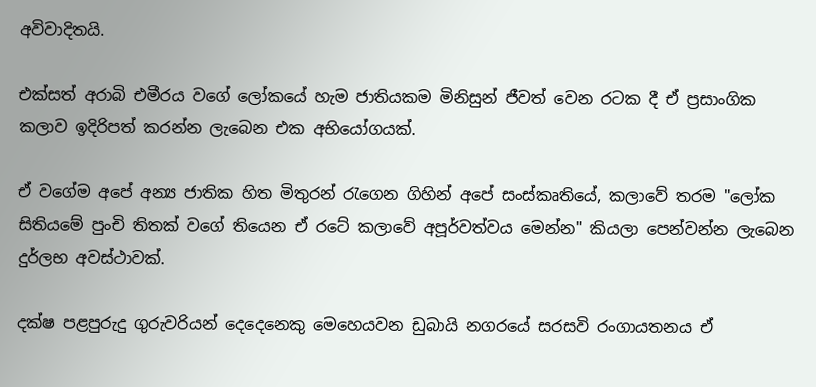අවිවාදිතයි.

එක්සත් අරාබි එමීරය වගේ ලෝකයේ හැම ජාතියකම මිනිසුන් ජීවත් වෙන රටක දී ඒ ප්‍රසාංගික කලාව ඉදිරිපත් කරන්න ලැබෙන එක අභියෝගයක්.

ඒ වගේම අපේ අන්‍ය ජාතික හිත මිතුරන් රැගෙන ගිහින් අපේ සංස්කෘතියේ, කලාවේ තරම "ලෝක සිතියමේ පුංචි තිතක් වගේ තියෙන ඒ රටේ කලාවේ අපූර්වත්වය මෙන්න" කියලා පෙන්වන්න ලැබෙන දුර්ලභ අවස්ථාවක්.

දක්ෂ පළපුරුදු ගුරුවරියන් දෙදෙනෙකු මෙහෙයවන ඩුබායි නගරයේ සරසවි රංගායතනය ඒ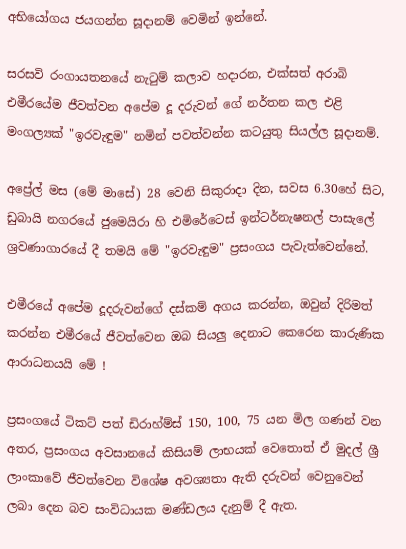අභියෝගය ජයගන්න සූදානම් වෙමින් ඉන්නේ.

සරසවි රංගායතනයේ නැටුම් කලාව හදාරන, එක්සත් අරාබි එමීරයේම ජීවත්වන අපේම දූ දරුවන් ගේ නර්තන කල එළි මංගල්‍යක් "ඉරවැඳුම" නමින් පවත්වන්න කටයුතු සියල්ල සූදානම්.

අප්‍රේල් මස (මේ මාසේ) 28 වෙනි සිකුරාදා දින, සවස 6.30හේ සිට, ඩුබායි නගරයේ ජුමෙයිරා හි එමිරේටෙස් ඉන්ටර්නැෂනල් පාසැලේ ශ්‍රවණාගාරයේ දී තමයි මේ "ඉරවැඳුම" ප්‍රසංගය පැවැත්වෙන්නේ.

එමීරයේ අපේම දූදරුවන්ගේ දස්කම් අගය කරන්න, ඔවුන් දිරිමත් කරන්න එමීරයේ ජීවත්වෙන ඔබ සියලු දෙනාට කෙරෙන කාරුණික ආරාධනයයි මේ !

ප්‍රසංගයේ ටිකට් පත් ඩිරාහ්ම්ස් 150, 100, 75 යන මිල ගණන් වන අතර, ප්‍රසංගය අවසානයේ කිසියම් ලාභයක් වෙතොත් ඒ මුදල් ශ්‍රී ලාංකාවේ ජීවත්වෙන විශේෂ අවශ්‍යතා ඇති දරුවන් වෙනුවෙන් ලබා දෙන බව සංවිධායක මණ්ඩලය දැනුම් දී ඇත.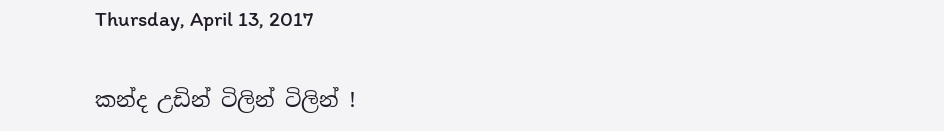Thursday, April 13, 2017

කන්ද උඩින් ටිලින් ටිලින් !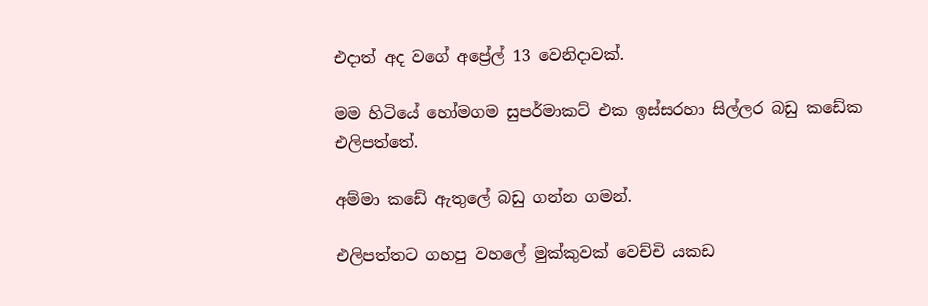එදාත් අද වගේ අප්‍රේල් 13 වෙනිදාවක්.

මම හිටියේ හෝමගම සුපර්මාකට් එක ඉස්සරහා සිල්ලර බඩු කඩේක එලිපත්තේ.

අම්මා කඩේ ඇතුලේ බඩු ගන්න ගමන්.

එලිපත්තට ගහපු වහලේ මුක්කුවක් වෙච්චි යකඩ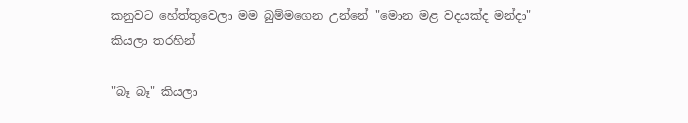කනුවට හේත්තුවෙලා මම බුම්මගෙන උන්නේ "මොන මළ වදයක්ද මන්දා" කියලා තරහින්

"බෑ බෑ" කියලා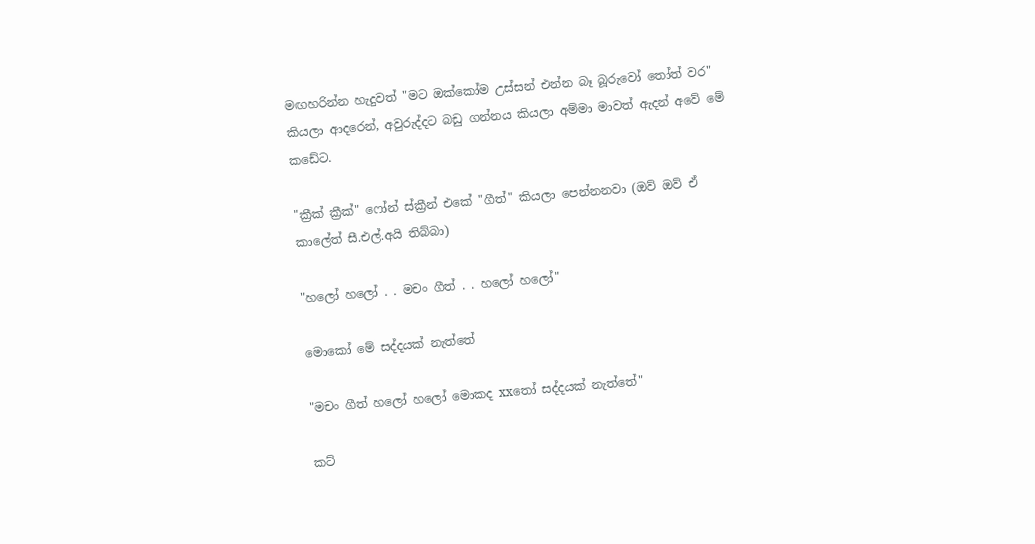මඟහරින්න හැදුවත් "මට ඔක්කෝම උස්සන් එන්න බෑ බූරුවෝ තෝත් වර" කියලා ආදරෙන්, අවුරුද්දට බඩු ගන්නය කියලා අම්මා මාවත් ඇදන් අවේ මේ කඩේට.

"ක්‍රීක් ක්‍රීක්" ෆෝන් ස්ක්‍රීන් එකේ "ගීත්" කියලා පෙන්නනවා (ඔව් ඔව් ඒ කාලේත් සී.එල්.අයි තිබ්බා)

"හලෝ හලෝ . . මචං ගීත් . . හලෝ හලෝ"

මොකෝ මේ සද්දයක් නැත්තේ

"මචං ගීත් හලෝ හලෝ මොකද xxතෝ සද්දයක් නැත්තේ"

කට්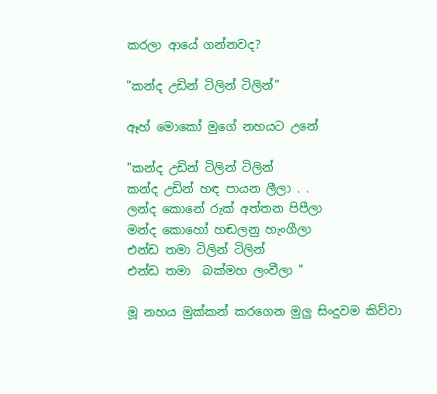කරලා ආයේ ගන්නවද?

"කන්ද උඩින් ටිලින් ටිලින්"

ඈහ් මොකෝ මුගේ නහයට උනේ

"කන්ද උඩින් ටිලින් ටිලින්
කන්ද උඩින් හඳ පායන ලීලා . .
ලන්ද කොනේ රුක් අත්තන පිපීලා
මන්ද කොහෝ හඬලනු හැංගීලා
එන්ඩ තමා ටිලින් ටිලින්
එන්ඩ තමා  බක්මහ ලංවීලා "

මූ නහය මුක්කන් කරගෙන මුලු සිංදුවම කිව්වා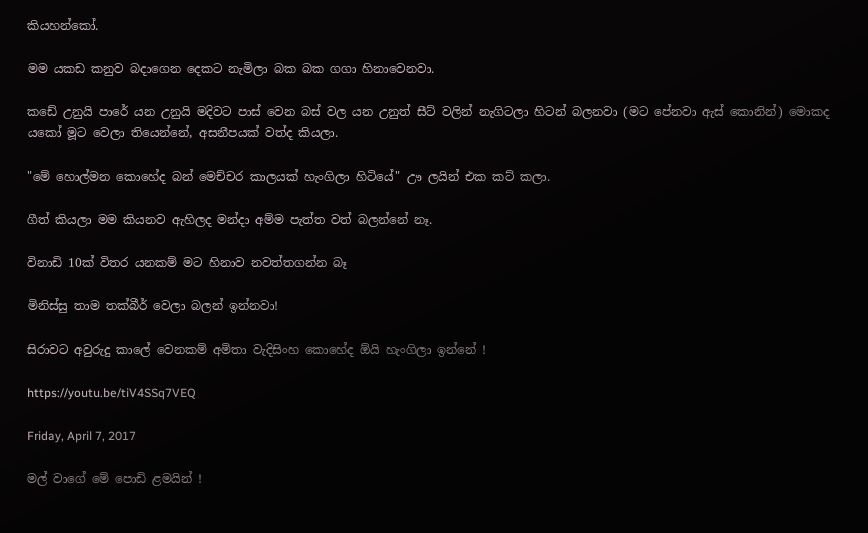කියහන්කෝ.

මම යකඩ කනුව බදාගෙන දෙකට නැමිලා බක බක ගගා හිනාවෙනවා.

කඩේ උනුයි පාරේ යන උනුයි මදිවට පාස් වෙන බස් වල යන උනුත් සීට් වලින් නැගිටලා හිටන් බලනවා (මට පේනවා ඇස් කොනින්) මොකද යකෝ මූට වෙලා තියෙන්නේ, අසනීපයක් වත්ද කියලා.

"මේ හොල්මන කොහේද බන් මෙච්චර කාලයක් හැංගිලා හිටියේ" ඌ ලයින් එක කට් කලා.

ගීත් කියලා මම කියනව ඇහිලද මන්දා අම්ම පැත්ත වත් බලන්නේ නෑ.

විනාඩි 10ක් විතර යනකම් මට හිනාව නවත්තගන්න බෑ

මිනිස්සු තාම තක්බීර් වෙලා බලන් ඉන්නවා!

සිරාවට අවුරුදු කාලේ වෙනකම් අමිතා වැදිසිංහ කොහේද ඕයි හැංගිලා ඉන්නේ !

https://youtu.be/tiV4SSq7VEQ

Friday, April 7, 2017

මල් වාගේ මේ පොඩි ළමයින් !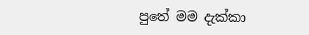පුතේ මම දැක්කා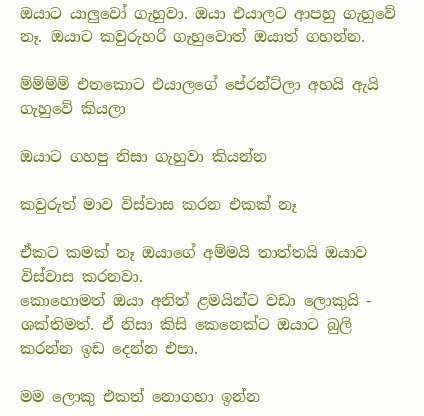ඔයාට යාලුවෝ ගැහුවා. ඔයා එයාලට ආපහු ගැහුවේ නෑ. ඔයාට කවුරුහරි ගැහුවොත් ඔයාත් ගහන්න.

ම්ම්ම්ම් එතකොට එයාලගේ පේරන්ට්ලා අහයි ඇයි ගැහුවේ කියලා

ඔයාට ගහපු නිසා ගැහුවා කියන්න

කවුරුත් මාව විස්වාස කරන එකක් නෑ

ඒකට කමක් නෑ ඔයාගේ අම්මයි තාත්තයි ඔයාව විස්වාස කරනවා.
කොහොමත් ඔයා අනිත් ළමයින්ට වඩා ලොකුයි - ශක්තිමත්. ඒ නිසා කිසි කෙනෙක්ට ඔයාට බුලි කරන්න ඉඩ දෙන්න එපා.

මම ලොකු එකත් නොගහා ඉන්න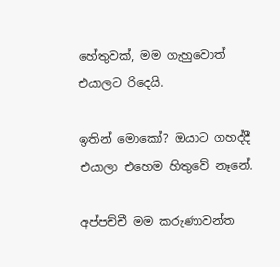හේතුවක්, මම ගැහුවොත් එයාලට රිදෙයි.

ඉතින් මොකෝ? ඔයාට ගහද්දී එයාලා එහෙම හිතුවේ නෑනේ.

අප්පච්චී මම කරුණාවන්ත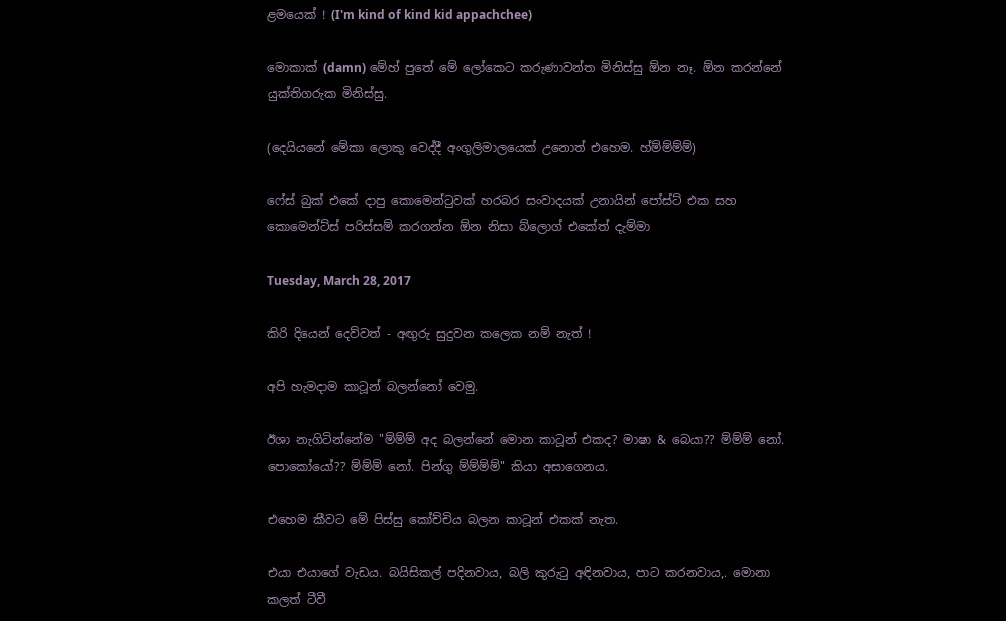ළමයෙක් ! (I'm kind of kind kid appachchee)

මොකාක් (damn) මේහ් පුතේ මේ ලෝකෙට කරුණාවන්ත මිනිස්සු ඕන නෑ. ඕන කරන්නේ යුක්තිගරුක මිනිස්සු.

(දෙයියනේ මේකා ලොකු වෙද්දී අංගුලිමාලයෙක් උනොත් එහෙම. හ්ම්ම්ම්ම්)

ෆේස් බුක් එකේ දාපු කොමෙන්ටුවක් හරබර සංවාදයක් උනායින් පෝස්ට් එක සහ කොමෙන්ට්ස් පරිස්සම් කරගන්න ඕන නිසා බ්ලොග් එකේත් දැම්මා

Tuesday, March 28, 2017

කිරි දියෙන් දෙව්වත් - අඟුරු සුදුවන කලෙක නම් නැත් !

අපි හැමදාම කාටූන් බලන්නෝ වෙමු.

ඊශා නැගිටින්නේම "ම්ම්ම් අද බලන්නේ මොන කාටූන් එකද? මාෂා & බෙයා?? ම්ම්ම් නෝ. පොකෝයෝ?? ම්ම්ම් නෝ. පින්ගු ම්ම්ම්ම්" කියා අසාගෙනය.

එහෙම කීවට මේ පිස්සු කෝච්චිය බලන කාටූන් එකක් නැත.

එයා එයාගේ වැඩය. බයිසිකල් පදිනවාය, බලි කුරුටු අඳිනවාය, පාට කරනවාය,. මොනා කලත් ටීවී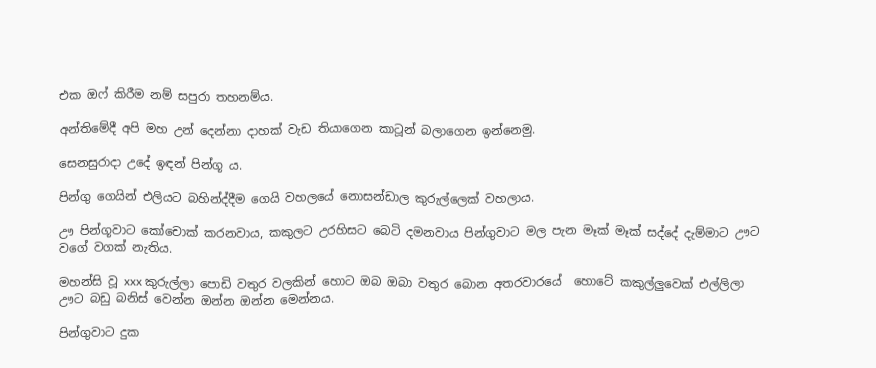එක ඔෆ් කිරීම නම් සපුරා තහනම්ය.

අන්තිමේදී අපි මහ උන් දෙන්නා දාහක් වැඩ තියාගෙන කාටූන් බලාගෙන ඉන්නෙමු.

සෙනසුරාදා උදේ ඉඳන් පින්ගූ ය.

පින්ගු ගෙයින් එලියට බහින්ද්දීම ගෙයි වහලයේ නොසන්ඩාල කුරුල්ලෙක් වහලාය.

ඌ පින්ගූවාට කෝචොක් කරනවාය, කකුලට උරහිසට බෙටි දමනවාය පින්ගුවාට මල පැන මෑක් මෑක් සද්දේ දැම්මාට ඌට වගේ වගක් නැතිය.

මහන්සි වූ xxx කුරුල්ලා පොඩි වතුර වලකින් හොට ඔබ ඔබා වතුර බොන අතරවාරයේ  හොටේ කකුල්ලුවෙක් එල්ලිලා ඌට බඩු බනිස් වෙන්න ඔන්න ඔන්න මෙන්නය.

පින්ගුවාට දුක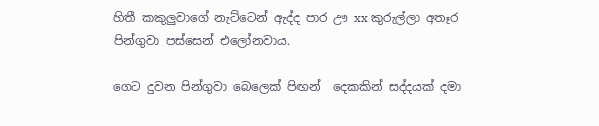හිතී කකුලුවාගේ නැට්ටෙන් ඇද්ද පාර ඌ xx කුරුල්ලා අතෑර පින්ගුවා පස්සෙන් එලෝනවාය.

ගෙට දුවන පින්ගුවා බෙලෙක් පිඟන්  දෙකකින් සද්දයක් දමා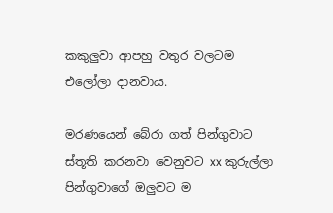කකුලුවා ආපහු වතුර වලටම එලෝලා දානවාය.

මරණයෙන් බේරා ගත් පින්ගුවාට ස්තූති කරනවා වෙනුවට xx කුරුල්ලා පින්ගුවාගේ ඔලුවට ම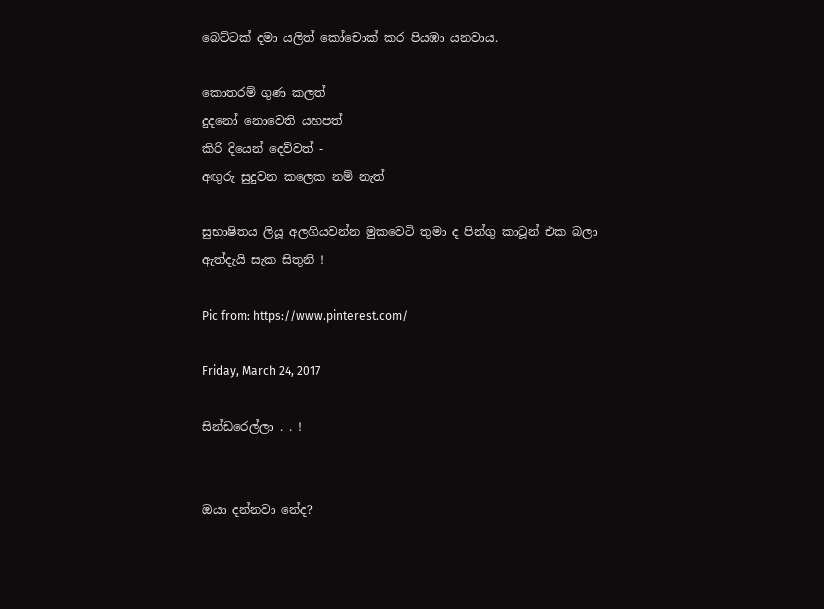බෙට්ටක් දමා යලිත් කෝචොක් කර පියඹා යනවාය.

කොතරම් ගුණ කලත්
දුදනෝ නොවෙති යහපත්
කිරි දියෙන් දෙව්වත් -
අඟුරු සුදුවන කලෙක නම් නැත්

සුභාෂිතය ලියූ අලගියවන්න මුකවෙටි තුමා ද පින්ගු කාටූන් එක බලා ඇත්දැයි සැක සිතුනි !

Pic from: https://www.pinterest.com/

Friday, March 24, 2017

සින්ඩරෙල්ලා . . !


ඔයා දන්නවා නේද?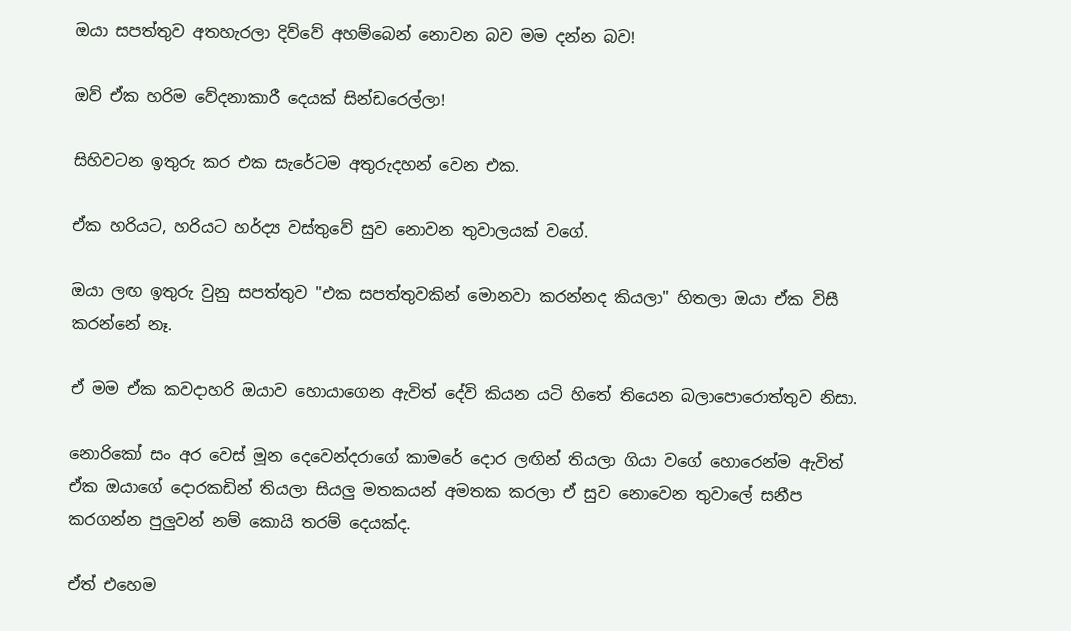ඔයා සපත්තුව අතහැරලා දිව්වේ අහම්බෙන් නොවන බව මම දන්න බව!

ඔව් ඒක හරිම වේදනාකාරී දෙයක් සින්ඩරෙල්ලා!

සිහිවටන ඉතුරු කර එක සැරේටම අතුරුදහන් වෙන එක.

ඒක හරියට, හරියට හර්ද්‍ය වස්තුවේ සුව නොවන තුවාලයක් වගේ.

ඔයා ලඟ ඉතුරු වුනු සපත්තුව "එක සපත්තුවකින් මොනවා කරන්නද කියලා" හිතලා ඔයා ඒක විසී කරන්නේ නෑ.

ඒ මම ඒක කවදාහරි ඔයාව හොයාගෙන ඇවිත් දේවි කියන යටි හිතේ තියෙන බලාපොරොත්තුව නිසා.

නොරිකෝ සං අර වෙස් මූන දෙවෙන්දරාගේ කාමරේ දොර ලඟින් තියලා ගියා වගේ හොරෙන්ම ඇවිත් ඒක ඔයාගේ දොරකඩින් තියලා සියලු මතකයන් අමතක කරලා ඒ සුව නොවෙන තුවාලේ සනීප කරගන්න පුලුවන් නම් කොයි තරම් දෙයක්ද.

ඒත් එහෙම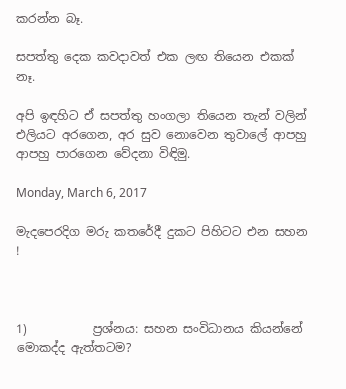කරන්න බෑ.

සපත්තු දෙක කවදාවත් එක ලඟ තියෙන එකක් නෑ.

අපි ඉඳහිට ඒ සපත්තු හංගලා තියෙන තැන් වලින් එලියට අරගෙන, අර සුව නොවෙන තුවාලේ ආපහු ආපහු පාරගෙන වේදනා විඳිමු.

Monday, March 6, 2017

මැදපෙරදිග මරු කතරේදී දුකට පිහිටට එන සහන !



1)           ප්‍රශ්නය: සහන සංවිධානය කියන්නේ මොකද්ද ඇත්තටම?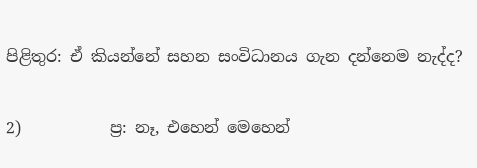පිළිතුර: ඒ කියන්නේ සහන සංවිධානය ගැන දන්නෙම නැද්ද?

2)           ප්‍ර: නෑ, එහෙන් මෙහෙන්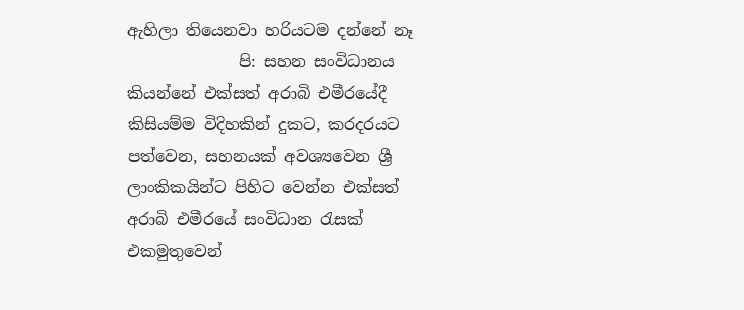ඇහිලා තියෙනවා හරියටම දන්නේ නෑ
              පි: සහන සංවිධානය කියන්නේ එක්සත් අරාබි එමීරයේදී කිසියම්ම විදිහකින් දුකට, කරදරයට පත්වෙන, සහනයක් අවශ්‍යවෙන ශ්‍රී ලාංකිකයින්ට පිහිට වෙන්න එක්සත් අරාබි එමීරයේ සංවිධාන රැසක් එකමුතුවෙන්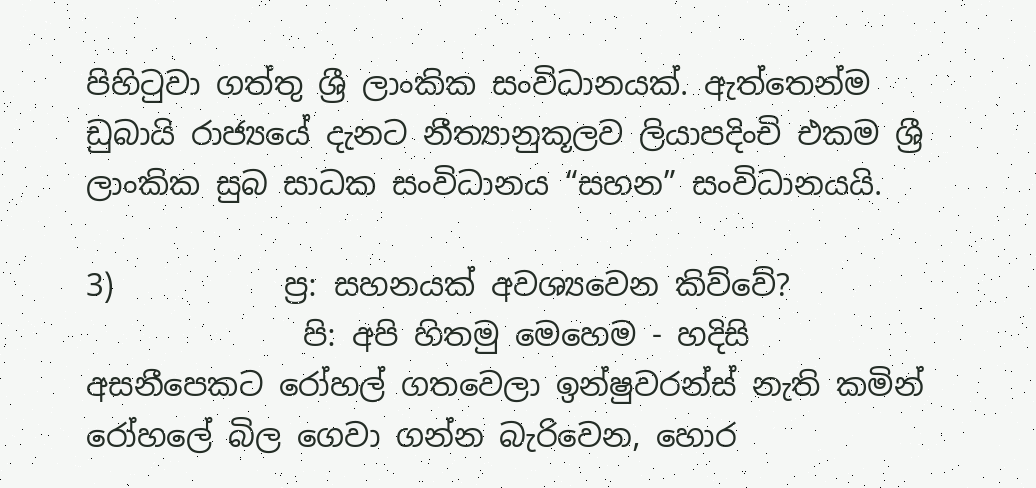පිහිටුවා ගත්තු ශ්‍රී ලාංකික සංවිධානයක්. ඇත්තෙන්ම ඩුබායි රාජ්‍යයේ දැනට නීත්‍යානුකූලව ලියාපදිංචි එකම ශ්‍රී ලාංකික සුබ සාධක සංවිධානය “සහන” සංවිධානයයි.

3)           ප්‍ර: සහනයක් අවශ්‍යවෙන කිව්වේ?
              පි: අපි හිතමු මෙහෙම - හදිසි අසනීපෙකට රෝහල් ගතවෙලා ඉන්ෂුවරන්ස් නැති කමින් රෝහලේ බිල ගෙවා ගන්න බැරිවෙන, හොර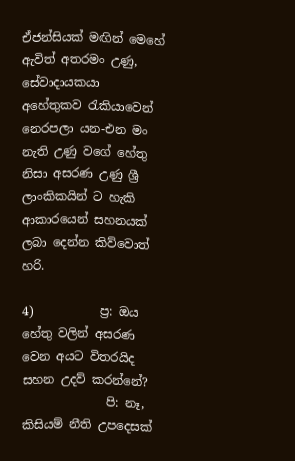ඒජන්සියක් මඟින් මෙහේ ඇවිත් අතරමං උණු, සේවාදායකයා අහේතුකව රැකියාවෙන් නෙරපලා යන-එන මං නැති උණු වගේ හේතු නිසා අසරණ උණු ශ්‍රී ලාංකිකයින් ට හැකි ආකාරයෙන් සහනයක් ලබා දෙන්න කිව්වොත් හරි.

4)           ප්‍ර: ඔය හේතු වලින් අසරණ වෙන අයට විතරයිද සහන උදව් කරන්නේ?
              පි: නෑ, කිසියම් නීති උපදෙසක්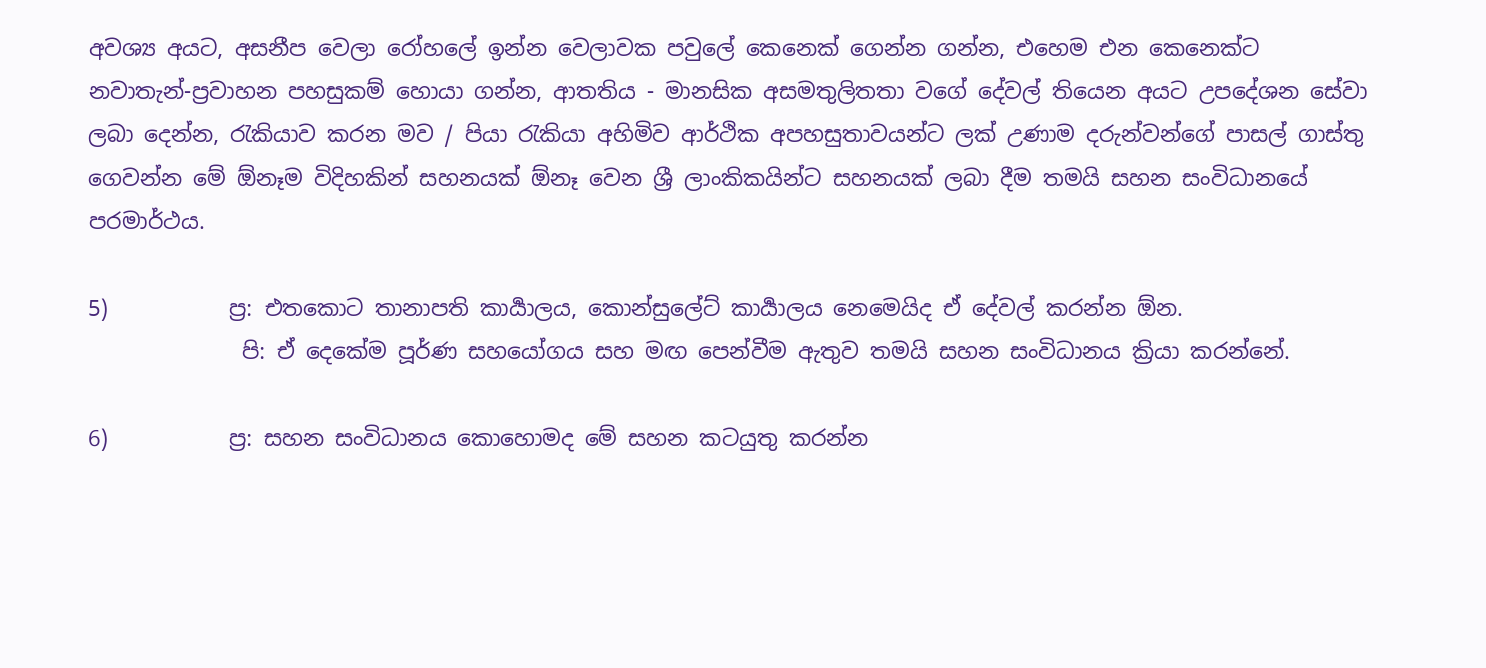අවශ්‍ය අයට, අසනීප වෙලා රෝහලේ ඉන්න වෙලාවක පවුලේ කෙනෙක් ගෙන්න ගන්න, එහෙම එන කෙනෙක්ට නවාතැන්-ප්‍රවාහන පහසුකම් හොයා ගන්න, ආතතිය - මානසික අසමතුලිතතා වගේ දේවල් තියෙන අයට උපදේශන සේවා ලබා දෙන්න, රැකියාව කරන මව / පියා රැකියා අහිමිව ආර්ථික අපහසුතාවයන්ට ලක් උණාම දරුන්වන්ගේ පාසල් ගාස්තු ගෙවන්න මේ ඕනෑම විදිහකින් සහනයක් ඕනෑ වෙන ශ්‍රී ලාංකිකයින්ට සහනයක් ලබා දීම තමයි සහන සංවිධානයේ පරමාර්ථය.

5)           ප්‍ර: එතකොට තානාපති කාර්‍යාලය, කොන්සුලේට් කාර්‍යාලය නෙමෙයිද ඒ දේවල් කරන්න ඕන.
              පි: ඒ දෙකේම පූර්ණ සහයෝගය සහ මඟ පෙන්වීම ඇතුව තමයි සහන සංවිධානය ක්‍රියා කරන්නේ.

6)           ප්‍ර: සහන සංවිධානය කොහොමද මේ සහන කටයුතු කරන්න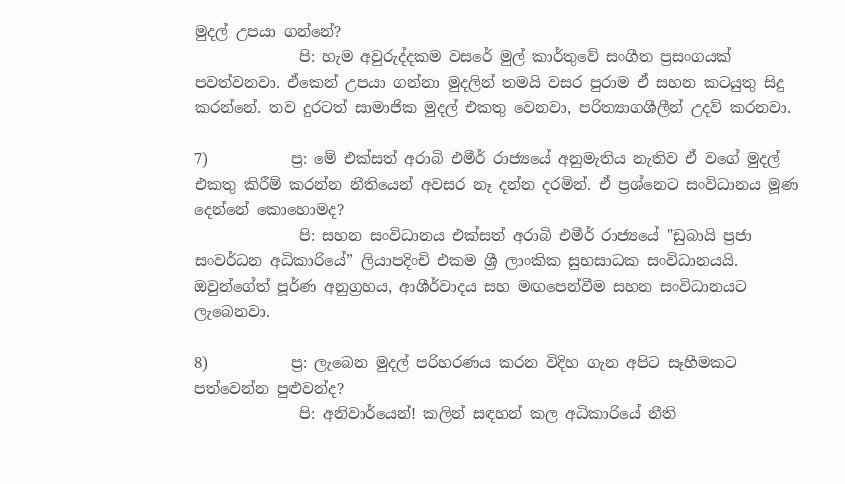මුදල් උපයා ගන්නේ?
              පි: හැම අවුරුද්දකම වසරේ මුල් කාර්තුවේ සංගීත ප්‍රසංගයක් පවත්වනවා. ඒකෙන් උපයා ගන්නා මුදලින් තමයි වසර පුරාම ඒ සහන කටයුතු සිදු කරන්නේ. තව දුරටත් සාමාජික මුදල් එකතු වෙනවා, පරිත්‍යාගශීලීන් උදව් කරනවා.

7)           ප්‍ර: මේ එක්සත් අරාබි එමීර් රාජ්‍යයේ අනුමැතිය නැතිව ඒ වගේ මුදල් එකතු කිරීම් කරන්න නීතියෙන් අවසර නෑ දන්න දරමින්. ඒ ප්‍රශ්නෙට සංවිධානය මූණ දෙන්නේ කොහොමද?
              පි: සහන සංවිධානය එක්සත් අරාබි එමීර් රාජ්‍යයේ "ඩුබායි ප්‍රජා සංවර්ධන අධිකාරියේ” ලියාපදිංචි එකම ශ්‍රී ලාංකික සුභසාධක සංවිධානයයි. ඔවුන්ගේත් පූර්ණ අනුග්‍රහය, ආශීර්වාදය සහ මඟපෙන්වීම සහන සංවිධානයට ලැබෙනවා.

8)           ප්‍ර: ලැබෙන මුදල් පරිහරණය කරන විදිහ ගැන අපිට සෑහීමකට පත්වෙන්න පුළුවන්ද?
              පි: අනිවාර්යෙන්! කලින් සඳහන් කල අධිකාරියේ නීති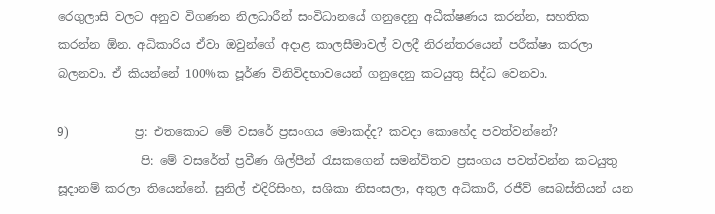රෙගුලාසි වලට අනුව විගණන නිලධාරීන් සංවිධානයේ ගනුදෙනු අධීක්ෂණය කරන්න, සහතික කරන්න ඕන. අධිකාරිය ඒවා ඔවුන්ගේ අදාළ කාලසීමාවල් වලදී නිරන්තරයෙන් පරීක්ෂා කරලා බලනවා. ඒ කියන්නේ 100%ක පූර්ණ විනිවිදභාවයෙන් ගනුදෙනු කටයුතු සිද්ධ වෙනවා.

9)           ප්‍ර: එතකොට මේ වසරේ ප්‍රසංගය මොකද්ද? කවදා කොහේද පවත්වන්නේ?
              පි: මේ වසරේත් ප්‍රවීණ ශිල්පීන් රැසකගෙන් සමන්විතව ප්‍රසංගය පවත්වන්න කටයුතු සූදානම් කරලා තියෙන්නේ. සුනිල් එදිරිසිංහ, සශිකා නිසංසලා, අතුල අධිකාරී, රජීව් සෙබස්තියන් යන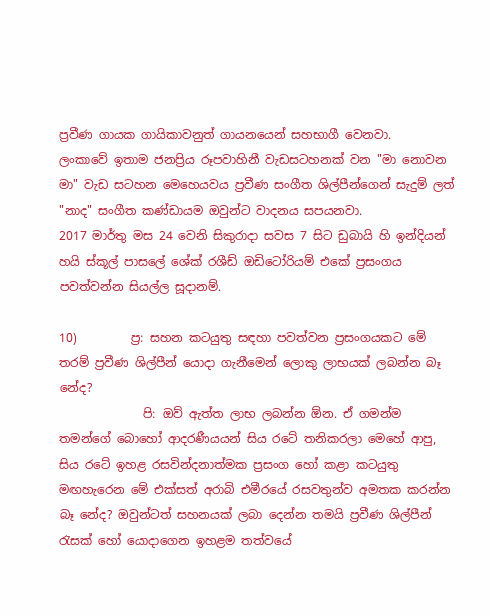ප්‍රවීණ ගායක ගායිකාවනුත් ගායනයෙන් සහභාගී වෙනවා.
ලංකාවේ ඉතාම ජනප්‍රිය රූපවාහිනී වැඩසටහනක් වන "මා නොවන මා" වැඩ සටහන මෙහෙයවය ප්‍රවීණ සංගීත ශිල්පීන්ගෙන් සැදුම් ලත් "නාද" සංගීත කණ්ඩායම ඔවුන්ට වාදනය සපයනවා.
2017 මාර්තු මස 24 වෙනි සිකුරාදා සවස 7 සිට ඩුබායි හි ඉන්දියන් හයි ස්කූල් පාසලේ ශේක් රශීඩ් ඔඩිටෝරියම් එකේ ප්‍රසංගය පවත්වන්න සියල්ල සූදානම්.

10)         ප්‍ර: සහන කටයුතු සඳහා පවත්වන ප්‍රසංගයකට මේ තරම් ප්‍රවීණ ශිල්පීන් යොදා ගැනීමෙන් ලොකු ලාභයක් ලබන්න බෑ නේද?
              පි: ඔව් ඇත්ත ලාභ ලබන්න ඕන. ඒ ගමන්ම තමන්ගේ බොහෝ ආදරණීයයන් සිය රටේ තනිකරලා මෙහේ ආපු, සිය රටේ ඉහළ රසවින්දනාත්මක ප්‍රසංග හෝ කළා කටයුතු මඟහැරෙන මේ එක්සත් අරාබි එමීරයේ රසවතුන්ව අමතක කරන්න බෑ නේද? ඔවුන්ටත් සහනයක් ලබා දෙන්න තමයි ප්‍රවීණ ශිල්පීන් රැසක් හෝ යොදාගෙන ඉහළම තත්වයේ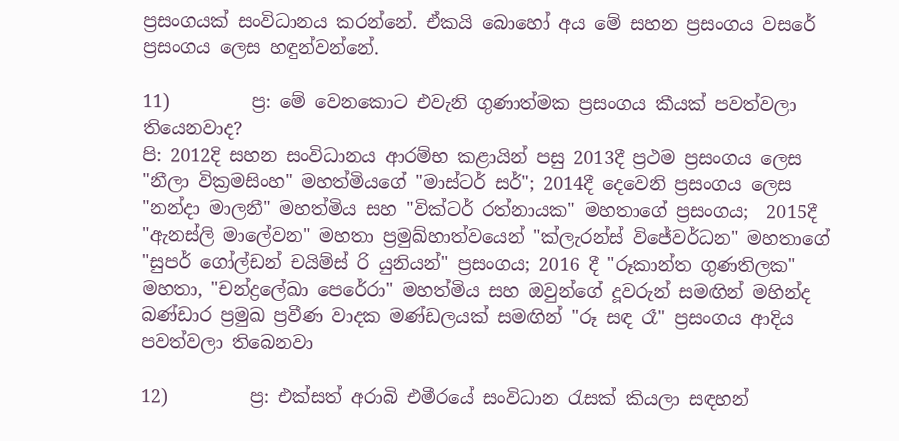ප්‍රසංගයක් සංවිධානය කරන්නේ. ඒකයි බොහෝ අය මේ සහන ප්‍රසංගය වසරේ ප්‍රසංගය ලෙස හඳුන්වන්නේ.

11)         ප්‍ර: මේ වෙනකොට එවැනි ගුණාත්මක ප්‍රසංගය කීයක් පවත්වලා තියෙනවාද?
පි: 2012දි සහන සංවිධානය ආරම්භ කළායින් පසු 2013දී ප්‍රථම ප්‍රසංගය ලෙස "නීලා වික්‍රමසිංහ" මහත්මියගේ "මාස්ටර් සර්"; 2014දී දෙවෙනි ප්‍රසංගය ලෙස "නන්දා මාලනී" මහත්මිය සහ "වික්ටර් රත්නායක" මහතාගේ ප්‍රසංගය;  2015දී "ඇනස්ලි මාලේවන" මහතා ප්‍රමුඛ්හාත්වයෙන් "ක්ලැරන්ස් විජේවර්ධන" මහතාගේ "සුපර් ගෝල්ඩන් චයිම්ස් රි යුනියන්" ප්‍රසංගය; 2016 දී "රූකාන්ත ගුණතිලක" මහතා, "චන්ද්‍රලේඛා පෙරේරා" මහත්මිය සහ ඔවුන්ගේ දූවරුන් සමඟින් මහින්ද බණ්ඩාර ප්‍රමුඛ ප්‍රවීණ වාදක මණ්ඩලයක් සමඟින් "රූ සඳ රෑ" ප්‍රසංගය ආදිය පවත්වලා තිබෙනවා

12)         ප්‍ර: එක්සත් අරාබි එමීරයේ සංවිධාන රැසක් කියලා සඳහන්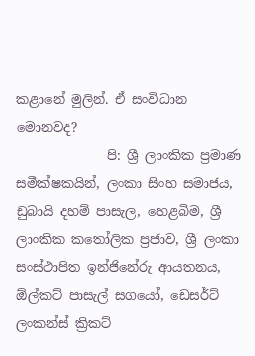කළානේ මුලින්. ඒ සංවිධාන මොනවද?
              පි: ශ්‍රී ලාංකික ප්‍රමාණ සමීක්ෂකයින්, ලංකා සිංහ සමාජය, ඩුබායි දහම් පාසැල, හෙළබිම, ශ්‍රී ලාංකික කතෝලික ප්‍රජාව, ශ්‍රී ලංකා සංස්ථාපිත ඉන්ජිනේරු ආයතනය, ඕල්කට් පාසැල් සගයෝ, ඩෙසර්ට් ලංකන්ස් ක්‍රිකට්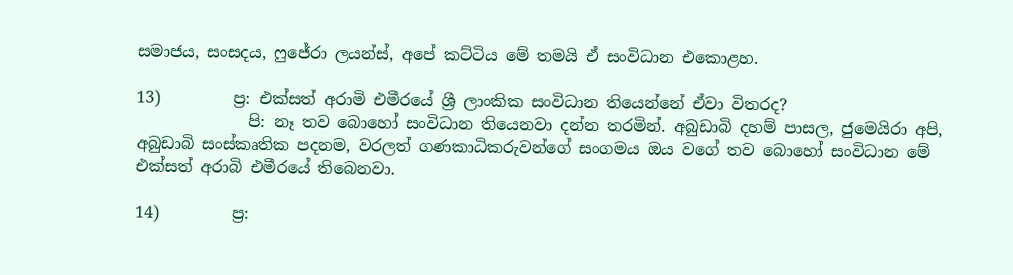සමාජය, සංසදය, ෆුජේරා ලයන්ස්, අපේ කට්ටිය මේ තමයි ඒ සංවිධාන එකොළහ.

13)         ප්‍ර: එක්සත් අරාමි එමීරයේ ශ්‍රී ලාංකික සංවිධාන තියෙන්නේ ඒවා විතරද?
              පි: නෑ තව බොහෝ සංවිධාන තියෙනවා දන්න තරමින්. අබුඩාබි දහම් පාසල, ජුමෙයිරා අපි, අබුඩාබි සංස්කෘතික පදනම, වරලත් ගණකාධිකරුවන්ගේ සංගමය ඔය වගේ තව බොහෝ සංවිධාන මේ එක්සත් අරාබි එමීරයේ තිබෙනවා.

14)         ප්‍ර: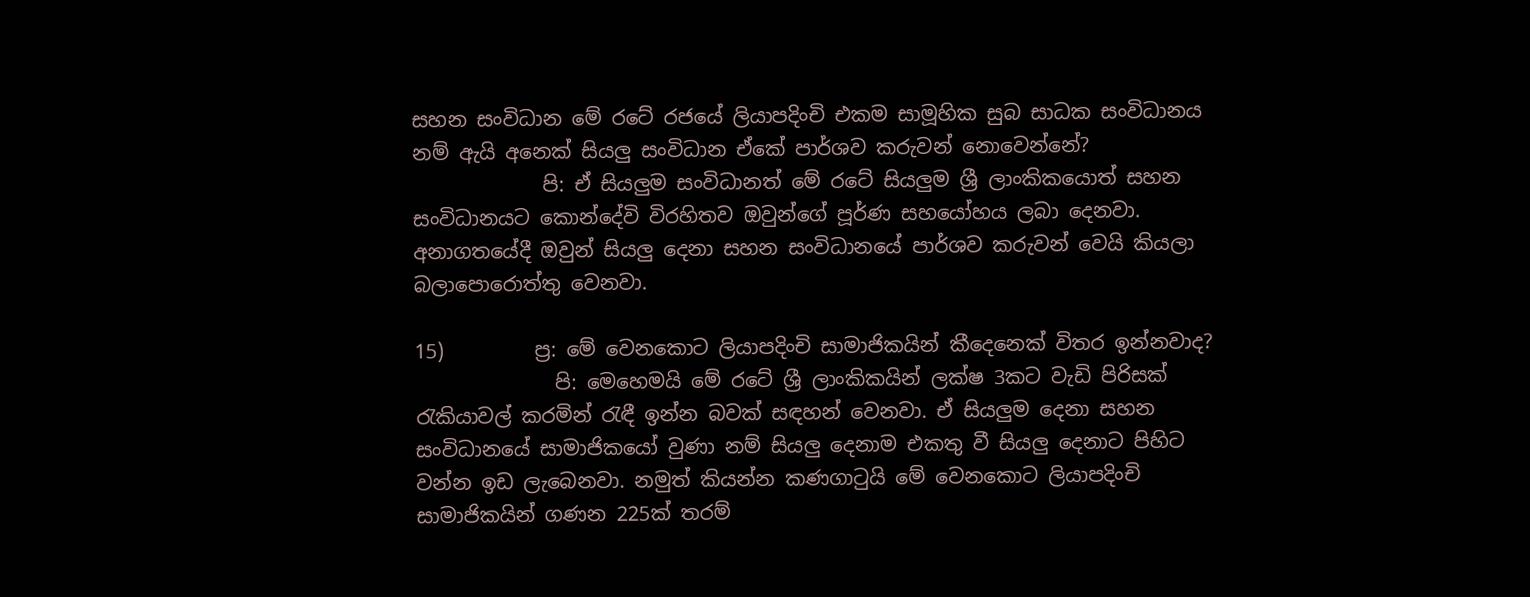සහන සංවිධාන මේ රටේ රජයේ ලියාපදිංචි එකම සාමූහික සුබ සාධක සංවිධානය නම් ඇයි අනෙක් සියලු සංවිධාන ඒකේ පාර්ශව කරුවන් නොවෙන්නේ?
             පි: ඒ සියලුම සංවිධානත් මේ රටේ සියලුම ශ්‍රී ලාංකිකයොත් සහන සංවිධානයට කොන්දේවි විරහිතව ඔවුන්ගේ පූර්ණ සහයෝහය ලබා දෙනවා. අනාගතයේදී ඔවුන් සියලු දෙනා සහන සංවිධානයේ පාර්ශව කරුවන් වෙයි කියලා බලාපොරොත්තු වෙනවා.

15)         ප්‍ර: මේ වෙනකොට ලියාපදිංචි සාමාජිකයින් කීදෙනෙක් විතර ඉන්නවාද?
              පි: මෙහෙමයි මේ රටේ ශ්‍රී ලාංකිකයින් ලක්ෂ 3කට වැඩි පිරිසක් රැකියාවල් කරමින් රැඳී ඉන්න බවක් සඳහන් වෙනවා. ඒ සියලුම දෙනා සහන සංවිධානයේ සාමාජිකයෝ වුණා නම් සියලු දෙනාම එකතු වී සියලු දෙනාට පිහිට වන්න ඉඩ ලැබෙනවා. නමුත් කියන්න කණගාටුයි මේ වෙනකොට ලියාපදිංචි සාමාජිකයින් ගණන 225ක් තරම්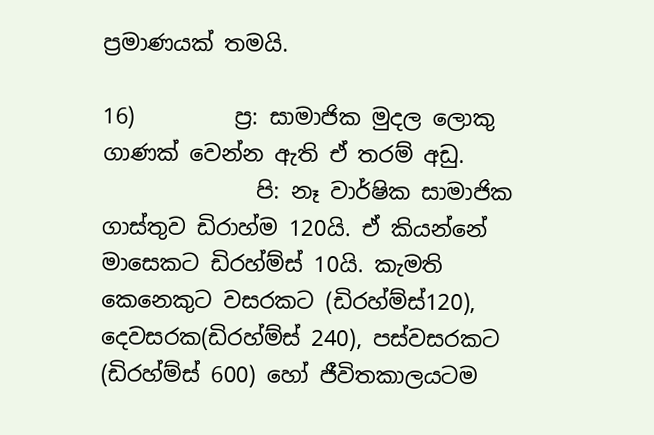ප්‍රමාණයක් තමයි.

16)         ප්‍ර: සාමාජික මුදල ලොකු ගාණක් වෙන්න ඇති ඒ තරම් අඩු.
              පි: නෑ වාර්ෂික සාමාජික ගාස්තුව ඩිරාහ්ම 120යි. ඒ කියන්නේ මාසෙකට ඩිරහ්ම්ස් 10යි. කැමති කෙනෙකුට වසරකට (ඩිරහ්ම්ස්120), දෙවසරක(ඩිරහ්ම්ස් 240), පස්වසරකට (ඩිරහ්ම්ස් 600) හෝ ජීවිතකාලයටම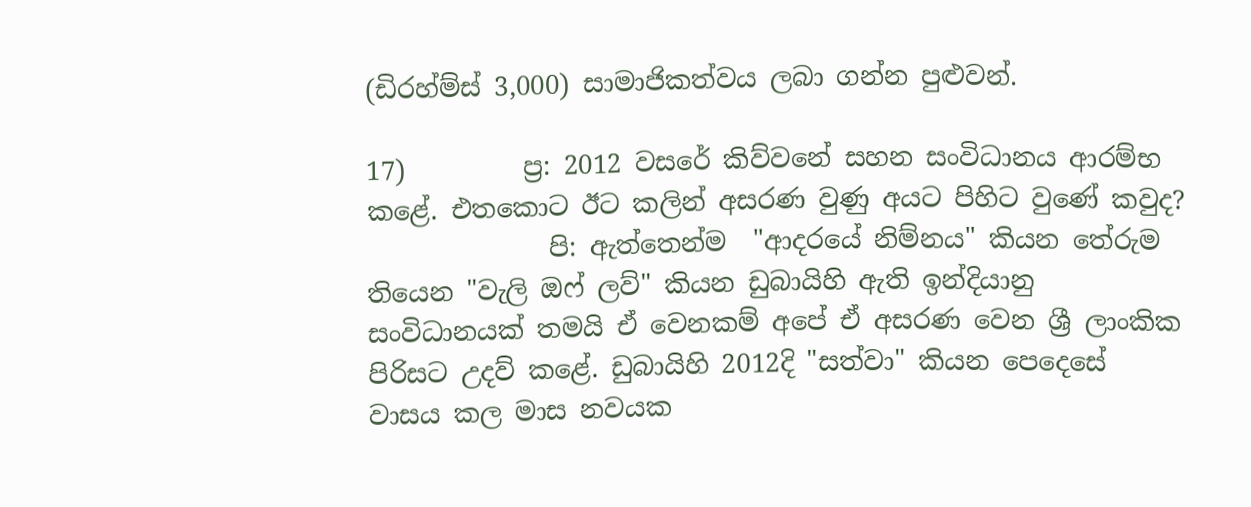(ඩිරහ්ම්ස් 3,000) සාමාජිකත්වය ලබා ගන්න පුළුවන්.

17)         ප්‍ර: 2012 වසරේ කිව්වනේ සහන සංවිධානය ආරම්භ කළේ. එතකොට ඊට කලින් අසරණ වුණු අයට පිහිට වුණේ කවුද?
              පි: ඇත්තෙන්ම  "ආදරයේ නිම්නය" කියන තේරුම තියෙන "වැලි ඔෆ් ලව්" කියන ඩුබායිහි ඇති ඉන්දියානු සංවිධානයක් තමයි ඒ වෙනකම් අපේ ඒ අසරණ වෙන ශ්‍රී ලාංකික පිරිසට උදව් කළේ. ඩුබායිහි 2012දි "සත්වා" කියන පෙදෙසේ වාසය කල මාස නවයක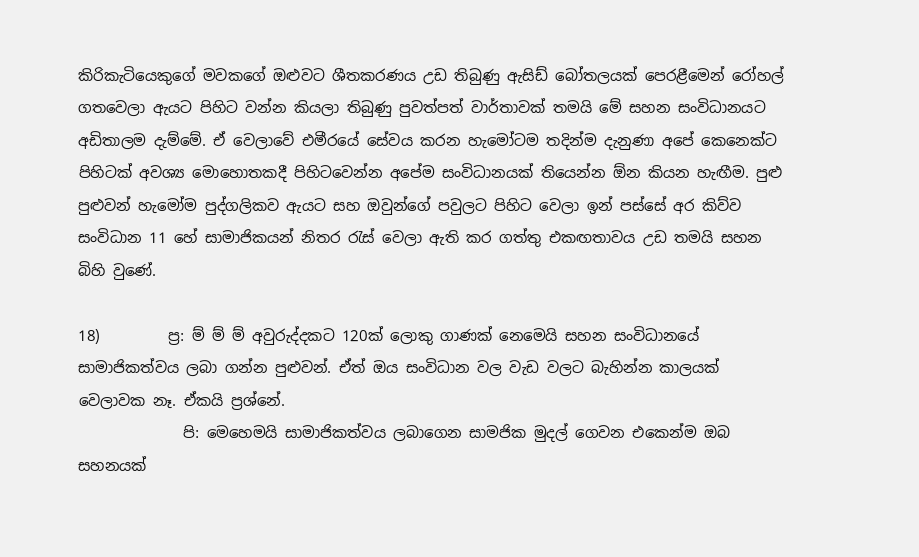කිරිකැටියෙකුගේ මවකගේ ඔළුවට ශීතකරණය උඩ තිබුණු ඇසිඩ් බෝතලයක් පෙරළීමෙන් රෝහල් ගතවෙලා ඇයට පිහිට වන්න කියලා තිබුණු පුවත්පත් වාර්තාවක් තමයි මේ සහන සංවිධානයට අඩිතාලම දැම්මේ. ඒ වෙලාවේ එමීරයේ සේවය කරන හැමෝටම තදින්ම දැනුණා අපේ කෙනෙක්ට පිහිටක් අවශ්‍ය මොහොතකදී පිහිටවෙන්න අපේම සංවිධානයක් තියෙන්න ඕන කියන හැඟීම. පුළු පුළුවන් හැමෝම පුද්ගලිකව ඇයට සහ ඔවුන්ගේ පවුලට පිහිට වෙලා ඉන් පස්සේ අර කිව්ව සංවිධාන 11 හේ සාමාජිකයන් නිතර රැස් වෙලා ඇති කර ගත්තු එකඟතාවය උඩ තමයි සහන බිහි වුණේ.

18)         ප්‍ර: ම් ම් ම් අවුරුද්දකට 120ක් ලොකු ගාණක් නෙමෙයි සහන සංවිධානයේ සාමාජිකත්වය ලබා ගන්න පුළුවන්. ඒත් ඔය සංවිධාන වල වැඩ වලට බැහින්න කාලයක් වෙලාවක නෑ. ඒකයි ප්‍රශ්නේ.
              පි: මෙහෙමයි සාමාජිකත්වය ලබාගෙන සාමජික මුදල් ගෙවන එකෙන්ම ඔබ සහනයක්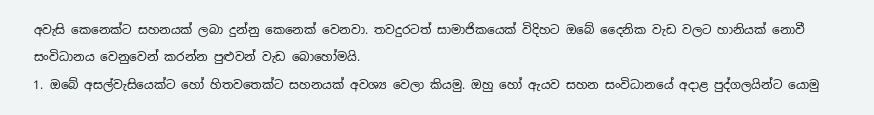අවැසි කෙනෙක්ට සහනයක් ලබා දුන්නු කෙනෙක් වෙනවා. තවදුරටත් සාමාජිකයෙක් විදිහට ඔබේ දෛනික වැඩ වලට හානියක් නොවී සංවිධානය වෙනුවෙන් කරන්න පුළුවන් වැඩ බොහෝමයි.
1. ඔබේ අසල්වැසියෙක්ට හෝ හිතවතෙක්ට සහනයක් අවශ්‍ය වෙලා කියමු. ඔහු හෝ ඇයව සහන සංවිධානයේ අදාළ පුද්ගලයින්ට යොමු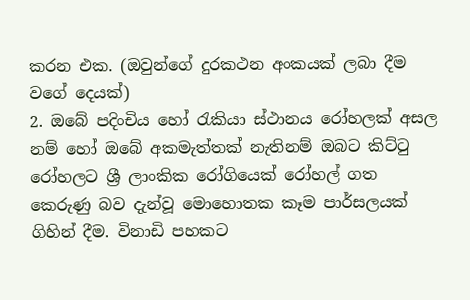කරන එක. (ඔවුන්ගේ දුරකථන අංකයක් ලබා දීම වගේ දෙයක්)
2. ඔබේ පදිංචිය හෝ රැකියා ස්ථානය රෝහලක් අසල නම් හෝ ඔබේ අකමැත්තක් නැතිනම් ඔබට කිට්ටු රෝහලට ශ්‍රී ලාංකික රෝගියෙක් රෝහල් ගත කෙරුණු බව දැන්වූ මොහොතක කෑම පාර්සලයක් ගිහින් දීම. විනාඩි පහකට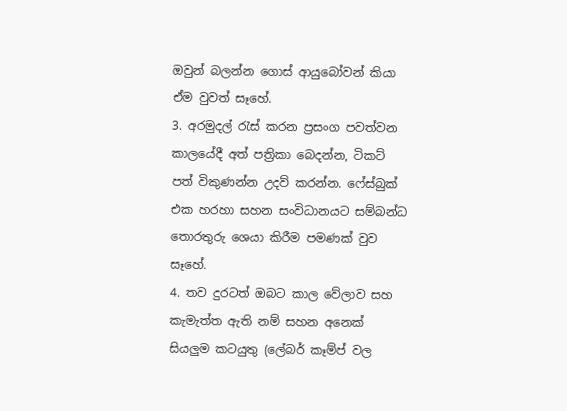ඔවුන් බලන්න ගොස් ආයුබෝවන් කියා ඒම වුවත් සෑහේ.
3. අරමුදල් රැස් කරන ප්‍රසංග පවත්වන කාලයේදී අත් පත්‍රිකා බෙදන්න, ටිකට් පත් විකුණන්න උදව් කරන්න. ෆේස්බුක් එක හරහා සහන සංවිධානයට සම්බන්ධ තොරතුරු ශෙයා කිරීම පමණක් වුව සෑහේ.
4. තව දුරටත් ඔබට කාල වේලාව සහ කැමැත්ත ඇති නම් සහන අනෙක් සියලුම කටයුතු (ලේබර් කෑම්ප් වල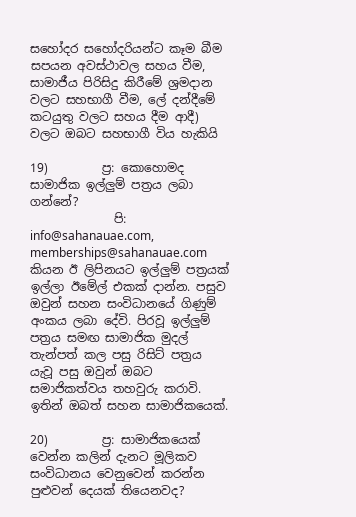සහෝදර සහෝදරියන්ට කෑම බීම සපයන අවස්ථාවල සහය වීම, සාමාජීය පිරිසිදු කිරීමේ ශ්‍රමදාන වලට සහභාගී වීම, ලේ දන්දීමේ කටයුතු වලට සහය දීම ආදී) වලට ඔබට සහභාගී විය හැකියි

19)         ප්‍ර: කොහොමද සාමාජික ඉල්ලුම් පත්‍රය ලබා ගන්නේ?
              පි: info@sahanauae.com, memberships@sahanauae.com කියන ඊ ලිපිනයට ඉල්ලුම් පත්‍රයක් ඉල්ලා ඊමේල් එකක් දාන්න. පසුව ඔවුන් සහන සංවිධානයේ ගිණුම් අංකය ලබා දේවි. පිරවූ ඉල්ලුම් පත්‍රය සමඟ සාමාජික මුදල් තැන්පත් කල පසු රිසිට් පත්‍රය යැවූ පසු ඔවුන් ඔබට සමාජිකත්වය තහවුරු කරාවි. ඉතින් ඔබත් සහන සාමාජිකයෙක්.

20)         ප්‍ර: සාමාජිකයෙක් වෙන්න කලින් දැනට මූලිකව සංවිධානය වෙනුවෙන් කරන්න පුළුවන් දෙයක් තියෙනවද?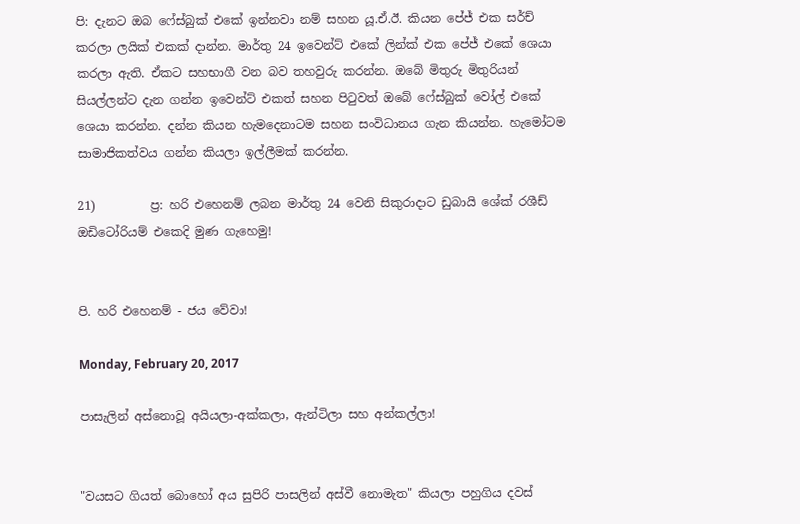පි: දැනට ඔබ ෆේස්බුක් එකේ ඉන්නවා නම් සහන යූ.ඒ.ඊ. කියන පේජ් එක සර්ච් කරලා ලයික් එකක් දාන්න. මාර්තු 24 ඉවෙන්ට් එකේ ලින්ක් එක පේජ් එකේ ශෙයා කරලා ඇති. ඒකට සහභාගී වන බව තහවුරු කරන්න. ඔබේ මිතුරු මිතුරියන් සියල්ලන්ට දැන ගන්න ඉවෙන්ට් එකත් සහන පිටුවත් ඔබේ ෆේස්බුක් වෝල් එකේ ශෙයා කරන්න. දන්න කියන හැමදෙනාටම සහන සංවිධානය ගැන කියන්න. හැමෝටම සාමාජිකත්වය ගන්න කියලා ඉල්ලීමක් කරන්න.

21)         ප්‍ර: හරි එහෙනම් ලබන මාර්තු 24 වෙනි සිකුරාදාට ඩුබායි ශේක් රශීඩ් ඔඩිටෝරියම් එකෙදි මුණ ගැහෙමු!


පි. හරි එහෙනම් - ජය වේවා!

Monday, February 20, 2017

පාසැලින් අස්නොවූ අයියලා-අක්කලා, ඇන්ටිලා සහ අන්කල්ලා!


"වයසට ගියත් බොහෝ අය සුපිරි පාසලින් අස්වී නොමැත" කියලා පහුගිය දවස්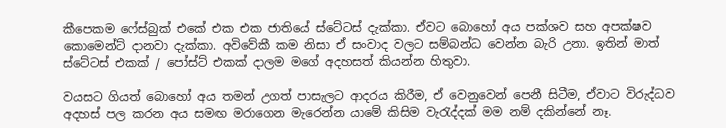කීපෙකම ෆේස්බුක් එකේ එක එක ජාතියේ ස්ටේටස් දැක්කා. ඒවට බොහෝ අය පක්ශව සහ අපක්ෂව කොමෙන්ට් දානවා දැක්කා. අවිවේකී කම නිසා ඒ සංවාද වලට සම්බන්ධ වෙන්න බැරි උනා. ඉතින් මාත් ස්ටේටස් එකක් / පෝස්ට් එකක් දාලම මගේ අදහසත් කියන්න හිතුවා.

වයසට ගියත් බොහෝ අය තමන් උගත් පාසැලට ආදරය කිරීම, ඒ වෙනුවෙන් පෙනී සිටීම, ඒවාට විරුද්ධව අදහස් පල කරන අය සමඟ මරාගෙන මැරෙන්න යාමේ කිසිම වැරැද්දක් මම නම් දකින්නේ නෑ.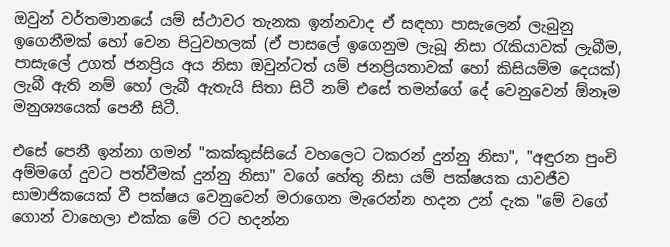ඔවුන් වර්තමානයේ යම් ස්ථාවර තැනක ඉන්නවාද ඒ සඳහා පාසැලෙන් ලැබුනු ඉගෙනීමක් හෝ වෙන පිටුවහලක් (ඒ පාසලේ ඉගෙනුම ලැබූ නිසා රැකියාවක් ලැබීම, පාසැලේ උගත් ජනප්‍රිය අය නිසා ඔවුන්ටත් යම් ජනප්‍රියතාවක් හෝ කිසියම්ම දෙයක්) ලැබී ඇති නම් හෝ ලැබී ඇතැයි සිතා සිටී නම් එසේ තමන්ගේ දේ වෙනුවෙන් ඕනෑම මනුශ්‍යයෙක් පෙනී සිටී.

එසේ පෙනී ඉන්නා ගමන් "කක්කුස්සියේ වහලෙට ටකරන් දුන්නු නිසා", "අඳුරන පුංචි අම්මගේ දුවට පත්වීමක් දුන්නු නිසා" වගේ හේතු නිසා යම් පක්ෂයක යාවජීව සාමාජිකයෙක් වී පක්ෂය වෙනුවෙන් මරාගෙන මැරෙන්න හදන උන් දැක "මේ වගේ ගොන් වාහෙලා එක්ක මේ රට හදන්න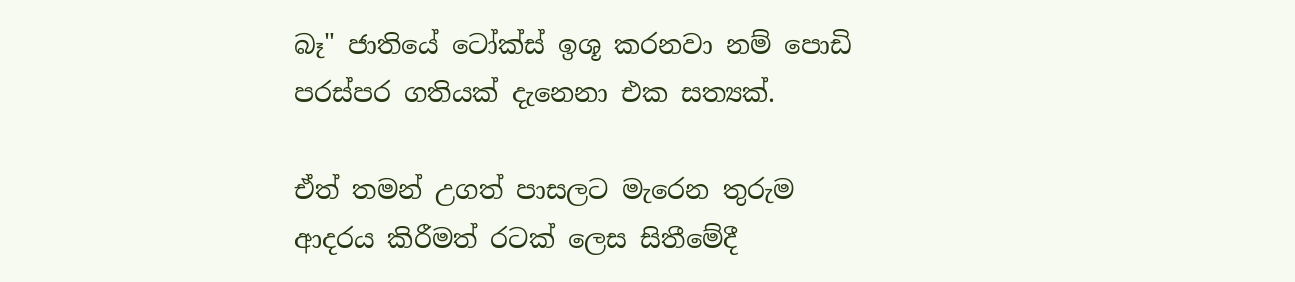බෑ" ජාතියේ ටෝක්ස් ඉශූ කරනවා නම් පොඩි පරස්පර ගතියක් දැනෙනා එක සත්‍යක්.

ඒත් තමන් උගත් පාසලට මැරෙන තුරුම ආදරය කිරීමත් රටක් ලෙස සිතීමේදී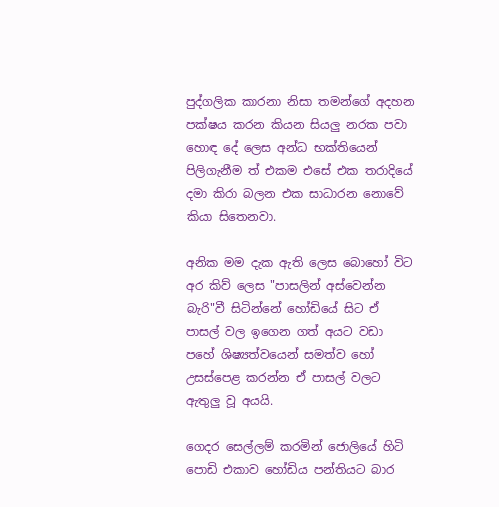පුද්ගලික කාරනා නිසා තමන්ගේ අදහන පක්ෂය කරන කියන සියලු නරක පවා හොඳ දේ ලෙස අන්ධ භක්තියෙන් පිලිගැනීම ත් එකම එසේ එක තරාදියේ දමා කිරා බලන එක සාධාරන නොවේ කියා සිතෙනවා.

අනික මම දැක ඇති ලෙස බොහෝ විට අර කිව් ලෙස "පාසලින් අස්වෙන්න බැරි"වී සිටින්නේ හෝඩියේ සිට ඒ පාසල් වල ඉගෙන ගත් අයට වඩා පහේ ශිෂ්‍යත්වයෙන් සමත්ව හෝ උසස්පෙළ කරන්න ඒ පාසල් වලට ඇතුලු වූ අයයි.

ගෙදර සෙල්ලම් කරමින් ජොලියේ හිටි පොඩි එකාව හෝඩිය පන්තියට බාර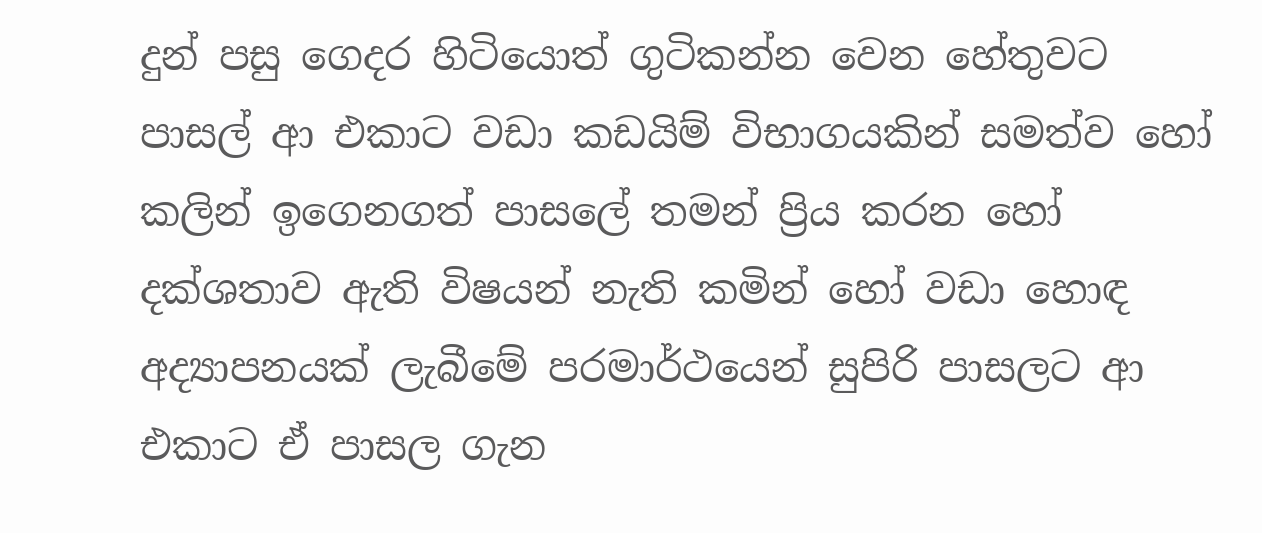දුන් පසු ගෙදර හිටියොත් ගුටිකන්න වෙන හේතුවට පාසල් ආ එකාට වඩා කඩයිම් විභාගයකින් සමත්ව හෝ කලින් ඉගෙනගත් පාසලේ තමන් ප්‍රිය කරන හෝ දක්ශතාව ඇති විෂයන් නැති කමින් හෝ වඩා හොඳ අද්‍යාපනයක් ලැබීමේ පරමාර්ථයෙන් සුපිරි පාසලට ආ එකාට ඒ පාසල ගැන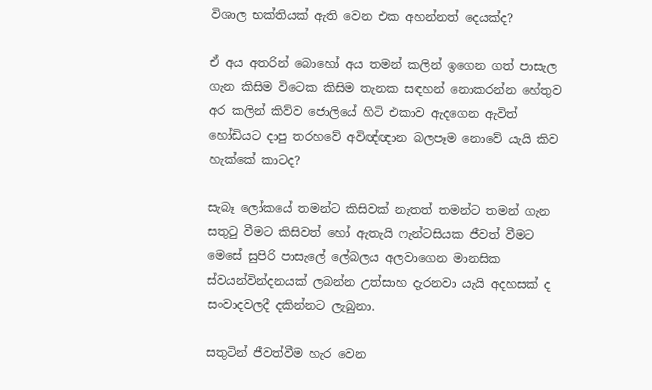විශාල භක්තියක් ඇති වෙන එක අහන්නත් දෙයක්ද?

ඒ අය අතරින් බොහෝ අය තමන් කලින් ඉගෙන ගත් පාසැල ගැන කිසිම විටෙක කිසිම තැනක සඳහන් නොකරන්න හේතුව අර කලින් කිව්ව ජොලියේ හිටි එකාව ඇදගෙන ඇවිත් හෝඩියට දාපු තරහවේ අවිඥ්ඥාන බලපෑම නොවේ යැයි කිව හැක්කේ කාටද?

සැබෑ ලෝකයේ තමන්ට කිසිවක් නැතත් තමන්ට තමන් ගැන සතුටු වීමට කිසිවත් හෝ ඇතැයි ෆැන්ටසියක ජීවත් වීමට මෙසේ සුපිරි පාසැලේ ලේබලය අලවාගෙන මානසික ස්වයන්වින්දනයක් ලබන්න උත්සාහ දැරනවා යැයි අදහසක් ද සංවාදවලදී දකින්නට ලැබුනා.

සතුටින් ජීවත්වීම හැර වෙන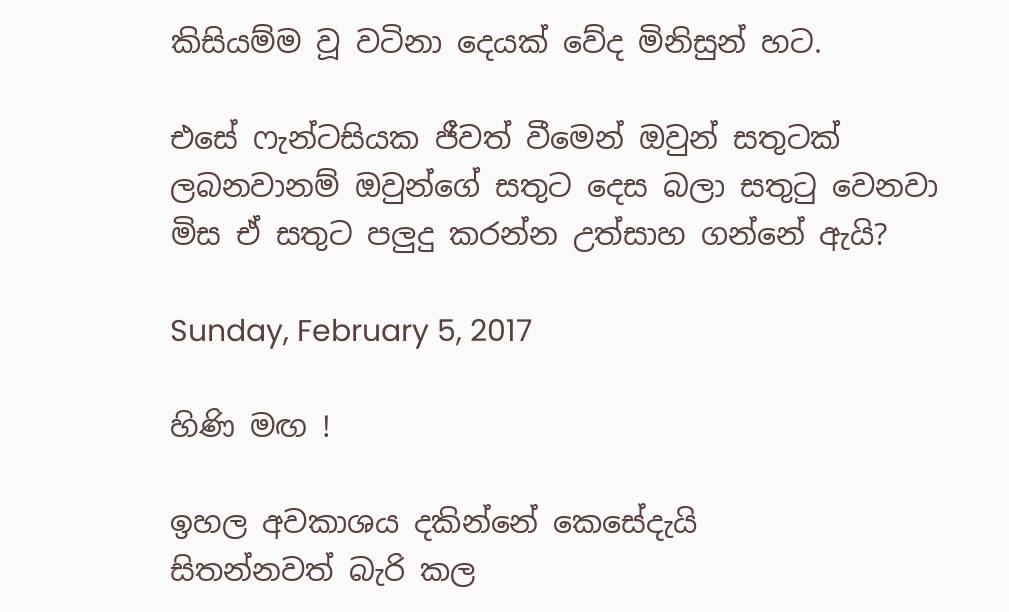කිසියම්ම වූ වටිනා දෙයක් වේද මිනිසුන් හට.

එසේ ෆැන්ටසියක ජීවත් වීමෙන් ඔවුන් සතුටක් ලබනවානම් ඔවුන්ගේ සතුට දෙස බලා සතුටු වෙනවා මිස ඒ සතුට පලුදු කරන්න උත්සාහ ගන්නේ ඇයි?

Sunday, February 5, 2017

හිණි මඟ !

ඉහල අවකාශය දකින්නේ කෙසේදැයි
සිතන්නවත් බැරි කල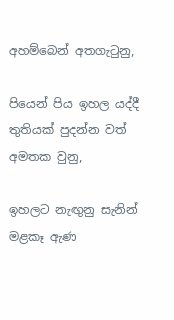අහම්බෙන් අතගැටුනු,

පියෙන් පිය ඉහල යද්දී
තුතියක් පුදන්න වත්
අමතක වුනු,

ඉහලට නැඟුනු සැනින්
මළකෑ ඇණ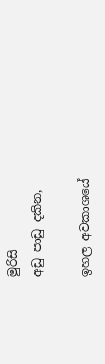මුරිසි
අඩු පාඩු දකින,

ඉහල අවකාශයේ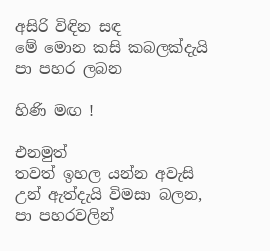අසිරි විඳින සඳ
මේ මොන කසි කබලක්දැයි
පා පහර ලබන

හිණි මඟ !

එනමුත්
තවත් ඉහල යන්න අවැසි
උන් ඇත්දැයි විමසා බලන,
පා පහරවලින්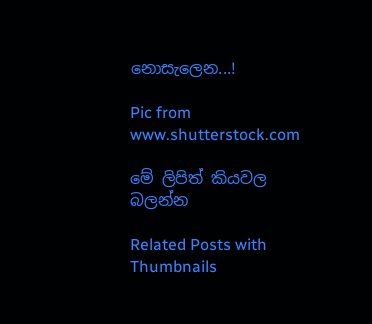නොසැලෙන...!

Pic from www.shutterstock.com

මේ ලිපිත් කියවල බලන්න

Related Posts with Thumbnails